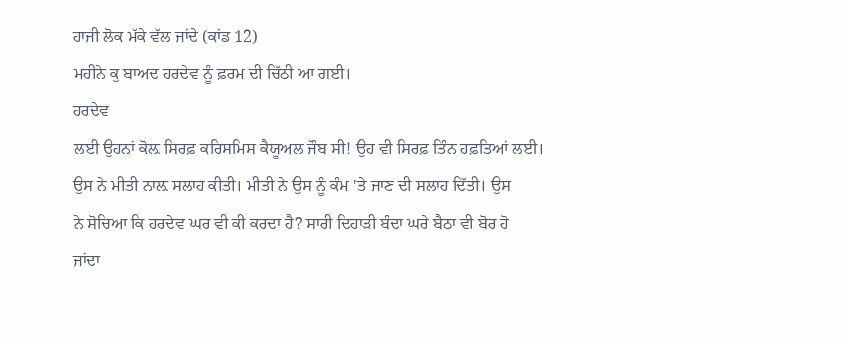ਹਾਜੀ ਲੋਕ ਮੱਕੇ ਵੱਲ ਜਾਂਦੇ (ਕਾਂਡ 12)
ਮਹੀਨੇ ਕੁ ਬਾਅਦ ਹਰਦੇਵ ਨੂੰ ਫ਼ਰਮ ਦੀ ਚਿੱਠੀ ਆ ਗਈ।
ਹਰਦੇਵ
ਲਈ ਉਹਨਾਂ ਕੋਲ਼ ਸਿਰਫ਼ ਕਰਿਸਮਿਸ ਕੈਯੂਅਲ ਜੌਬ ਸੀ! ਉਹ ਵੀ ਸਿਰਫ਼ ਤਿੰਨ ਹਫ਼ਤਿਆਂ ਲਈ।
ਉਸ ਨੇ ਮੀਤੀ ਨਾਲ਼ ਸਲਾਹ ਕੀਤੀ। ਮੀਤੀ ਨੇ ਉਸ ਨੂੰ ਕੰਮ 'ਤੇ ਜਾਣ ਦੀ ਸਲਾਹ ਦਿੱਤੀ। ਉਸ
ਨੇ ਸੋਚਿਆ ਕਿ ਹਰਦੇਵ ਘਰ ਵੀ ਕੀ ਕਰਦਾ ਹੈ? ਸਾਰੀ ਦਿਹਾੜੀ ਬੰਦਾ ਘਰੇ ਬੈਠਾ ਵੀ ਬੋਰ ਹੋ
ਜਾਂਦਾ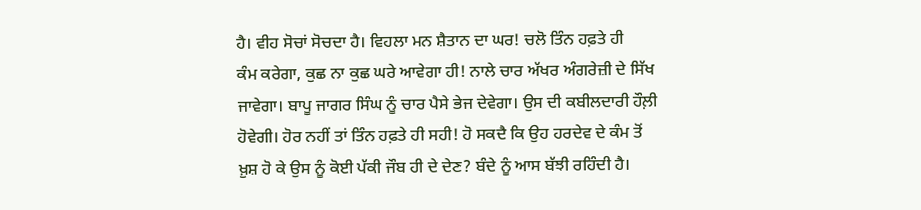ਹੈ। ਵੀਹ ਸੋਚਾਂ ਸੋਚਦਾ ਹੈ। ਵਿਹਲਾ ਮਨ ਸ਼ੈਤਾਨ ਦਾ ਘਰ! ਚਲੋ ਤਿੰਨ ਹਫ਼ਤੇ ਹੀ
ਕੰਮ ਕਰੇਗਾ, ਕੁਛ ਨਾ ਕੁਛ ਘਰੇ ਆਵੇਗਾ ਹੀ! ਨਾਲੇ ਚਾਰ ਅੱਖਰ ਅੰਗਰੇਜ਼ੀ ਦੇ ਸਿੱਖ
ਜਾਵੇਗਾ। ਬਾਪੂ ਜਾਗਰ ਸਿੰਘ ਨੂੰ ਚਾਰ ਪੈਸੇ ਭੇਜ ਦੇਵੇਗਾ। ਉਸ ਦੀ ਕਬੀਲਦਾਰੀ ਹੌਲ਼ੀ
ਹੋਵੇਗੀ। ਹੋਰ ਨਹੀਂ ਤਾਂ ਤਿੰਨ ਹਫ਼ਤੇ ਹੀ ਸਹੀ! ਹੋ ਸਕਦੈ ਕਿ ਉਹ ਹਰਦੇਵ ਦੇ ਕੰਮ ਤੋਂ
ਖ਼ੁਸ਼ ਹੋ ਕੇ ਉਸ ਨੂੰ ਕੋਈ ਪੱਕੀ ਜੌਬ ਹੀ ਦੇ ਦੇਣ? ਬੰਦੇ ਨੂੰ ਆਸ ਬੱਝੀ ਰਹਿੰਦੀ ਹੈ।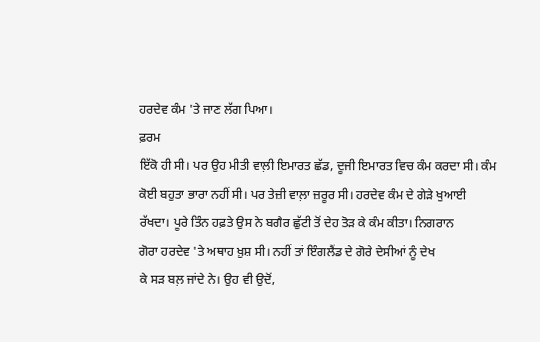ਹਰਦੇਵ ਕੰਮ 'ਤੇ ਜਾਣ ਲੱਗ ਪਿਆ।
ਫ਼ਰਮ
ਇੱਕੋ ਹੀ ਸੀ। ਪਰ ਉਹ ਮੀਤੀ ਵਾਲ਼ੀ ਇਮਾਰਤ ਛੱਡ, ਦੂਜੀ ਇਮਾਰਤ ਵਿਚ ਕੰਮ ਕਰਦਾ ਸੀ। ਕੰਮ
ਕੋਈ ਬਹੁਤਾ ਭਾਰਾ ਨਹੀਂ ਸੀ। ਪਰ ਤੇਜ਼ੀ ਵਾਲ਼ਾ ਜ਼ਰੂਰ ਸੀ। ਹਰਦੇਵ ਕੰਮ ਦੇ ਗੇੜੇ ਖੁਆਈ
ਰੱਖਦਾ। ਪੂਰੇ ਤਿੰਨ ਹਫ਼ਤੇ ਉਸ ਨੇ ਬਗੈਰ ਛੁੱਟੀ ਤੋਂ ਦੇਹ ਤੋੜ ਕੇ ਕੰਮ ਕੀਤਾ। ਨਿਗਰਾਨ
ਗੋਰਾ ਹਰਦੇਵ 'ਤੇ ਅਥਾਹ ਖ਼ੁਸ਼ ਸੀ। ਨਹੀਂ ਤਾਂ ਇੰਗਲੈਂਡ ਦੇ ਗੋਰੇ ਦੇਸੀਆਂ ਨੂੰ ਦੇਖ
ਕੇ ਸੜ ਬਲ਼ ਜਾਂਦੇ ਨੇ। ਉਹ ਵੀ ਉਦੋਂ,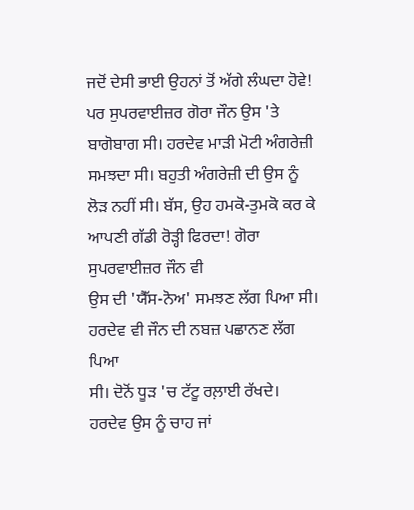ਜਦੋਂ ਦੇਸੀ ਭਾਈ ਉਹਨਾਂ ਤੋਂ ਅੱਗੇ ਲੰਘਦਾ ਹੋਵੇ!
ਪਰ ਸੁਪਰਵਾਈਜ਼ਰ ਗੋਰਾ ਜੌਨ ਉਸ 'ਤੇ ਬਾਗੋਬਾਗ ਸੀ। ਹਰਦੇਵ ਮਾੜੀ ਮੋਟੀ ਅੰਗਰੇਜ਼ੀ
ਸਮਝਦਾ ਸੀ। ਬਹੁਤੀ ਅੰਗਰੇਜ਼ੀ ਦੀ ਉਸ ਨੂੰ ਲੋੜ ਨਹੀਂ ਸੀ। ਬੱਸ, ਉਹ ਹਮਕੋ-ਤੁਮਕੋ ਕਰ ਕੇ
ਆਪਣੀ ਗੱਡੀ ਰੋੜ੍ਹੀ ਫਿਰਦਾ! ਗੋਰਾ ਸੁਪਰਵਾਈਜ਼ਰ ਜੌਨ ਵੀ
ਉਸ ਦੀ 'ਯੈੱਸ-ਨੋਅ' ਸਮਝਣ ਲੱਗ ਪਿਆ ਸੀ। ਹਰਦੇਵ ਵੀ ਜੌਨ ਦੀ ਨਬਜ਼ ਪਛਾਨਣ ਲੱਗ ਪਿਆ
ਸੀ। ਦੋਨੋਂ ਧੂੜ 'ਚ ਟੱਟੂ ਰਲ਼ਾਈ ਰੱਖਦੇ। ਹਰਦੇਵ ਉਸ ਨੂੰ ਚਾਹ ਜਾਂ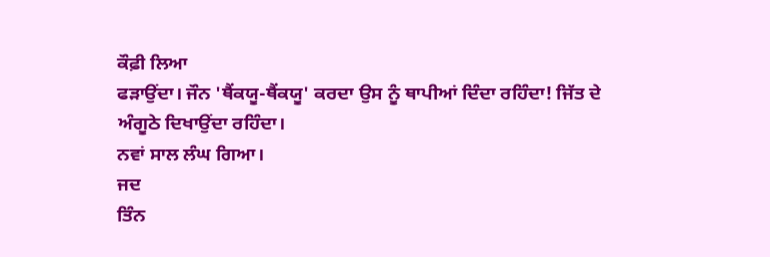ਕੌਫ਼ੀ ਲਿਆ
ਫੜਾਉਂਦਾ। ਜੌਨ 'ਥੈਂਕਯੂ-ਥੈਂਕਯੂ' ਕਰਦਾ ਉਸ ਨੂੰ ਥਾਪੀਆਂ ਦਿੰਦਾ ਰਹਿੰਦਾ! ਜਿੱਤ ਦੇ
ਅੰਗੂਠੇ ਦਿਖਾਉਂਦਾ ਰਹਿੰਦਾ।
ਨਵਾਂ ਸਾਲ ਲੰਘ ਗਿਆ।
ਜਦ
ਤਿੰਨ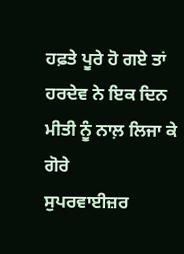ਹਫ਼ਤੇ ਪੂਰੇ ਹੋ ਗਏ ਤਾਂ ਹਰਦੇਵ ਨੇ ਇਕ ਦਿਨ ਮੀਤੀ ਨੂੰ ਨਾਲ਼ ਲਿਜਾ ਕੇ ਗੋਰੇ
ਸੁਪਰਵਾਈਜ਼ਰ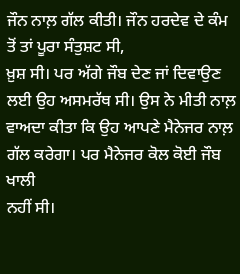ਜੌਨ ਨਾਲ਼ ਗੱਲ ਕੀਤੀ। ਜੌਨ ਹਰਦੇਵ ਦੇ ਕੰਮ ਤੋਂ ਤਾਂ ਪੂਰਾ ਸੰਤੁਸ਼ਟ ਸੀ,
ਖ਼ੁਸ਼ ਸੀ। ਪਰ ਅੱਗੇ ਜੌਬ ਦੇਣ ਜਾਂ ਦਿਵਾਉਣ ਲਈ ਉਹ ਅਸਮਰੱਥ ਸੀ। ਉਸ ਨੇ ਮੀਤੀ ਨਾਲ਼
ਵਾਅਦਾ ਕੀਤਾ ਕਿ ਉਹ ਆਪਣੇ ਮੈਨੇਜਰ ਨਾਲ਼ ਗੱਲ ਕਰੇਗਾ। ਪਰ ਮੈਨੇਜਰ ਕੋਲ ਕੋਈ ਜੌਬ ਖਾਲੀ
ਨਹੀਂ ਸੀ।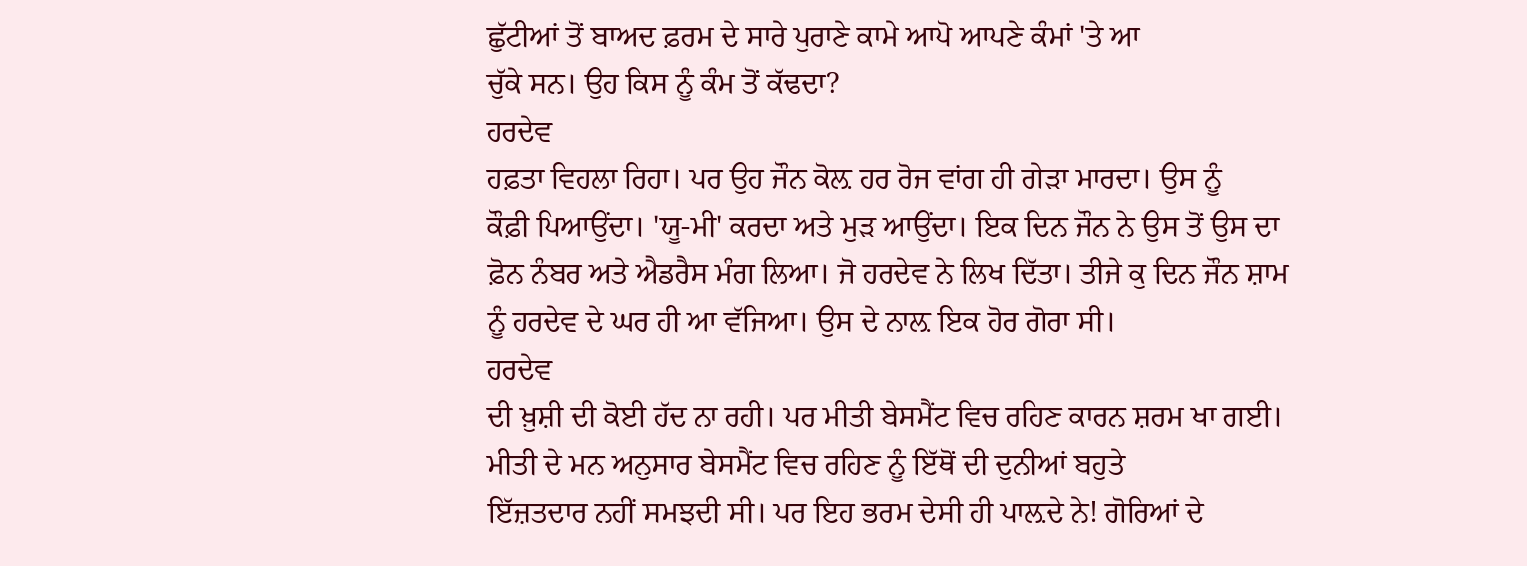ਛੁੱਟੀਆਂ ਤੋਂ ਬਾਅਦ ਫ਼ਰਮ ਦੇ ਸਾਰੇ ਪੁਰਾਣੇ ਕਾਮੇ ਆਪੋ ਆਪਣੇ ਕੰਮਾਂ 'ਤੇ ਆ
ਚੁੱਕੇ ਸਨ। ਉਹ ਕਿਸ ਨੂੰ ਕੰਮ ਤੋਂ ਕੱਢਦਾ?
ਹਰਦੇਵ
ਹਫ਼ਤਾ ਵਿਹਲਾ ਰਿਹਾ। ਪਰ ਉਹ ਜੌਨ ਕੋਲ਼ ਹਰ ਰੋਜ ਵਾਂਗ ਹੀ ਗੇੜਾ ਮਾਰਦਾ। ਉਸ ਨੂੰ
ਕੌਫ਼ੀ ਪਿਆਉਂਦਾ। 'ਯੂ-ਮੀ' ਕਰਦਾ ਅਤੇ ਮੁੜ ਆਉਂਦਾ। ਇਕ ਦਿਨ ਜੌਨ ਨੇ ਉਸ ਤੋਂ ਉਸ ਦਾ
ਫ਼ੋਨ ਨੰਬਰ ਅਤੇ ਐਡਰੈਸ ਮੰਗ ਲਿਆ। ਜੋ ਹਰਦੇਵ ਨੇ ਲਿਖ ਦਿੱਤਾ। ਤੀਜੇ ਕੁ ਦਿਨ ਜੌਨ ਸ਼ਾਮ
ਨੂੰ ਹਰਦੇਵ ਦੇ ਘਰ ਹੀ ਆ ਵੱਜਿਆ। ਉਸ ਦੇ ਨਾਲ਼ ਇਕ ਹੋਰ ਗੋਰਾ ਸੀ।
ਹਰਦੇਵ
ਦੀ ਖ਼ੁਸ਼ੀ ਦੀ ਕੋਈ ਹੱਦ ਨਾ ਰਹੀ। ਪਰ ਮੀਤੀ ਬੇਸਮੈਂਟ ਵਿਚ ਰਹਿਣ ਕਾਰਨ ਸ਼ਰਮ ਖਾ ਗਈ।
ਮੀਤੀ ਦੇ ਮਨ ਅਨੁਸਾਰ ਬੇਸਮੈਂਟ ਵਿਚ ਰਹਿਣ ਨੂੰ ਇੱਥੋਂ ਦੀ ਦੁਨੀਆਂ ਬਹੁਤੇ
ਇੱਜ਼ਤਦਾਰ ਨਹੀਂ ਸਮਝਦੀ ਸੀ। ਪਰ ਇਹ ਭਰਮ ਦੇਸੀ ਹੀ ਪਾਲ਼ਦੇ ਨੇ! ਗੋਰਿਆਂ ਦੇ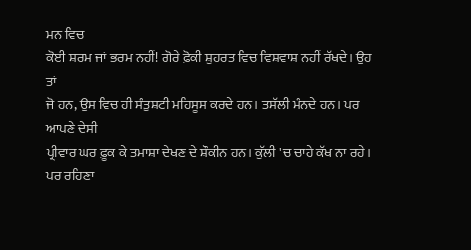ਮਨ ਵਿਚ
ਕੋਈ ਸ਼ਰਮ ਜਾਂ ਭਰਮ ਨਹੀਂ! ਗੋਰੇ ਫ਼ੋਕੀ ਸ਼ੁਹਰਤ ਵਿਚ ਵਿਸ਼ਵਾਸ਼ ਨਹੀਂ ਰੱਖਦੇ। ਉਹ ਤਾਂ
ਜੋ ਹਨ, ਉਸ ਵਿਚ ਹੀ ਸੰਤੁਸ਼ਟੀ ਮਹਿਸੂਸ ਕਰਦੇ ਹਨ। ਤਸੱਲੀ ਮੰਨਦੇ ਹਨ। ਪਰ ਆਪਣੇ ਦੇਸੀ
ਪ੍ਰੀਵਾਰ ਘਰ ਫ਼ੂਕ ਕੇ ਤਮਾਸ਼ਾ ਦੇਖਣ ਦੇ ਸ਼ੌਕੀਨ ਹਨ। ਕੁੱਲੀ 'ਚ ਚਾਹੇ ਕੱਖ ਨਾ ਰਹੇ।
ਪਰ ਰਹਿਣਾ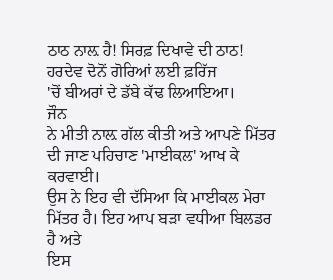ਠਾਠ ਨਾਲ਼ ਹੈ! ਸਿਰਫ਼ ਦਿਖਾਵੇ ਦੀ ਠਾਠ! ਹਰਦੇਵ ਦੋਨੋਂ ਗੋਰਿਆਂ ਲਈ ਫ਼ਰਿੱਜ
'ਚੋਂ ਬੀਅਰਾਂ ਦੇ ਡੱਬੇ ਕੱਢ ਲਿਆਇਆ।
ਜੌਨ
ਨੇ ਮੀਤੀ ਨਾਲ਼ ਗੱਲ ਕੀਤੀ ਅਤੇ ਆਪਣੇ ਮਿੱਤਰ ਦੀ ਜਾਣ ਪਹਿਚਾਣ 'ਮਾਈਕਲ' ਆਖ ਕੇ ਕਰਵਾਈ।
ਉਸ ਨੇ ਇਹ ਵੀ ਦੱਸਿਆ ਕਿ ਮਾਈਕਲ ਮੇਰਾ ਮਿੱਤਰ ਹੈ। ਇਹ ਆਪ ਬੜਾ ਵਧੀਆ ਬਿਲਡਰ ਹੈ ਅਤੇ
ਇਸ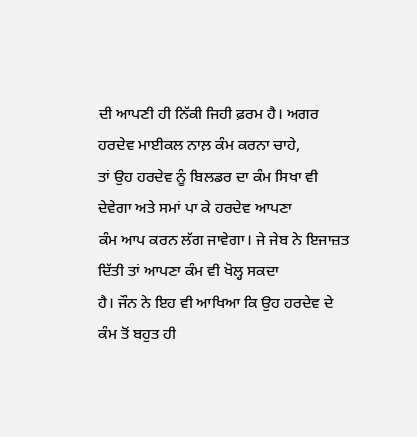ਦੀ ਆਪਣੀ ਹੀ ਨਿੱਕੀ ਜਿਹੀ ਫ਼ਰਮ ਹੈ। ਅਗਰ ਹਰਦੇਵ ਮਾਈਕਲ ਨਾਲ਼ ਕੰਮ ਕਰਨਾ ਚਾਹੇ,
ਤਾਂ ਉਹ ਹਰਦੇਵ ਨੂੰ ਬਿਲਡਰ ਦਾ ਕੰਮ ਸਿਖਾ ਵੀ ਦੇਵੇਗਾ ਅਤੇ ਸਮਾਂ ਪਾ ਕੇ ਹਰਦੇਵ ਆਪਣਾ
ਕੰਮ ਆਪ ਕਰਨ ਲੱਗ ਜਾਵੇਗਾ। ਜੇ ਜੇਬ ਨੇ ਇਜਾਜ਼ਤ ਦਿੱਤੀ ਤਾਂ ਆਪਣਾ ਕੰਮ ਵੀ ਖੋਲ੍ਹ ਸਕਦਾ
ਹੈ। ਜੌਨ ਨੇ ਇਹ ਵੀ ਆਖਿਆ ਕਿ ਉਹ ਹਰਦੇਵ ਦੇ ਕੰਮ ਤੋਂ ਬਹੁਤ ਹੀ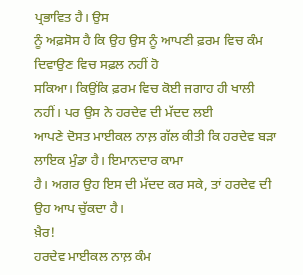ਪ੍ਰਭਾਵਿਤ ਹੈ। ਉਸ
ਨੂੰ ਅਫ਼ਸੋਸ ਹੈ ਕਿ ਉਹ ਉਸ ਨੂੰ ਆਪਣੀ ਫ਼ਰਮ ਵਿਚ ਕੰਮ ਦਿਵਾਉਣ ਵਿਚ ਸਫ਼ਲ ਨਹੀਂ ਹੋ
ਸਕਿਆ। ਕਿਉਂਕਿ ਫ਼ਰਮ ਵਿਚ ਕੋਈ ਜਗਾਹ ਹੀ ਖਾਲੀ ਨਹੀਂ। ਪਰ ਉਸ ਨੇ ਹਰਦੇਵ ਦੀ ਮੱਦਦ ਲਈ
ਆਪਣੇ ਦੋਸਤ ਮਾਈਕਲ ਨਾਲ਼ ਗੱਲ ਕੀਤੀ ਕਿ ਹਰਦੇਵ ਬੜਾ ਲਾਇਕ ਮੁੰਡਾ ਹੈ। ਇਮਾਨਦਾਰ ਕਾਮਾ
ਹੈ। ਅਗਰ ਉਹ ਇਸ ਦੀ ਮੱਦਦ ਕਰ ਸਕੇ, ਤਾਂ ਹਰਦੇਵ ਦੀ ਉਹ ਆਪ ਚੁੱਕਦਾ ਹੈ।
ਖ਼ੈਰ!
ਹਰਦੇਵ ਮਾਈਕਲ ਨਾਲ਼ ਕੰਮ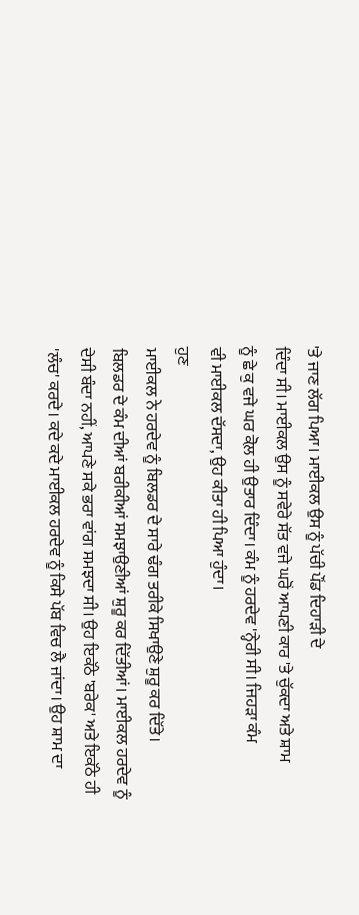'ਤੇ ਜਾਣ ਲੱਗ ਪਿਆ। ਮਾਈਕਲ ਉਸ ਨੂੰ ਪੱਚੀ ਪੌਂਡ ਦਿਹਾੜੀ ਦੇ
ਦਿੰਦਾ ਸੀ। ਮਾਈਕਲ ਉਸ ਨੂੰ ਸਵੇਰੇ ਸੱਤ ਵਜੇ ਘਰੋਂ ਆਪਣੀ ਕਾਰ 'ਤੇ ਚੁੱਕਦਾ ਅਤੇ ਸ਼ਾਮ
ਨੂੰ ਛੇ ਕੁ ਵਜੇ ਘਰ ਕੋਲ਼ ਹੀ ਉਤਾਰ ਦਿੰਦਾ। ਕੰਮ ਨੂੰ ਹਰਦੇਵ 'ਨ੍ਹੇਰੀ ਸੀ। ਜਿਹੜਾ ਕੰਮ
ਵੀ ਮਾਈਕਲ ਦੱਸਦਾ, ਉਹ ਕੀਤਾ ਹੀ ਪਿਆ ਹੁੰਦਾ।
ਹੁਣ
ਮਾਈਕਲ ਨੇ ਹਰਦੇਵ ਨੂੰ ਬਿਲਡਰ ਦੇ ਸਾਰੇ ਢੰਗ ਤਰੀਕੇ ਸਿਖਾਉਣੇ ਸ਼ੁਰੂ ਕਰ ਦਿੱਤੇ।
ਬਿਲਡਰ ਦੇ ਕੰਮ ਦੀਆਂ ਬਰੀਕੀਆਂ ਸਮਝਾਉਣੀਆਂ ਸ਼ੁਰੂ ਕਰ ਦਿੱਤੀਆਂ। ਮਾਈਕਲ ਹਰਦੇਵ ਨੂੰ
ਦੇਸੀ ਬੰਦਾ ਨਹੀਂ, ਆਪਣੇ ਸਕੇ ਭਰਾ ਵਾਂਗ ਸਮਝਦਾ ਸੀ। ਉਹ ਇਕੱਠੇ 'ਬਰੇਕ' ਅਤੇ ਇਕੱਠੇ ਹੀ
'ਲੰਚ' ਕਰਦੇ। ਕਦੇ ਕਦੇ ਮਾਈਕਲ ਹਰਦੇਵ ਨੂੰ ਕਿਸੇ ਪੱਬ ਵਿਚ ਲੈ ਜਾਂਦਾ। ਉਹ ਸ਼ਾਮ ਦਾ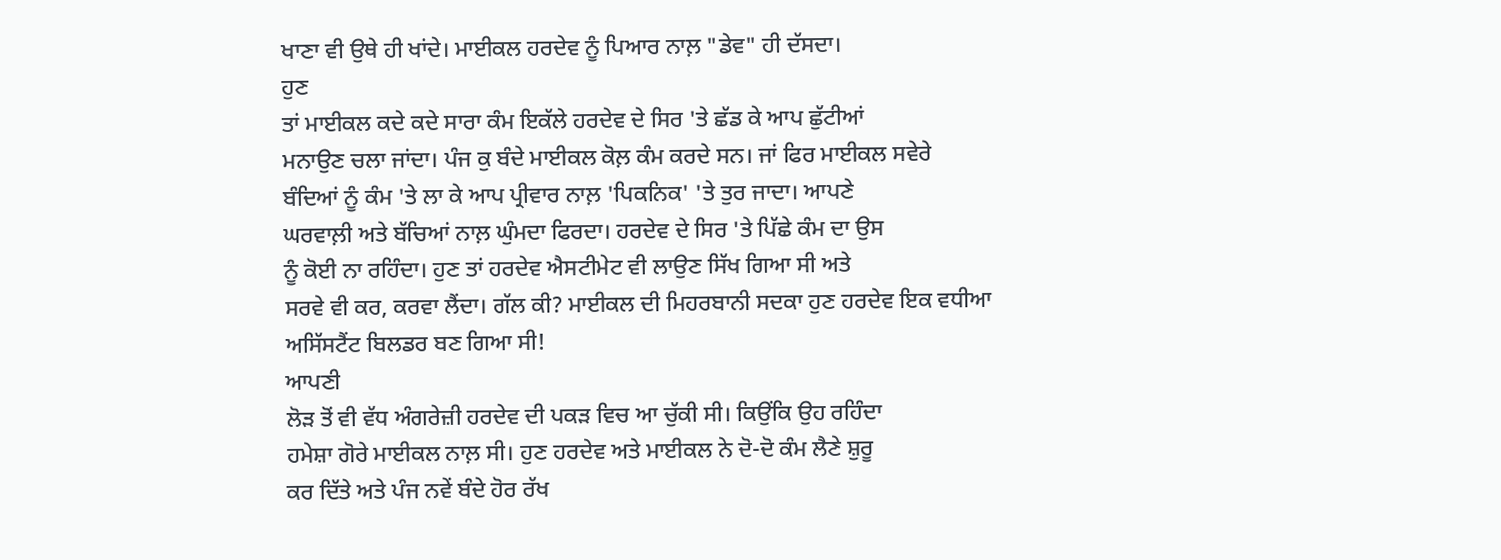ਖਾਣਾ ਵੀ ਉਥੇ ਹੀ ਖਾਂਦੇ। ਮਾਈਕਲ ਹਰਦੇਵ ਨੂੰ ਪਿਆਰ ਨਾਲ਼ "ਡੇਵ" ਹੀ ਦੱਸਦਾ।
ਹੁਣ
ਤਾਂ ਮਾਈਕਲ ਕਦੇ ਕਦੇ ਸਾਰਾ ਕੰਮ ਇਕੱਲੇ ਹਰਦੇਵ ਦੇ ਸਿਰ 'ਤੇ ਛੱਡ ਕੇ ਆਪ ਛੁੱਟੀਆਂ
ਮਨਾਉਣ ਚਲਾ ਜਾਂਦਾ। ਪੰਜ ਕੁ ਬੰਦੇ ਮਾਈਕਲ ਕੋਲ਼ ਕੰਮ ਕਰਦੇ ਸਨ। ਜਾਂ ਫਿਰ ਮਾਈਕਲ ਸਵੇਰੇ
ਬੰਦਿਆਂ ਨੂੰ ਕੰਮ 'ਤੇ ਲਾ ਕੇ ਆਪ ਪ੍ਰੀਵਾਰ ਨਾਲ਼ 'ਪਿਕਨਿਕ' 'ਤੇ ਤੁਰ ਜਾਦਾ। ਆਪਣੇ
ਘਰਵਾਲ਼ੀ ਅਤੇ ਬੱਚਿਆਂ ਨਾਲ਼ ਘੁੰਮਦਾ ਫਿਰਦਾ। ਹਰਦੇਵ ਦੇ ਸਿਰ 'ਤੇ ਪਿੱਛੇ ਕੰਮ ਦਾ ਉਸ
ਨੂੰ ਕੋਈ ਨਾ ਰਹਿੰਦਾ। ਹੁਣ ਤਾਂ ਹਰਦੇਵ ਐਸਟੀਮੇਟ ਵੀ ਲਾਉਣ ਸਿੱਖ ਗਿਆ ਸੀ ਅਤੇ
ਸਰਵੇ ਵੀ ਕਰ, ਕਰਵਾ ਲੈਂਦਾ। ਗੱਲ ਕੀ? ਮਾਈਕਲ ਦੀ ਮਿਹਰਬਾਨੀ ਸਦਕਾ ਹੁਣ ਹਰਦੇਵ ਇਕ ਵਧੀਆ
ਅਸਿੱਸਟੈਂਟ ਬਿਲਡਰ ਬਣ ਗਿਆ ਸੀ!
ਆਪਣੀ
ਲੋੜ ਤੋਂ ਵੀ ਵੱਧ ਅੰਗਰੇਜ਼ੀ ਹਰਦੇਵ ਦੀ ਪਕੜ ਵਿਚ ਆ ਚੁੱਕੀ ਸੀ। ਕਿਉਂਕਿ ਉਹ ਰਹਿੰਦਾ
ਹਮੇਸ਼ਾ ਗੋਰੇ ਮਾਈਕਲ ਨਾਲ਼ ਸੀ। ਹੁਣ ਹਰਦੇਵ ਅਤੇ ਮਾਈਕਲ ਨੇ ਦੋ-ਦੋ ਕੰਮ ਲੈਣੇ ਸ਼ੁਰੂ
ਕਰ ਦਿੱਤੇ ਅਤੇ ਪੰਜ ਨਵੇਂ ਬੰਦੇ ਹੋਰ ਰੱਖ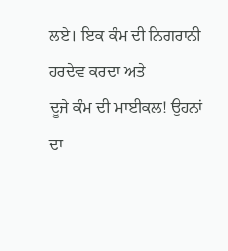ਲਏ। ਇਕ ਕੰਮ ਦੀ ਨਿਗਰਾਨੀ ਹਰਦੇਵ ਕਰਦਾ ਅਤੇ
ਦੂਜੇ ਕੰਮ ਦੀ ਮਾਈਕਲ! ਉਹਨਾਂ ਦਾ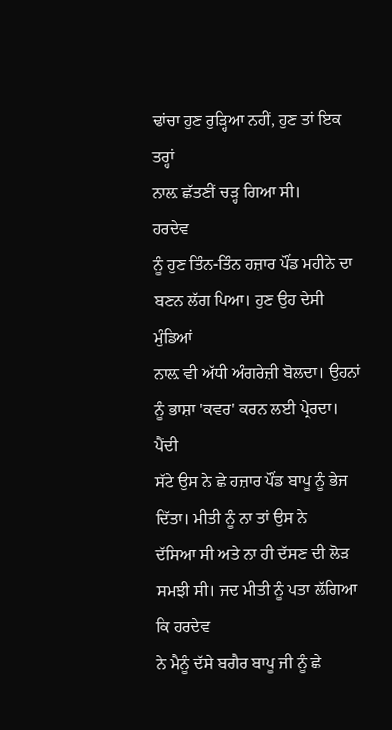ਢਾਂਚਾ ਹੁਣ ਰੁੜ੍ਹਿਆ ਨਹੀਂ, ਹੁਣ ਤਾਂ ਇਕ ਤਰ੍ਹਾਂ
ਨਾਲ਼ ਛੱਤਣੀਂ ਚੜ੍ਹ ਗਿਆ ਸੀ।
ਹਰਦੇਵ
ਨੂੰ ਹੁਣ ਤਿੰਨ-ਤਿੰਨ ਹਜ਼ਾਰ ਪੌਂਡ ਮਹੀਨੇ ਦਾ ਬਣਨ ਲੱਗ ਪਿਆ। ਹੁਣ ਉਹ ਦੇਸੀ ਮੁੰਡਿਆਂ
ਨਾਲ਼ ਵੀ ਅੱਧੀ ਅੰਗਰੇਜ਼ੀ ਬੋਲਦਾ। ਉਹਨਾਂ ਨੂੰ ਭਾਸ਼ਾ 'ਕਵਰ' ਕਰਨ ਲਈ ਪ੍ਰੇਰਦਾ। ਪੈਂਦੀ
ਸੱਟੇ ਉਸ ਨੇ ਛੇ ਹਜ਼ਾਰ ਪੌਂਡ ਬਾਪੂ ਨੂੰ ਭੇਜ ਦਿੱਤਾ। ਮੀਤੀ ਨੂੰ ਨਾ ਤਾਂ ਉਸ ਨੇ
ਦੱਸਿਆ ਸੀ ਅਤੇ ਨਾ ਹੀ ਦੱਸਣ ਦੀ ਲੋੜ ਸਮਝੀ ਸੀ। ਜਦ ਮੀਤੀ ਨੂੰ ਪਤਾ ਲੱਗਿਆ ਕਿ ਹਰਦੇਵ
ਨੇ ਮੈਨੂੰ ਦੱਸੇ ਬਗੈਰ ਬਾਪੂ ਜੀ ਨੂੰ ਛੇ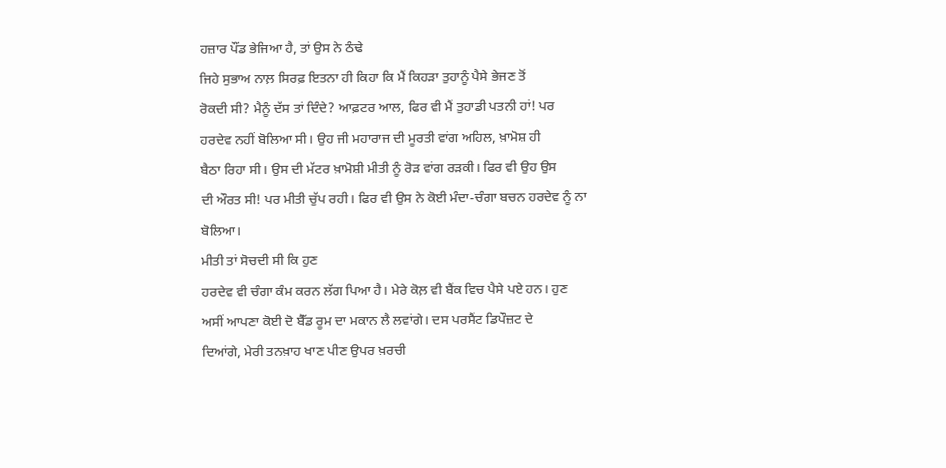ਹਜ਼ਾਰ ਪੌਂਡ ਭੇਜਿਆ ਹੈ, ਤਾਂ ਉਸ ਨੇ ਠੰਢੇ
ਜਿਹੇ ਸੁਭਾਅ ਨਾਲ਼ ਸਿਰਫ਼ ਇਤਨਾ ਹੀ ਕਿਹਾ ਕਿ ਮੈਂ ਕਿਹੜਾ ਤੁਹਾਨੂੰ ਪੈਸੇ ਭੇਜਣ ਤੋਂ
ਰੋਕਦੀ ਸੀ? ਮੈਨੂੰ ਦੱਸ ਤਾਂ ਦਿੰਦੇ? ਆਫ਼ਟਰ ਆਲ, ਫਿਰ ਵੀ ਮੈਂ ਤੁਹਾਡੀ ਪਤਨੀ ਹਾਂ! ਪਰ
ਹਰਦੇਵ ਨਹੀਂ ਬੋਲਿਆ ਸੀ। ਉਹ ਜੀ ਮਹਾਰਾਜ ਦੀ ਮੂਰਤੀ ਵਾਂਗ ਅਹਿਲ, ਖ਼ਾਮੋਸ਼ ਹੀ
ਬੈਠਾ ਰਿਹਾ ਸੀ। ਉਸ ਦੀ ਮੱਟਰ ਖ਼ਾਮੋਸ਼ੀ ਮੀਤੀ ਨੂੰ ਰੋੜ ਵਾਂਗ ਰੜਕੀ। ਫਿਰ ਵੀ ਉਹ ਉਸ
ਦੀ ਔਰਤ ਸੀ! ਪਰ ਮੀਤੀ ਚੁੱਪ ਰਹੀ। ਫਿਰ ਵੀ ਉਸ ਨੇ ਕੋਈ ਮੰਦਾ-ਚੰਗਾ ਬਚਨ ਹਰਦੇਵ ਨੂੰ ਨਾ
ਬੋਲਿਆ।
ਮੀਤੀ ਤਾਂ ਸੋਚਦੀ ਸੀ ਕਿ ਹੁਣ
ਹਰਦੇਵ ਵੀ ਚੰਗਾ ਕੰਮ ਕਰਨ ਲੱਗ ਪਿਆ ਹੈ। ਮੇਰੇ ਕੋਲ਼ ਵੀ ਬੈਂਕ ਵਿਚ ਪੈਸੇ ਪਏ ਹਨ। ਹੁਣ
ਅਸੀਂ ਆਪਣਾ ਕੋਈ ਦੋ ਬੈੱਡ ਰੂਮ ਦਾ ਮਕਾਨ ਲੈ ਲਵਾਂਗੇ। ਦਸ ਪਰਸੈਂਟ ਡਿਪੌਜ਼ਟ ਦੇ
ਦਿਆਂਗੇ, ਮੇਰੀ ਤਨਖ਼ਾਹ ਖਾਣ ਪੀਣ ਉਪਰ ਖ਼ਰਚੀ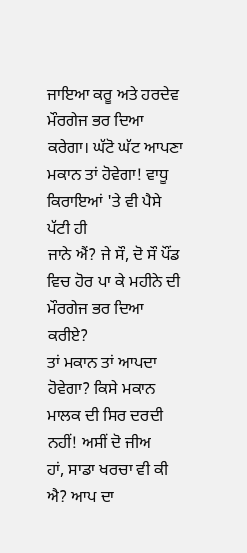ਜਾਇਆ ਕਰੂ ਅਤੇ ਹਰਦੇਵ ਮੌਰਗੇਜ ਭਰ ਦਿਆ
ਕਰੇਗਾ। ਘੱਟੋ ਘੱਟ ਆਪਣਾ ਮਕਾਨ ਤਾਂ ਹੋਵੇਗਾ! ਵਾਧੂ ਕਿਰਾਇਆਂ 'ਤੇ ਵੀ ਪੈਸੇ ਪੱਟੀ ਹੀ
ਜਾਨੇ ਐਂ? ਜੇ ਸੌ, ਦੋ ਸੌ ਪੌਂਡ ਵਿਚ ਹੋਰ ਪਾ ਕੇ ਮਹੀਨੇ ਦੀ ਮੌਰਗੇਜ ਭਰ ਦਿਆ ਕਰੀਏ?
ਤਾਂ ਮਕਾਨ ਤਾਂ ਆਪਦਾ ਹੋਵੇਗਾ? ਕਿਸੇ ਮਕਾਨ ਮਾਲਕ ਦੀ ਸਿਰ ਦਰਦੀ ਨਹੀਂ! ਅਸੀਂ ਦੋ ਜੀਅ
ਹਾਂ, ਸਾਡਾ ਖਰਚਾ ਵੀ ਕੀ ਐ? ਆਪ ਦਾ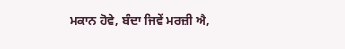ਮਕਾਨ ਹੋਵੇ, ਬੰਦਾ ਜਿਵੇਂ ਮਰਜ਼ੀ ਐ,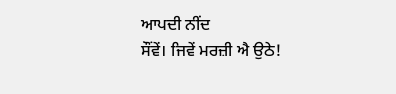ਆਪਦੀ ਨੀਂਦ
ਸੌਂਵੇਂ। ਜਿਵੇਂ ਮਰਜ਼ੀ ਐ ਉਠੇ!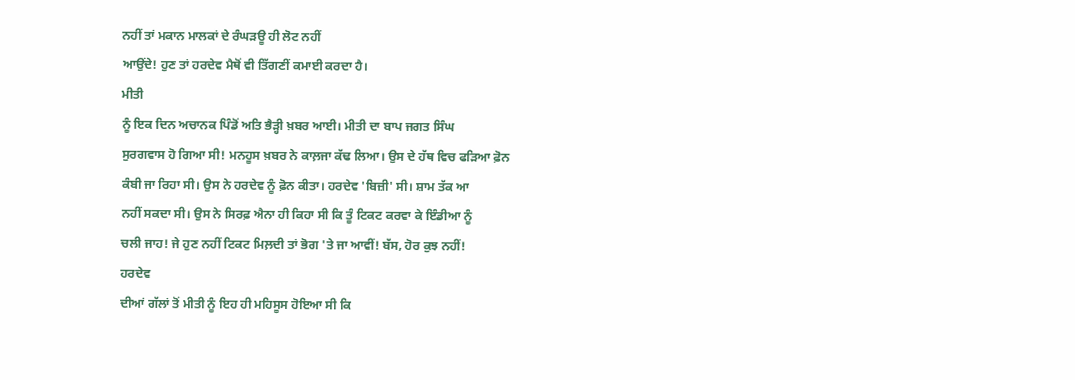ਨਹੀਂ ਤਾਂ ਮਕਾਨ ਮਾਲਕਾਂ ਦੇ ਰੰਘੜਊ ਹੀ ਲੋਟ ਨਹੀਂ
ਆਉਂਦੇ! ਹੁਣ ਤਾਂ ਹਰਦੇਵ ਮੈਥੋਂ ਵੀ ਤਿੱਗਣੀਂ ਕਮਾਈ ਕਰਦਾ ਹੈ।
ਮੀਤੀ
ਨੂੰ ਇਕ ਦਿਨ ਅਚਾਨਕ ਪਿੰਡੋਂ ਅਤਿ ਭੈੜ੍ਹੀ ਖ਼ਬਰ ਆਈ। ਮੀਤੀ ਦਾ ਬਾਪ ਜਗਤ ਸਿੰਘ
ਸੁਰਗਵਾਸ ਹੋ ਗਿਆ ਸੀ! ਮਨਹੂਸ ਖ਼ਬਰ ਨੇ ਕਾਲ਼ਜਾ ਕੱਢ ਲਿਆ। ਉਸ ਦੇ ਹੱਥ ਵਿਚ ਫੜਿਆ ਫ਼ੋਨ
ਕੰਬੀ ਜਾ ਰਿਹਾ ਸੀ। ਉਸ ਨੇ ਹਰਦੇਵ ਨੂੰ ਫ਼ੋਨ ਕੀਤਾ। ਹਰਦੇਵ 'ਬਿਜ਼ੀ' ਸੀ। ਸ਼ਾਮ ਤੱਕ ਆ
ਨਹੀਂ ਸਕਦਾ ਸੀ। ਉਸ ਨੇ ਸਿਰਫ਼ ਐਨਾ ਹੀ ਕਿਹਾ ਸੀ ਕਿ ਤੂੰ ਟਿਕਟ ਕਰਵਾ ਕੇ ਇੰਡੀਆ ਨੂੰ
ਚਲੀ ਜਾਹ! ਜੇ ਹੁਣ ਨਹੀਂ ਟਿਕਟ ਮਿਲ਼ਦੀ ਤਾਂ ਭੋਗ 'ਤੇ ਜਾ ਆਵੀਂ! ਬੱਸ, ਹੋਰ ਕੁਝ ਨਹੀਂ!
ਹਰਦੇਵ
ਦੀਆਂ ਗੱਲਾਂ ਤੋਂ ਮੀਤੀ ਨੂੰ ਇਹ ਹੀ ਮਹਿਸੂਸ ਹੋਇਆ ਸੀ ਕਿ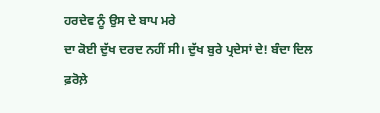ਹਰਦੇਵ ਨੂੰ ਉਸ ਦੇ ਬਾਪ ਮਰੇ
ਦਾ ਕੋਈ ਦੁੱਖ ਦਰਦ ਨਹੀਂ ਸੀ। ਦੁੱਖ ਬੁਰੇ ਪ੍ਰਦੇਸਾਂ ਦੇ! ਬੰਦਾ ਦਿਲ ਫ਼ਰੋਲ਼ੇ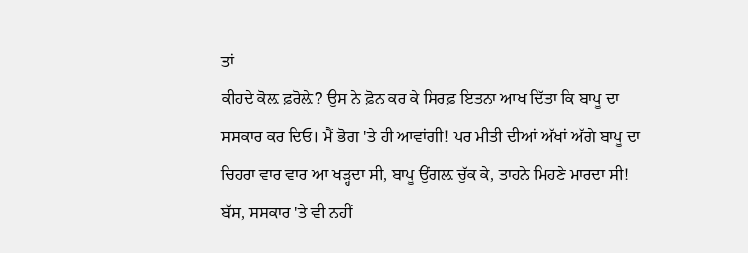ਤਾਂ
ਕੀਹਦੇ ਕੋਲ਼ ਫ਼ਰੋਲ਼ੇ? ਉਸ ਨੇ ਫ਼ੋਨ ਕਰ ਕੇ ਸਿਰਫ਼ ਇਤਨਾ ਆਖ ਦਿੱਤਾ ਕਿ ਬਾਪੂ ਦਾ
ਸਸਕਾਰ ਕਰ ਦਿਓ। ਮੈਂ ਭੋਗ 'ਤੇ ਹੀ ਆਵਾਂਗੀ! ਪਰ ਮੀਤੀ ਦੀਆਂ ਅੱਖਾਂ ਅੱਗੇ ਬਾਪੂ ਦਾ
ਚਿਹਰਾ ਵਾਰ ਵਾਰ ਆ ਖੜ੍ਹਦਾ ਸੀ, ਬਾਪੂ ਉਂਗਲ਼ ਚੁੱਕ ਕੇ, ਤਾਹਨੇ ਮਿਹਣੇ ਮਾਰਦਾ ਸੀ!
ਬੱਸ, ਸਸਕਾਰ 'ਤੇ ਵੀ ਨਹੀਂ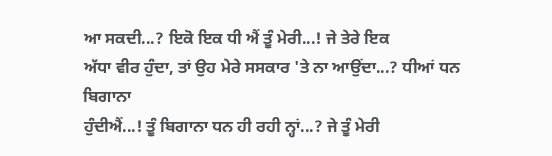ਆ ਸਕਦੀ...? ਇਕੋ ਇਕ ਧੀ ਐਂ ਤੂੰ ਮੇਰੀ...! ਜੇ ਤੇਰੇ ਇਕ
ਅੱਧਾ ਵੀਰ ਹੁੰਦਾ, ਤਾਂ ਉਹ ਮੇਰੇ ਸਸਕਾਰ 'ਤੇ ਨਾ ਆਉਂਦਾ...? ਧੀਆਂ ਧਨ ਬਿਗਾਨਾ
ਹੁੰਦੀਐਂ...! ਤੂੰ ਬਿਗਾਨਾ ਧਨ ਹੀ ਰਹੀ ਨ੍ਹਾਂ...? ਜੇ ਤੂੰ ਮੇਰੀ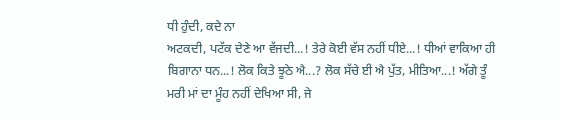ਧੀ ਹੁੰਦੀ, ਕਦੇ ਨਾ
ਅਟਕਦੀ, ਪਟੱਕ ਦੇਣੇ ਆ ਵੱਜਦੀ...! ਤੇਰੇ ਕੋਈ ਵੱਸ ਨਹੀਂ ਧੀਏ...! ਧੀਆਂ ਵਾਕਿਆ ਹੀ
ਬਿਗਾਨਾ ਧਨ...! ਲੋਕ ਕਿਤੇ ਝੂਠੇ ਐ...? ਲੋਕ ਸੱਚੇ ਈ ਐ ਪੁੱਤ, ਮੀਤਿਆ...! ਅੱਗੇ ਤੂੰ
ਮਰੀ ਮਾਂ ਦਾ ਮੂੰਹ ਨਹੀਂ ਦੇਖਿਆ ਸੀ, ਜੇ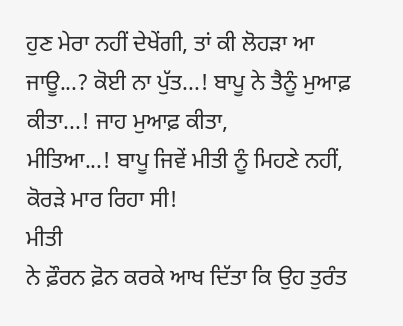ਹੁਣ ਮੇਰਾ ਨਹੀਂ ਦੇਖੇਂਗੀ, ਤਾਂ ਕੀ ਲੋਹੜਾ ਆ
ਜਾਊ...? ਕੋਈ ਨਾ ਪੁੱਤ...! ਬਾਪੂ ਨੇ ਤੈਨੂੰ ਮੁਆਫ਼ ਕੀਤਾ...! ਜਾਹ ਮੁਆਫ਼ ਕੀਤਾ,
ਮੀਤਿਆ...! ਬਾਪੂ ਜਿਵੇਂ ਮੀਤੀ ਨੂੰ ਮਿਹਣੇ ਨਹੀਂ, ਕੋਰੜੇ ਮਾਰ ਰਿਹਾ ਸੀ!
ਮੀਤੀ
ਨੇ ਫ਼ੌਰਨ ਫ਼ੋਨ ਕਰਕੇ ਆਖ ਦਿੱਤਾ ਕਿ ਉਹ ਤੁਰੰਤ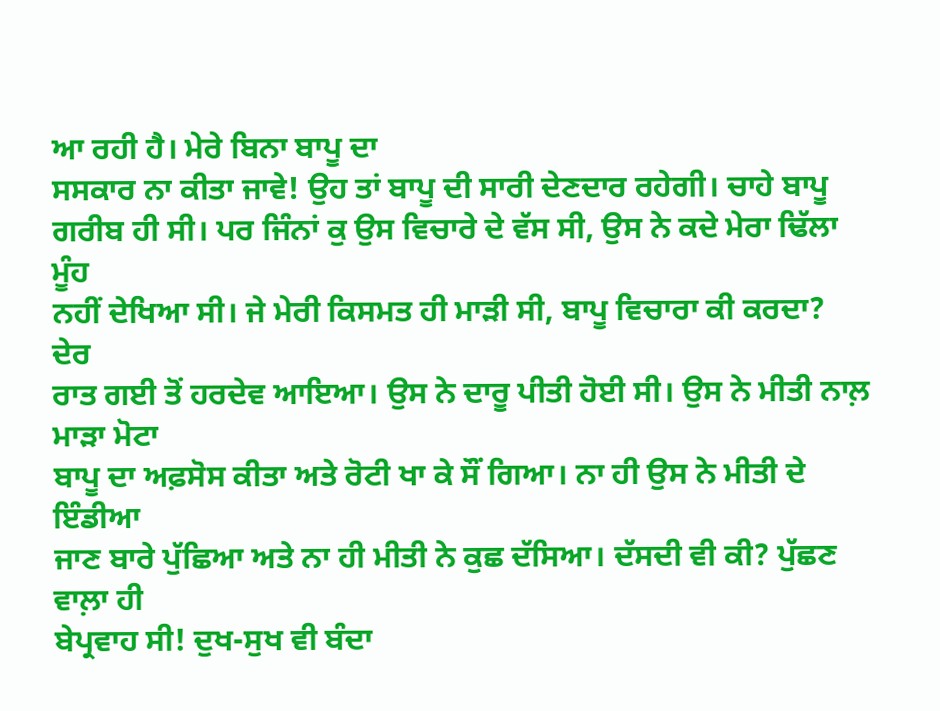ਆ ਰਹੀ ਹੈ। ਮੇਰੇ ਬਿਨਾ ਬਾਪੂ ਦਾ
ਸਸਕਾਰ ਨਾ ਕੀਤਾ ਜਾਵੇ! ਉਹ ਤਾਂ ਬਾਪੂ ਦੀ ਸਾਰੀ ਦੇਣਦਾਰ ਰਹੇਗੀ। ਚਾਹੇ ਬਾਪੂ
ਗਰੀਬ ਹੀ ਸੀ। ਪਰ ਜਿੰਨਾਂ ਕੁ ਉਸ ਵਿਚਾਰੇ ਦੇ ਵੱਸ ਸੀ, ਉਸ ਨੇ ਕਦੇ ਮੇਰਾ ਢਿੱਲਾ ਮੂੰਹ
ਨਹੀਂ ਦੇਖਿਆ ਸੀ। ਜੇ ਮੇਰੀ ਕਿਸਮਤ ਹੀ ਮਾੜੀ ਸੀ, ਬਾਪੂ ਵਿਚਾਰਾ ਕੀ ਕਰਦਾ?
ਦੇਰ
ਰਾਤ ਗਈ ਤੋਂ ਹਰਦੇਵ ਆਇਆ। ਉਸ ਨੇ ਦਾਰੂ ਪੀਤੀ ਹੋਈ ਸੀ। ਉਸ ਨੇ ਮੀਤੀ ਨਾਲ਼ ਮਾੜਾ ਮੋਟਾ
ਬਾਪੂ ਦਾ ਅਫ਼ਸੋਸ ਕੀਤਾ ਅਤੇ ਰੋਟੀ ਖਾ ਕੇ ਸੌਂ ਗਿਆ। ਨਾ ਹੀ ਉਸ ਨੇ ਮੀਤੀ ਦੇ ਇੰਡੀਆ
ਜਾਣ ਬਾਰੇ ਪੁੱਛਿਆ ਅਤੇ ਨਾ ਹੀ ਮੀਤੀ ਨੇ ਕੁਛ ਦੱਸਿਆ। ਦੱਸਦੀ ਵੀ ਕੀ? ਪੁੱਛਣ ਵਾਲ਼ਾ ਹੀ
ਬੇਪ੍ਰਵਾਹ ਸੀ! ਦੁਖ-ਸੁਖ ਵੀ ਬੰਦਾ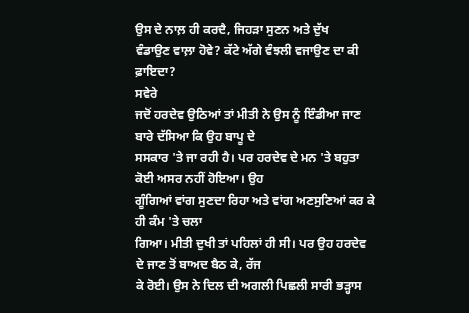ਉਸ ਦੇ ਨਾਲ਼ ਹੀ ਕਰਦੈ, ਜਿਹੜਾ ਸੁਣਨ ਅਤੇ ਦੁੱਖ
ਵੰਡਾਉਣ ਵਾਲ਼ਾ ਹੋਵੇ? ਕੱਟੇ ਅੱਗੇ ਵੰਝਲੀ ਵਜਾਉਣ ਦਾ ਕੀ ਫ਼ਾਇਦਾ?
ਸਵੇਰੇ
ਜਦੋਂ ਹਰਦੇਵ ਉਠਿਆਂ ਤਾਂ ਮੀਤੀ ਨੇ ਉਸ ਨੂੰ ਇੰਡੀਆ ਜਾਣ ਬਾਰੇ ਦੱਸਿਆ ਕਿ ਉਹ ਬਾਪੂ ਦੇ
ਸਸਕਾਰ 'ਤੇ ਜਾ ਰਹੀ ਹੈ। ਪਰ ਹਰਦੇਵ ਦੇ ਮਨ 'ਤੇ ਬਹੁਤਾ ਕੋਈ ਅਸਰ ਨਹੀਂ ਹੋਇਆ। ਉਹ
ਗੂੰਗਿਆਂ ਵਾਂਗ ਸੁਣਦਾ ਰਿਹਾ ਅਤੇ ਵਾਂਗ ਅਣਸੁਣਿਆਂ ਕਰ ਕੇ ਹੀ ਕੰਮ 'ਤੇ ਚਲਾ
ਗਿਆ। ਮੀਤੀ ਦੁਖੀ ਤਾਂ ਪਹਿਲਾਂ ਹੀ ਸੀ। ਪਰ ਉਹ ਹਰਦੇਵ ਦੇ ਜਾਣ ਤੋਂ ਬਾਅਦ ਬੈਠ ਕੇ, ਰੱਜ
ਕੇ ਰੋਈ। ਉਸ ਨੇ ਦਿਲ ਦੀ ਅਗਲੀ ਪਿਛਲੀ ਸਾਰੀ ਭੜ੍ਹਾਸ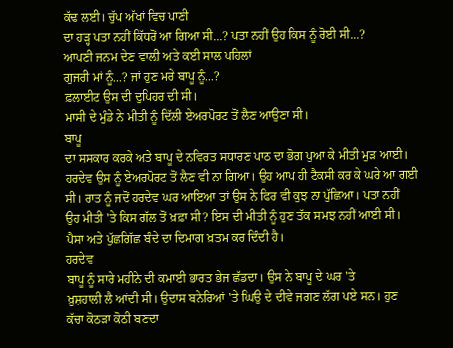ਕੱਢ ਲਈ। ਚੁੱਪ ਅੱਖਾਂ ਵਿਚ ਪਾਣੀ
ਦਾ ਹੜ੍ਹ ਪਤਾ ਨਹੀਂ ਕਿੱਧਰੋਂ ਆ ਗਿਆ ਸੀ...? ਪਤਾ ਨਹੀਂ ਉਹ ਕਿਸ ਨੂੰ ਰੋਈ ਸੀ...?
ਆਪਣੀ ਜਨਮ ਦੇਣ ਵਾਲ਼ੀ ਅਤੇ ਕਈ ਸਾਲ ਪਹਿਲਾਂ
ਗੁਜਰੀ ਮਾਂ ਨੂੰ...? ਜਾਂ ਹੁਣ ਮਰੇ ਬਾਪੂ ਨੂੰ...?
ਫ਼ਲਾਈਟ ਉਸ ਦੀ ਦੁਪਿਹਰ ਦੀ ਸੀ।
ਮਾਸੀ ਦੇ ਮੁੰਡੇ ਨੇ ਮੀਤੀ ਨੂੰ ਦਿੱਲੀ ਏਅਰਪੋਰਟ ਤੋਂ ਲੈਣ ਆਉਣਾ ਸੀ।
ਬਾਪੂ
ਦਾ ਸਸਕਾਰ ਕਰਕੇ ਅਤੇ ਬਾਪੂ ਦੇ ਨਵਿਰਤ ਸਧਾਰਣ ਪਾਠ ਦਾ ਭੋਗ ਪੁਆ ਕੇ ਮੀਤੀ ਮੁੜ ਆਈ।
ਹਰਦੇਵ ਉਸ ਨੂੰ ਏਅਰਪੋਰਟ ਤੋਂ ਲੈਣ ਵੀ ਨਾ ਗਿਆ। ਉਹ ਆਪ ਹੀ ਟੈਕਸੀ ਕਰ ਕੇ ਘਰੇ ਆ ਗਈ
ਸੀ। ਰਾਤ ਨੂੰ ਜਦੋਂ ਹਰਦੇਵ ਘਰ ਆਇਆ ਤਾਂ ਉਸ ਨੇ ਫਿਰ ਵੀ ਕੁਝ ਨਾ ਪੁੱਛਿਆ। ਪਤਾ ਨਹੀਂ
ਉਹ ਮੀਤੀ 'ਤੇ ਕਿਸ ਗੱਲ ਤੋਂ ਖ਼ਫ਼ਾ ਸੀ? ਇਸ ਦੀ ਮੀਤੀ ਨੂੰ ਹੁਣ ਤੱਕ ਸਮਝ ਨਹੀਂ ਆਈ ਸੀ।
ਪੈਸਾ ਅਤੇ ਪੁੱਛਗਿੱਛ ਬੰਦੇ ਦਾ ਦਿਮਾਗ ਖ਼ਤਮ ਕਰ ਦਿੰਦੀ ਹੈ।
ਹਰਦੇਵ
ਬਾਪੂ ਨੂੰ ਸਾਰੇ ਮਹੀਨੇ ਦੀ ਕਮਾਈ ਭਾਰਤ ਭੇਜ ਛੱਡਦਾ। ਉਸ ਨੇ ਬਾਪੂ ਦੇ ਘਰ 'ਤੇ
ਖ਼ੁਸ਼ਹਾਲੀ ਲੈ ਆਂਦੀ ਸੀ। ਉਦਾਸ ਬਨੇਰਿਆਂ 'ਤੇ ਘਿਉ ਦੇ ਦੀਵੇ ਜਗਣ ਲੱਗ ਪਏ ਸਨ। ਹੁਣ
ਕੱਚਾ ਕੋਠੜਾ ਕੋਠੀ ਬਣਦਾ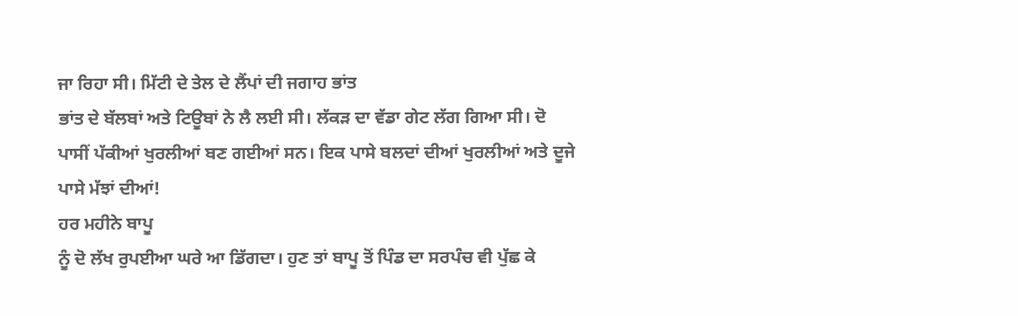ਜਾ ਰਿਹਾ ਸੀ। ਮਿੱਟੀ ਦੇ ਤੇਲ ਦੇ ਲੈਂਪਾਂ ਦੀ ਜਗਾਹ ਭਾਂਤ
ਭਾਂਤ ਦੇ ਬੱਲਬਾਂ ਅਤੇ ਟਿਊਬਾਂ ਨੇ ਲੈ ਲਈ ਸੀ। ਲੱਕੜ ਦਾ ਵੱਡਾ ਗੇਟ ਲੱਗ ਗਿਆ ਸੀ। ਦੋ
ਪਾਸੀਂ ਪੱਕੀਆਂ ਖੁਰਲੀਆਂ ਬਣ ਗਈਆਂ ਸਨ। ਇਕ ਪਾਸੇ ਬਲਦਾਂ ਦੀਆਂ ਖੁਰਲੀਆਂ ਅਤੇ ਦੂਜੇ
ਪਾਸੇ ਮੱਝਾਂ ਦੀਆਂ!
ਹਰ ਮਹੀਨੇ ਬਾਪੂ
ਨੂੰ ਦੋ ਲੱਖ ਰੁਪਈਆ ਘਰੇ ਆ ਡਿੱਗਦਾ। ਹੁਣ ਤਾਂ ਬਾਪੂ ਤੋਂ ਪਿੰਡ ਦਾ ਸਰਪੰਚ ਵੀ ਪੁੱਛ ਕੇ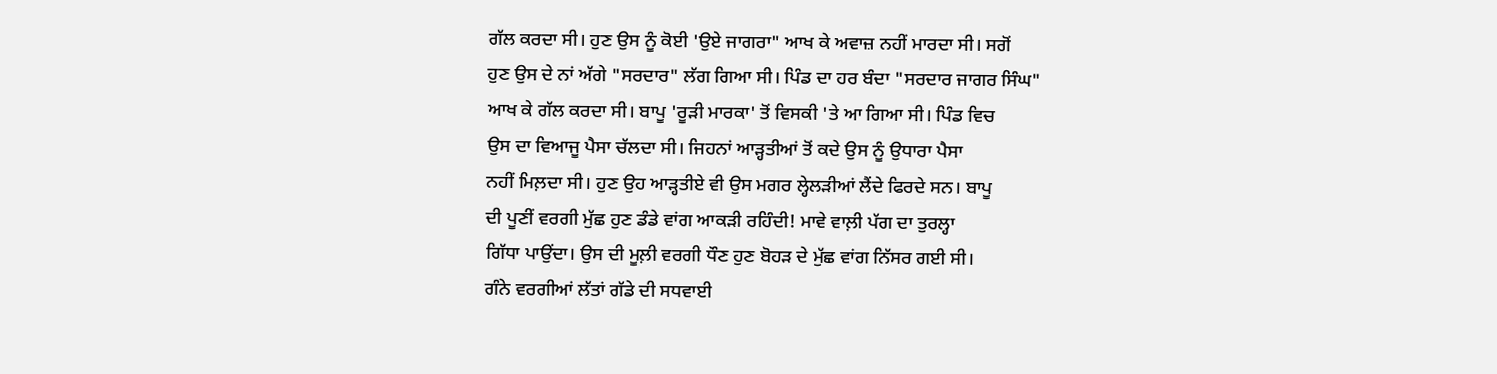ਗੱਲ ਕਰਦਾ ਸੀ। ਹੁਣ ਉਸ ਨੂੰ ਕੋਈ 'ਉਏ ਜਾਗਰਾ" ਆਖ ਕੇ ਅਵਾਜ਼ ਨਹੀਂ ਮਾਰਦਾ ਸੀ। ਸਗੋਂ
ਹੁਣ ਉਸ ਦੇ ਨਾਂ ਅੱਗੇ "ਸਰਦਾਰ" ਲੱਗ ਗਿਆ ਸੀ। ਪਿੰਡ ਦਾ ਹਰ ਬੰਦਾ "ਸਰਦਾਰ ਜਾਗਰ ਸਿੰਘ"
ਆਖ ਕੇ ਗੱਲ ਕਰਦਾ ਸੀ। ਬਾਪੂ 'ਰੂੜੀ ਮਾਰਕਾ' ਤੋਂ ਵਿਸਕੀ 'ਤੇ ਆ ਗਿਆ ਸੀ। ਪਿੰਡ ਵਿਚ
ਉਸ ਦਾ ਵਿਆਜੂ ਪੈਸਾ ਚੱਲਦਾ ਸੀ। ਜਿਹਨਾਂ ਆੜ੍ਹਤੀਆਂ ਤੋਂ ਕਦੇ ਉਸ ਨੂੰ ਉਧਾਰਾ ਪੈਸਾ
ਨਹੀਂ ਮਿਲ਼ਦਾ ਸੀ। ਹੁਣ ਉਹ ਆੜ੍ਹਤੀਏ ਵੀ ਉਸ ਮਗਰ ਲ੍ਹੇਲੜੀਆਂ ਲੈਂਦੇ ਫਿਰਦੇ ਸਨ। ਬਾਪੂ
ਦੀ ਪੂਣੀਂ ਵਰਗੀ ਮੁੱਛ ਹੁਣ ਡੰਡੇ ਵਾਂਗ ਆਕੜੀ ਰਹਿੰਦੀ! ਮਾਵੇ ਵਾਲ਼ੀ ਪੱਗ ਦਾ ਤੁਰਲ੍ਹਾ
ਗਿੱਧਾ ਪਾਉਂਦਾ। ਉਸ ਦੀ ਮੂਲ਼ੀ ਵਰਗੀ ਧੌਣ ਹੁਣ ਬੋਹੜ ਦੇ ਮੁੱਛ ਵਾਂਗ ਨਿੱਸਰ ਗਈ ਸੀ।
ਗੰਨੇ ਵਰਗੀਆਂ ਲੱਤਾਂ ਗੱਡੇ ਦੀ ਸਧਵਾਈ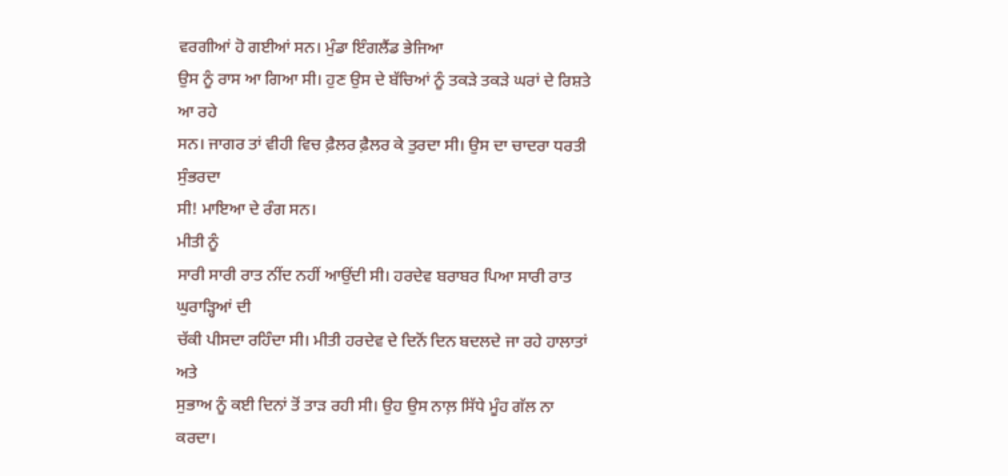ਵਰਗੀਆਂ ਹੋ ਗਈਆਂ ਸਨ। ਮੁੰਡਾ ਇੰਗਲੈਂਡ ਭੇਜਿਆ
ਉਸ ਨੂੰ ਰਾਸ ਆ ਗਿਆ ਸੀ। ਹੁਣ ਉਸ ਦੇ ਬੱਚਿਆਂ ਨੂੰ ਤਕੜੇ ਤਕੜੇ ਘਰਾਂ ਦੇ ਰਿਸ਼ਤੇ ਆ ਰਹੇ
ਸਨ। ਜਾਗਰ ਤਾਂ ਵੀਹੀ ਵਿਚ ਫ਼ੈਲਰ ਫ਼ੈਲਰ ਕੇ ਤੁਰਦਾ ਸੀ। ਉਸ ਦਾ ਚਾਦਰਾ ਧਰਤੀ ਸੁੰਭਰਦਾ
ਸੀ! ਮਾਇਆ ਦੇ ਰੰਗ ਸਨ।
ਮੀਤੀ ਨੂੰ
ਸਾਰੀ ਸਾਰੀ ਰਾਤ ਨੀਂਦ ਨਹੀਂ ਆਉਂਦੀ ਸੀ। ਹਰਦੇਵ ਬਰਾਬਰ ਪਿਆ ਸਾਰੀ ਰਾਤ ਘੁਰਾੜ੍ਹਿਆਂ ਦੀ
ਚੱਕੀ ਪੀਸਦਾ ਰਹਿੰਦਾ ਸੀ। ਮੀਤੀ ਹਰਦੇਵ ਦੇ ਦਿਨੋਂ ਦਿਨ ਬਦਲਦੇ ਜਾ ਰਹੇ ਹਾਲਾਤਾਂ ਅਤੇ
ਸੁਭਾਅ ਨੂੰ ਕਈ ਦਿਨਾਂ ਤੋਂ ਤਾੜ ਰਹੀ ਸੀ। ਉਹ ਉਸ ਨਾਲ਼ ਸਿੱਧੇ ਮੂੰਹ ਗੱਲ ਨਾ ਕਰਦਾ।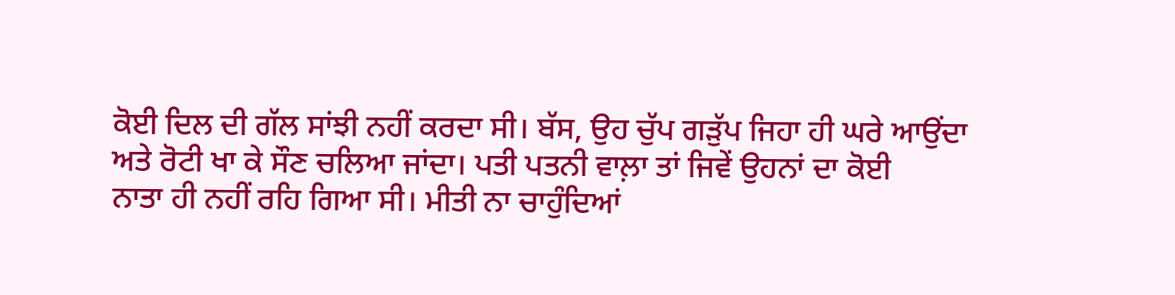ਕੋਈ ਦਿਲ ਦੀ ਗੱਲ ਸਾਂਝੀ ਨਹੀਂ ਕਰਦਾ ਸੀ। ਬੱਸ, ਉਹ ਚੁੱਪ ਗੜੁੱਪ ਜਿਹਾ ਹੀ ਘਰੇ ਆਉਂਦਾ
ਅਤੇ ਰੋਟੀ ਖਾ ਕੇ ਸੌਣ ਚਲਿਆ ਜਾਂਦਾ। ਪਤੀ ਪਤਨੀ ਵਾਲ਼ਾ ਤਾਂ ਜਿਵੇਂ ਉਹਨਾਂ ਦਾ ਕੋਈ
ਨਾਤਾ ਹੀ ਨਹੀਂ ਰਹਿ ਗਿਆ ਸੀ। ਮੀਤੀ ਨਾ ਚਾਹੁੰਦਿਆਂ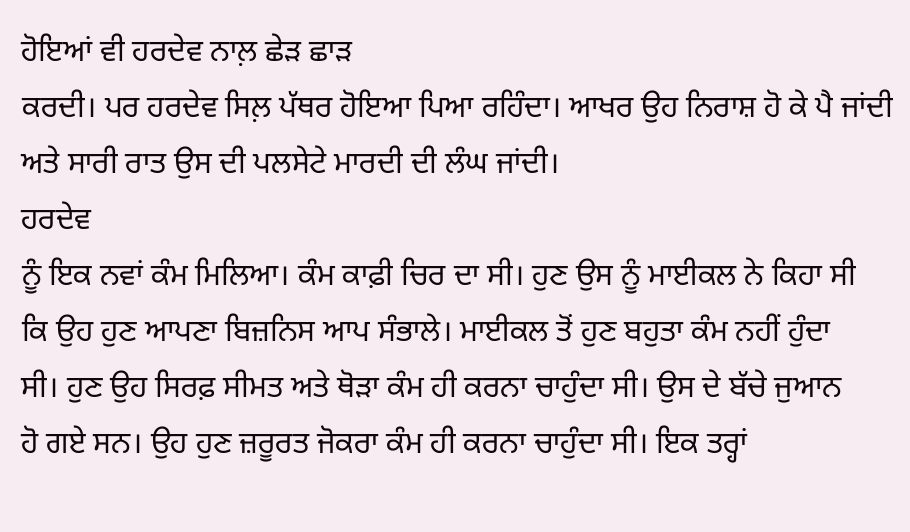ਹੋਇਆਂ ਵੀ ਹਰਦੇਵ ਨਾਲ਼ ਛੇੜ ਛਾੜ
ਕਰਦੀ। ਪਰ ਹਰਦੇਵ ਸਿਲ਼ ਪੱਥਰ ਹੋਇਆ ਪਿਆ ਰਹਿੰਦਾ। ਆਖਰ ਉਹ ਨਿਰਾਸ਼ ਹੋ ਕੇ ਪੈ ਜਾਂਦੀ
ਅਤੇ ਸਾਰੀ ਰਾਤ ਉਸ ਦੀ ਪਲਸੇਟੇ ਮਾਰਦੀ ਦੀ ਲੰਘ ਜਾਂਦੀ।
ਹਰਦੇਵ
ਨੂੰ ਇਕ ਨਵਾਂ ਕੰਮ ਮਿਲਿਆ। ਕੰਮ ਕਾਫ਼ੀ ਚਿਰ ਦਾ ਸੀ। ਹੁਣ ਉਸ ਨੂੰ ਮਾਈਕਲ ਨੇ ਕਿਹਾ ਸੀ
ਕਿ ਉਹ ਹੁਣ ਆਪਣਾ ਬਿਜ਼ਨਿਸ ਆਪ ਸੰਭਾਲੇ। ਮਾਈਕਲ ਤੋਂ ਹੁਣ ਬਹੁਤਾ ਕੰਮ ਨਹੀਂ ਹੁੰਦਾ
ਸੀ। ਹੁਣ ਉਹ ਸਿਰਫ਼ ਸੀਮਤ ਅਤੇ ਥੋੜਾ ਕੰਮ ਹੀ ਕਰਨਾ ਚਾਹੁੰਦਾ ਸੀ। ਉਸ ਦੇ ਬੱਚੇ ਜੁਆਨ
ਹੋ ਗਏ ਸਨ। ਉਹ ਹੁਣ ਜ਼ਰੂਰਤ ਜੋਕਰਾ ਕੰਮ ਹੀ ਕਰਨਾ ਚਾਹੁੰਦਾ ਸੀ। ਇਕ ਤਰ੍ਹਾਂ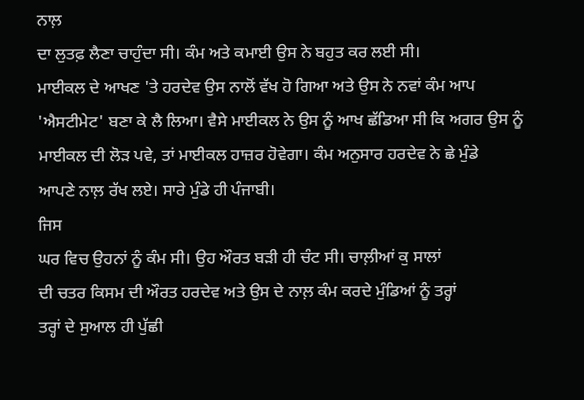ਨਾਲ਼
ਦਾ ਲੁਤਫ਼ ਲੈਣਾ ਚਾਹੁੰਦਾ ਸੀ। ਕੰਮ ਅਤੇ ਕਮਾਈ ਉਸ ਨੇ ਬਹੁਤ ਕਰ ਲਈ ਸੀ।
ਮਾਈਕਲ ਦੇ ਆਖਣ 'ਤੇ ਹਰਦੇਵ ਉਸ ਨਾਲੋਂ ਵੱਖ ਹੋ ਗਿਆ ਅਤੇ ਉਸ ਨੇ ਨਵਾਂ ਕੰਮ ਆਪ
'ਐਸਟੀਮੇਟ' ਬਣਾ ਕੇ ਲੈ ਲਿਆ। ਵੈਸੇ ਮਾਈਕਲ ਨੇ ਉਸ ਨੂੰ ਆਖ ਛੱਡਿਆ ਸੀ ਕਿ ਅਗਰ ਉਸ ਨੂੰ
ਮਾਈਕਲ ਦੀ ਲੋੜ ਪਵੇ, ਤਾਂ ਮਾਈਕਲ ਹਾਜ਼ਰ ਹੋਵੇਗਾ। ਕੰਮ ਅਨੁਸਾਰ ਹਰਦੇਵ ਨੇ ਛੇ ਮੁੰਡੇ
ਆਪਣੇ ਨਾਲ਼ ਰੱਖ ਲਏ। ਸਾਰੇ ਮੁੰਡੇ ਹੀ ਪੰਜਾਬੀ।
ਜਿਸ
ਘਰ ਵਿਚ ਉਹਨਾਂ ਨੂੰ ਕੰਮ ਸੀ। ਉਹ ਔਰਤ ਬੜੀ ਹੀ ਚੰਟ ਸੀ। ਚਾਲ਼ੀਆਂ ਕੁ ਸਾਲਾਂ
ਦੀ ਚਤਰ ਕਿਸਮ ਦੀ ਔਰਤ ਹਰਦੇਵ ਅਤੇ ਉਸ ਦੇ ਨਾਲ਼ ਕੰਮ ਕਰਦੇ ਮੁੰਡਿਆਂ ਨੂੰ ਤਰ੍ਹਾਂ
ਤਰ੍ਹਾਂ ਦੇ ਸੁਆਲ ਹੀ ਪੁੱਛੀ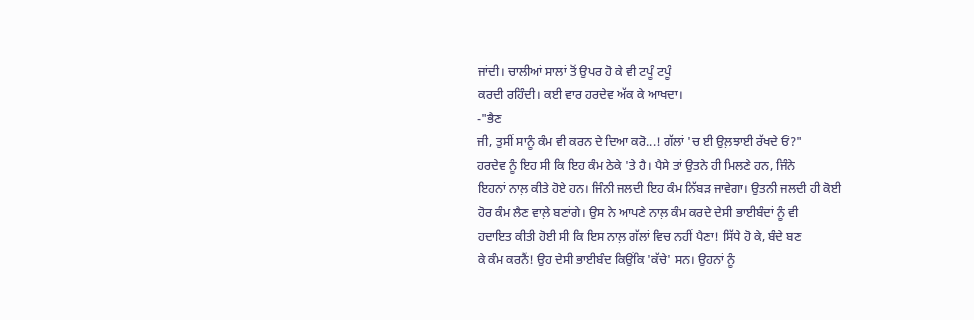ਜਾਂਦੀ। ਚਾਲੀਆਂ ਸਾਲਾਂ ਤੋਂ ਉਪਰ ਹੋ ਕੇ ਵੀ ਟਪੂੰ ਟਪੂੰ
ਕਰਦੀ ਰਹਿੰਦੀ। ਕਈ ਵਾਰ ਹਰਦੇਵ ਅੱਕ ਕੇ ਆਖਦਾ।
-"ਭੈਣ
ਜੀ, ਤੁਸੀਂ ਸਾਨੂੰ ਕੰਮ ਵੀ ਕਰਨ ਦੇ ਦਿਆ ਕਰੋ...! ਗੱਲਾਂ 'ਚ ਈ ਉਲ਼ਝਾਈ ਰੱਖਦੇ ਓਂ?"
ਹਰਦੇਵ ਨੂੰ ਇਹ ਸੀ ਕਿ ਇਹ ਕੰਮ ਠੇਕੇ 'ਤੇ ਹੈ। ਪੈਸੇ ਤਾਂ ਉਤਨੇ ਹੀ ਮਿਲਣੇ ਹਨ, ਜਿੰਨੇ
ਇਹਨਾਂ ਨਾਲ਼ ਕੀਤੇ ਹੋਏ ਹਨ। ਜਿੰਨੀ ਜਲਦੀ ਇਹ ਕੰਮ ਨਿੱਬੜ ਜਾਵੇਗਾ। ਉਤਨੀ ਜਲਦੀ ਹੀ ਕੋਈ
ਹੋਰ ਕੰਮ ਲੈਣ ਵਾਲ਼ੇ ਬਣਾਂਗੇ। ਉਸ ਨੇ ਆਪਣੇ ਨਾਲ਼ ਕੰਮ ਕਰਦੇ ਦੇਸੀ ਭਾਈਬੰਦਾਂ ਨੂੰ ਵੀ
ਹਦਾਇਤ ਕੀਤੀ ਹੋਈ ਸੀ ਕਿ ਇਸ ਨਾਲ਼ ਗੱਲਾਂ ਵਿਚ ਨਹੀਂ ਪੈਣਾ! ਸਿੱਧੇ ਹੋ ਕੇ, ਬੰਦੇ ਬਣ
ਕੇ ਕੰਮ ਕਰਨੈਂ! ਉਹ ਦੇਸੀ ਭਾਈਬੰਦ ਕਿਉਂਕਿ 'ਕੱਚੇ' ਸਨ। ਉਹਨਾਂ ਨੂੰ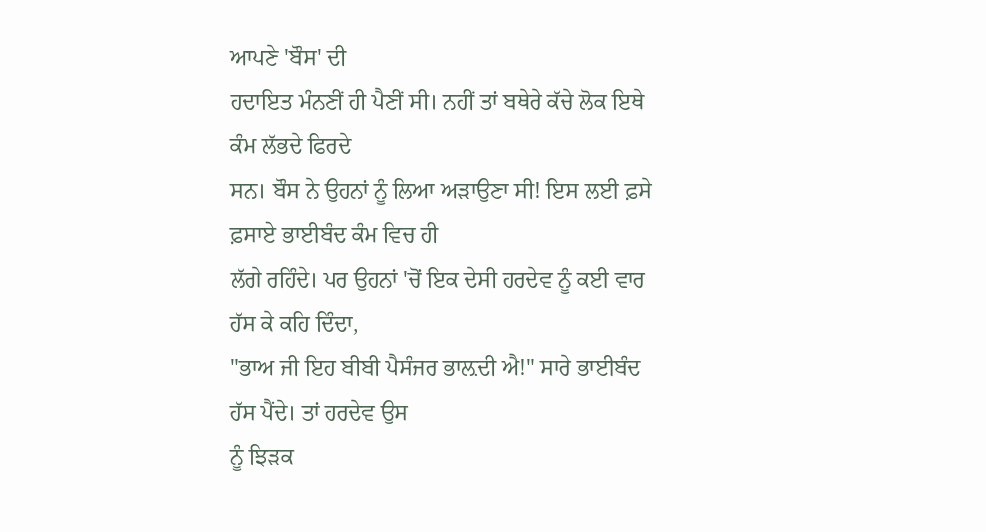ਆਪਣੇ 'ਬੌਸ' ਦੀ
ਹਦਾਇਤ ਮੰਨਣੀਂ ਹੀ ਪੈਣੀਂ ਸੀ। ਨਹੀਂ ਤਾਂ ਬਥੇਰੇ ਕੱਚੇ ਲੋਕ ਇਥੇ ਕੰਮ ਲੱਭਦੇ ਫਿਰਦੇ
ਸਨ। ਬੌਸ ਨੇ ਉਹਨਾਂ ਨੂੰ ਲਿਆ ਅੜਾਉਣਾ ਸੀ! ਇਸ ਲਈ ਫ਼ਸੇ ਫ਼ਸਾਏ ਭਾਈਬੰਦ ਕੰਮ ਵਿਚ ਹੀ
ਲੱਗੇ ਰਹਿੰਦੇ। ਪਰ ਉਹਨਾਂ 'ਚੋਂ ਇਕ ਦੇਸੀ ਹਰਦੇਵ ਨੂੰ ਕਈ ਵਾਰ ਹੱਸ ਕੇ ਕਹਿ ਦਿੰਦਾ,
"ਭਾਅ ਜੀ ਇਹ ਬੀਬੀ ਪੈਸੰਜਰ ਭਾਲ਼ਦੀ ਐ!" ਸਾਰੇ ਭਾਈਬੰਦ ਹੱਸ ਪੈਂਦੇ। ਤਾਂ ਹਰਦੇਵ ਉਸ
ਨੂੰ ਝਿੜਕ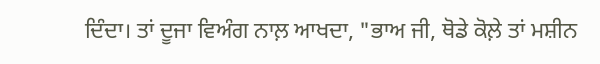ਦਿੰਦਾ। ਤਾਂ ਦੂਜਾ ਵਿਅੰਗ ਨਾਲ਼ ਆਖਦਾ, "ਭਾਅ ਜੀ, ਥੋਡੇ ਕੋਲ਼ੇ ਤਾਂ ਮਸ਼ੀਨ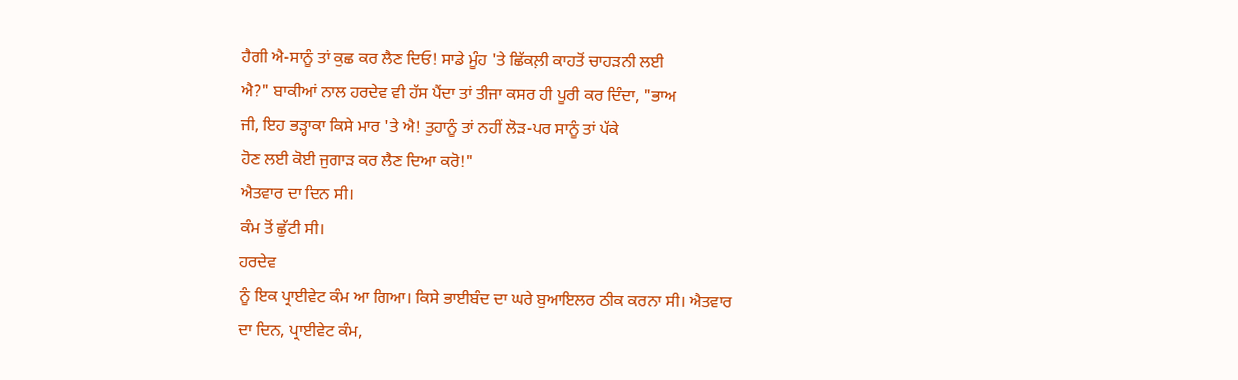ਹੈਗੀ ਐ-ਸਾਨੂੰ ਤਾਂ ਕੁਛ ਕਰ ਲੈਣ ਦਿਓ! ਸਾਡੇ ਮੂੰਹ 'ਤੇ ਛਿੱਕਲ਼ੀ ਕਾਹਤੋਂ ਚਾਹੜਨੀ ਲਈ
ਐ?" ਬਾਕੀਆਂ ਨਾਲ ਹਰਦੇਵ ਵੀ ਹੱਸ ਪੈਂਦਾ ਤਾਂ ਤੀਜਾ ਕਸਰ ਹੀ ਪੂਰੀ ਕਰ ਦਿੰਦਾ, "ਭਾਅ
ਜੀ, ਇਹ ਭੜ੍ਹਾਕਾ ਕਿਸੇ ਮਾਰ 'ਤੇ ਐ! ਤੁਹਾਨੂੰ ਤਾਂ ਨਹੀਂ ਲੋੜ-ਪਰ ਸਾਨੂੰ ਤਾਂ ਪੱਕੇ
ਹੋਣ ਲਈ ਕੋਈ ਜੁਗਾੜ ਕਰ ਲੈਣ ਦਿਆ ਕਰੋ!"
ਐਤਵਾਰ ਦਾ ਦਿਨ ਸੀ।
ਕੰਮ ਤੋਂ ਛੁੱਟੀ ਸੀ।
ਹਰਦੇਵ
ਨੂੰ ਇਕ ਪ੍ਰਾਈਵੇਟ ਕੰਮ ਆ ਗਿਆ। ਕਿਸੇ ਭਾਈਬੰਦ ਦਾ ਘਰੇ ਬੁਆਇਲਰ ਠੀਕ ਕਰਨਾ ਸੀ। ਐਤਵਾਰ
ਦਾ ਦਿਨ, ਪ੍ਰਾਈਵੇਟ ਕੰਮ,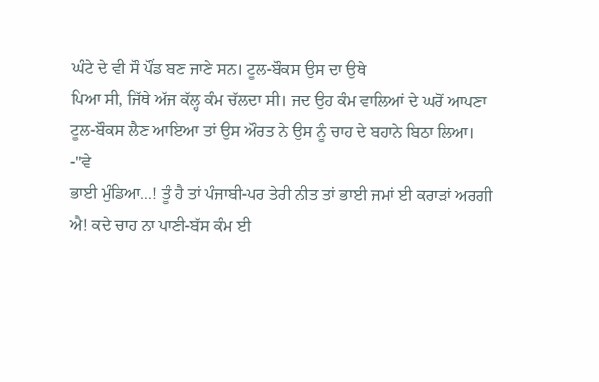ਘੰਟੇ ਦੇ ਵੀ ਸੌ ਪੌਂਡ ਬਣ ਜਾਣੇ ਸਨ। ਟੂਲ-ਬੌਕਸ ਉਸ ਦਾ ਉਥੇ
ਪਿਆ ਸੀ, ਜਿੱਥੇ ਅੱਜ ਕੱਲ੍ਹ ਕੰਮ ਚੱਲਦਾ ਸੀ। ਜਦ ਉਹ ਕੰਮ ਵਾਲਿਆਂ ਦੇ ਘਰੋਂ ਆਪਣਾ
ਟੂਲ-ਬੌਕਸ ਲੈਣ ਆਇਆ ਤਾਂ ਉਸ ਔਰਤ ਨੇ ਉਸ ਨੂੰ ਚਾਹ ਦੇ ਬਹਾਨੇ ਬਿਠਾ ਲਿਆ।
-"ਵੇ
ਭਾਈ ਮੁੰਡਿਆ...! ਤੂੰ ਹੈ ਤਾਂ ਪੰਜਾਬੀ-ਪਰ ਤੇਰੀ ਨੀਤ ਤਾਂ ਭਾਈ ਜਮਾਂ ਈ ਕਰਾੜਾਂ ਅਰਗੀ
ਐ! ਕਦੇ ਚਾਹ ਨਾ ਪਾਣੀ-ਬੱਸ ਕੰਮ ਈ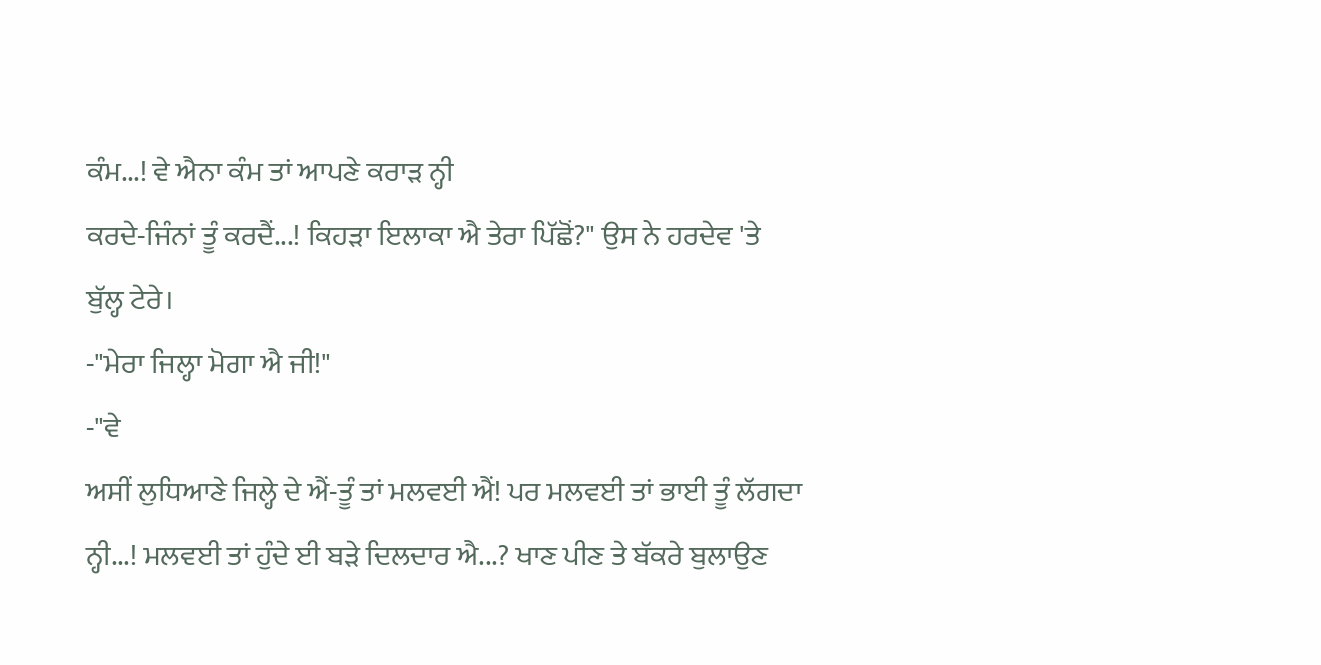ਕੰਮ...! ਵੇ ਐਨਾ ਕੰਮ ਤਾਂ ਆਪਣੇ ਕਰਾੜ ਨ੍ਹੀ
ਕਰਦੇ-ਜਿੰਨਾਂ ਤੂੰ ਕਰਦੈਂ...! ਕਿਹੜਾ ਇਲਾਕਾ ਐ ਤੇਰਾ ਪਿੱਛੋਂ?" ਉਸ ਨੇ ਹਰਦੇਵ 'ਤੇ
ਬੁੱਲ੍ਹ ਟੇਰੇ।
-"ਮੇਰਾ ਜਿਲ੍ਹਾ ਮੋਗਾ ਐ ਜੀ!"
-"ਵੇ
ਅਸੀਂ ਲੁਧਿਆਣੇ ਜਿਲ੍ਹੇ ਦੇ ਐਂ-ਤੂੰ ਤਾਂ ਮਲਵਈ ਐਂ! ਪਰ ਮਲਵਈ ਤਾਂ ਭਾਈ ਤੂੰ ਲੱਗਦਾ
ਨ੍ਹੀ...! ਮਲਵਈ ਤਾਂ ਹੁੰਦੇ ਈ ਬੜੇ ਦਿਲਦਾਰ ਐ...? ਖਾਣ ਪੀਣ ਤੇ ਬੱਕਰੇ ਬੁਲਾਉਣ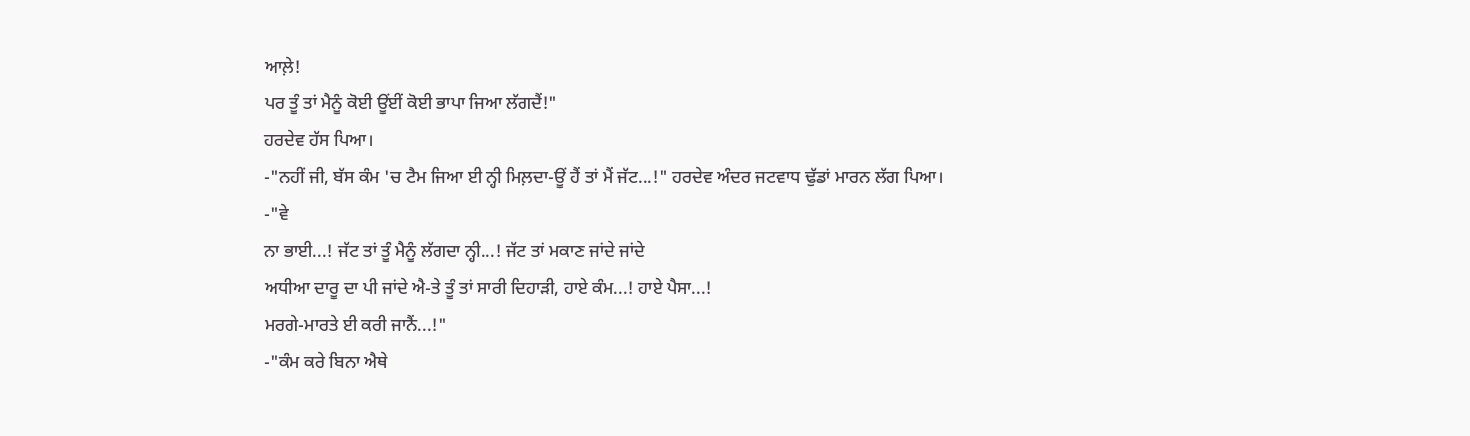ਆਲ਼ੇ!
ਪਰ ਤੂੰ ਤਾਂ ਮੈਨੂੰ ਕੋਈ ਊਂਈਂ ਕੋਈ ਭਾਪਾ ਜਿਆ ਲੱਗਦੈਂ!"
ਹਰਦੇਵ ਹੱਸ ਪਿਆ।
-"ਨਹੀਂ ਜੀ, ਬੱਸ ਕੰਮ 'ਚ ਟੈਮ ਜਿਆ ਈ ਨ੍ਹੀ ਮਿਲ਼ਦਾ-ਊਂ ਹੈਂ ਤਾਂ ਮੈਂ ਜੱਟ...!" ਹਰਦੇਵ ਅੰਦਰ ਜਟਵਾਧ ਢੁੱਡਾਂ ਮਾਰਨ ਲੱਗ ਪਿਆ।
-"ਵੇ
ਨਾ ਭਾਈ...! ਜੱਟ ਤਾਂ ਤੂੰ ਮੈਨੂੰ ਲੱਗਦਾ ਨ੍ਹੀ...! ਜੱਟ ਤਾਂ ਮਕਾਣ ਜਾਂਦੇ ਜਾਂਦੇ
ਅਧੀਆ ਦਾਰੂ ਦਾ ਪੀ ਜਾਂਦੇ ਐ-ਤੇ ਤੂੰ ਤਾਂ ਸਾਰੀ ਦਿਹਾੜੀ, ਹਾਏ ਕੰਮ...! ਹਾਏ ਪੈਸਾ...!
ਮਰਗੇ-ਮਾਰਤੇ ਈ ਕਰੀ ਜਾਨੈਂ...!"
-"ਕੰਮ ਕਰੇ ਬਿਨਾ ਐਥੇ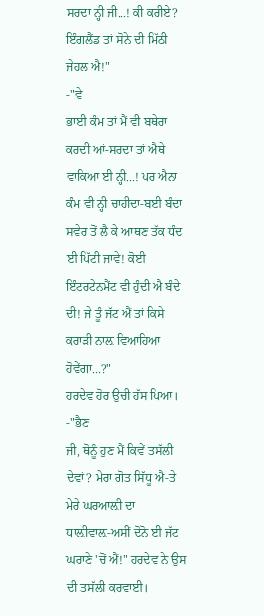ਸਰਦਾ ਨ੍ਹੀ ਜੀ...! ਕੀ ਕਰੀਏ? ਇੰਗਲੈਂਡ ਤਾਂ ਸੋਨੇ ਦੀ ਮਿੱਠੀ ਜੇਹਲ ਐ!"
-"ਵੇ
ਭਾਈ ਕੰਮ ਤਾਂ ਮੈਂ ਵੀ ਬਥੇਰਾ ਕਰਦੀ ਆਂ-ਸਰਦਾ ਤਾਂ ਐਥੇ ਵਾਕਿਆ ਈ ਨ੍ਹੀ...! ਪਰ ਐਨਾ
ਕੰਮ ਵੀ ਨ੍ਹੀ ਚਾਹੀਦਾ-ਬਈ ਬੰਦਾ ਸਵੇਰ ਤੋਂ ਲੈ ਕੇ ਆਥਣ ਤੱਕ ਧੰਦ ਈ ਪਿੱਟੀ ਜਾਵੇ! ਕੋਈ
ਇੰਟਰਟੇਨਮੈਂਟ ਵੀ ਹੁੰਦੀ ਐ ਬੰਦੇ ਦੀ! ਜੇ ਤੂੰ ਜੱਟ ਐਂ ਤਾਂ ਕਿਸੇ ਕਰਾੜੀ ਨਾਲ਼ ਵਿਆਹਿਆ
ਹੋਵੇਂਗਾ...?"
ਹਰਦੇਵ ਹੋਰ ਉਚੀ ਹੱਸ ਪਿਆ।
-"ਭੈਣ
ਜੀ, ਥੋਨੂੰ ਹੁਣ ਮੈਂ ਕਿਵੇਂ ਤਸੱਲੀ ਦੇਵਾਂ? ਮੇਰਾ ਗੋਤ ਸਿੱਧੂ ਐ-ਤੇ ਮੇਰੇ ਘਰਆਲ਼ੀ ਦਾ
ਧਾਲ਼ੀਵਾਲ਼-ਅਸੀਂ ਦੋਨੋ ਈ ਜੱਟ ਘਰਾਣੇ 'ਚੋਂ ਐਂ!" ਹਰਦੇਵ ਨੇ ਉਸ ਦੀ ਤਸੱਲੀ ਕਰਵਾਈ।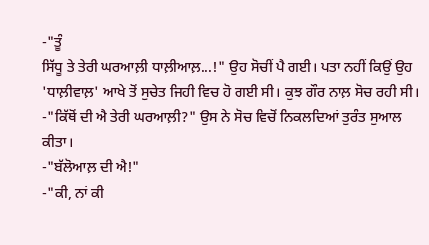-"ਤੂੰ
ਸਿੱਧੂ ਤੇ ਤੇਰੀ ਘਰਆਲ਼ੀ ਧਾਲ਼ੀਆਲ਼...!" ਉਹ ਸੋਚੀਂ ਪੈ ਗਈ। ਪਤਾ ਨਹੀਂ ਕਿਉਂ ਉਹ
'ਧਾਲ਼ੀਵਾਲ਼' ਆਖੇ ਤੋਂ ਸੁਚੇਤ ਜਿਹੀ ਵਿਚ ਹੋ ਗਈ ਸੀ। ਕੁਝ ਗੌਰ ਨਾਲ਼ ਸੋਚ ਰਹੀ ਸੀ।
-"ਕਿੱਥੋਂ ਦੀ ਐ ਤੇਰੀ ਘਰਆਲ਼ੀ?" ਉਸ ਨੇ ਸੋਚ ਵਿਚੋਂ ਨਿਕਲਦਿਆਂ ਤੁਰੰਤ ਸੁਆਲ ਕੀਤਾ।
-"ਬੱਲੋਆਲ਼ ਦੀ ਐ!"
-"ਕੀ, ਨਾਂ ਕੀ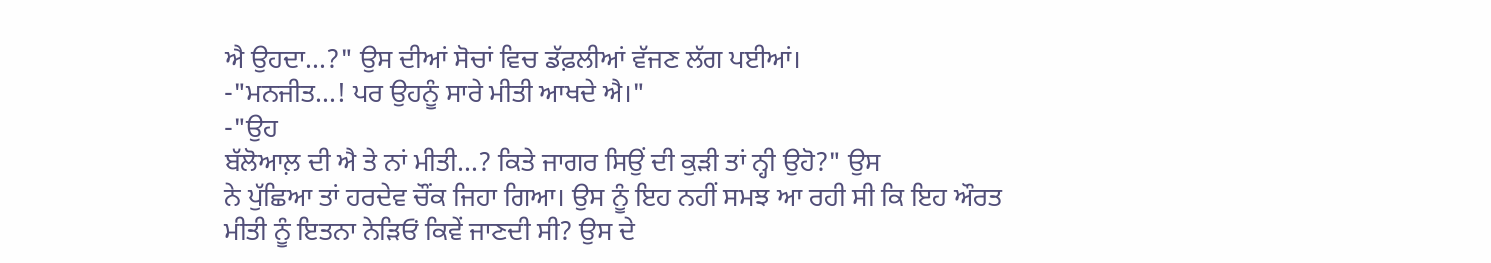ਐ ਉਹਦਾ...?" ਉਸ ਦੀਆਂ ਸੋਚਾਂ ਵਿਚ ਡੱਫ਼ਲੀਆਂ ਵੱਜਣ ਲੱਗ ਪਈਆਂ।
-"ਮਨਜੀਤ...! ਪਰ ਉਹਨੂੰ ਸਾਰੇ ਮੀਤੀ ਆਖਦੇ ਐ।"
-"ਉਹ
ਬੱਲੋਆਲ਼ ਦੀ ਐ ਤੇ ਨਾਂ ਮੀਤੀ...? ਕਿਤੇ ਜਾਗਰ ਸਿਉਂ ਦੀ ਕੁੜੀ ਤਾਂ ਨ੍ਹੀ ਉਹੋ?" ਉਸ
ਨੇ ਪੁੱਛਿਆ ਤਾਂ ਹਰਦੇਵ ਚੌਂਕ ਜਿਹਾ ਗਿਆ। ਉਸ ਨੂੰ ਇਹ ਨਹੀਂ ਸਮਝ ਆ ਰਹੀ ਸੀ ਕਿ ਇਹ ਔਰਤ
ਮੀਤੀ ਨੂੰ ਇਤਨਾ ਨੇੜਿਓਂ ਕਿਵੇਂ ਜਾਣਦੀ ਸੀ? ਉਸ ਦੇ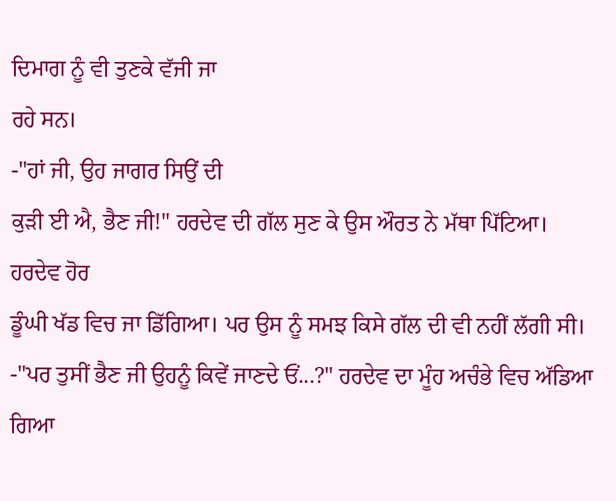ਦਿਮਾਗ ਨੂੰ ਵੀ ਤੁਣਕੇ ਵੱਜੀ ਜਾ
ਰਹੇ ਸਨ।
-"ਹਾਂ ਜੀ, ਉਹ ਜਾਗਰ ਸਿਉਂ ਦੀ
ਕੁੜੀ ਈ ਐ, ਭੈਣ ਜੀ!" ਹਰਦੇਵ ਦੀ ਗੱਲ ਸੁਣ ਕੇ ਉਸ ਔਰਤ ਨੇ ਮੱਥਾ ਪਿੱਟਿਆ। ਹਰਦੇਵ ਹੋਰ
ਡੂੰਘੀ ਖੱਡ ਵਿਚ ਜਾ ਡਿੱਗਿਆ। ਪਰ ਉਸ ਨੂੰ ਸਮਝ ਕਿਸੇ ਗੱਲ ਦੀ ਵੀ ਨਹੀਂ ਲੱਗੀ ਸੀ।
-"ਪਰ ਤੁਸੀਂ ਭੈਣ ਜੀ ਉਹਨੂੰ ਕਿਵੇਂ ਜਾਣਦੇ ਓਂ...?" ਹਰਦੇਵ ਦਾ ਮੂੰਹ ਅਚੰਭੇ ਵਿਚ ਅੱਡਿਆ ਗਿਆ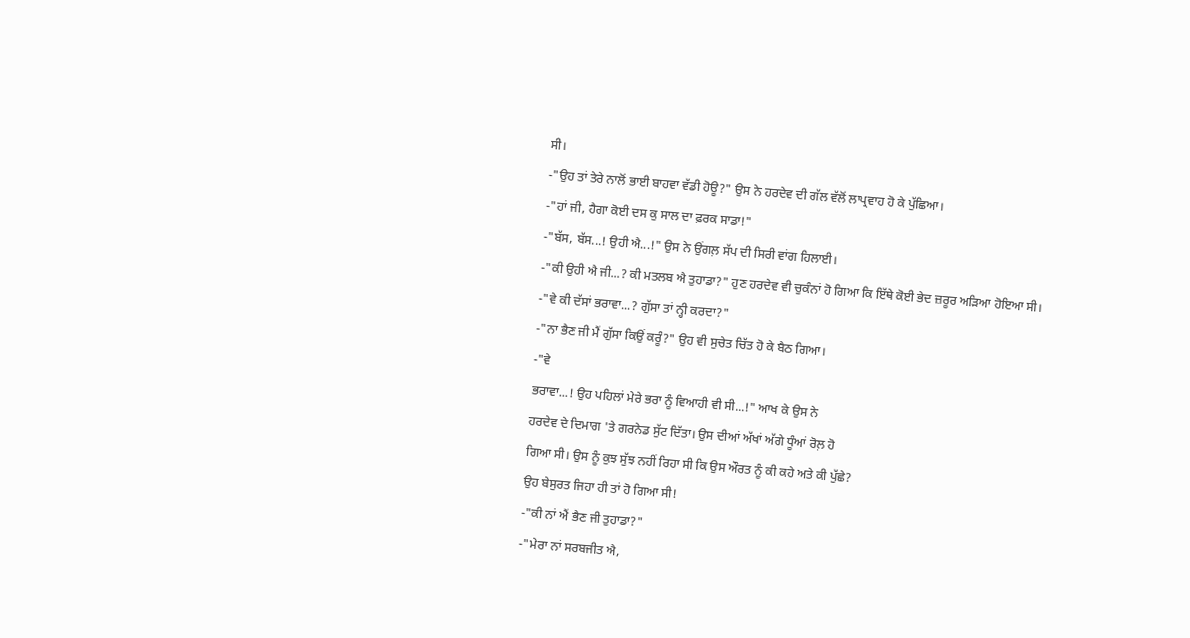ਸੀ।
-"ਉਹ ਤਾਂ ਤੇਰੇ ਨਾਲੋਂ ਭਾਈ ਬਾਹਵਾ ਵੱਡੀ ਹੋਊ?" ਉਸ ਨੇ ਹਰਦੇਵ ਦੀ ਗੱਲ ਵੱਲੋਂ ਲਾਪ੍ਰਵਾਹ ਹੋ ਕੇ ਪੁੱਛਿਆ।
-"ਹਾਂ ਜੀ, ਹੈਗਾ ਕੋਈ ਦਸ ਕੁ ਸਾਲ ਦਾ ਫ਼ਰਕ ਸਾਡਾ!"
-"ਬੱਸ, ਬੱਸ...! ਉਹੀ ਐ...!" ਉਸ ਨੇ ਉਂਗਲ਼ ਸੱਪ ਦੀ ਸਿਰੀ ਵਾਂਗ ਹਿਲਾਈ।
-"ਕੀ ਉਹੀ ਐ ਜੀ...? ਕੀ ਮਤਲਬ ਐ ਤੁਹਾਡਾ?" ਹੁਣ ਹਰਦੇਵ ਵੀ ਚੁਕੰਨਾਂ ਹੋ ਗਿਆ ਕਿ ਇੱਥੇ ਕੋਈ ਭੇਦ ਜ਼ਰੂਰ ਅੜਿਆ ਹੋਇਆ ਸੀ।
-"ਵੇ ਕੀ ਦੱਸਾਂ ਭਰਾਵਾ...? ਗੁੱਸਾ ਤਾਂ ਨ੍ਹੀ ਕਰਦਾ?"
-"ਨਾ ਭੈਣ ਜੀ ਮੈਂ ਗੁੱਸਾ ਕਿਉਂ ਕਰੂੰ?" ਉਹ ਵੀ ਸੁਚੇਤ ਚਿੱਤ ਹੋ ਕੇ ਬੈਠ ਗਿਆ।
-"ਵੇ
ਭਰਾਵਾ...! ਉਹ ਪਹਿਲਾਂ ਮੇਰੇ ਭਰਾ ਨੂੰ ਵਿਆਹੀ ਵੀ ਸੀ...!" ਆਖ ਕੇ ਉਸ ਨੇ
ਹਰਦੇਵ ਦੇ ਦਿਮਾਗ 'ਤੇ ਗਰਨੇਡ ਸੁੱਟ ਦਿੱਤਾ। ਉਸ ਦੀਆਂ ਅੱਖਾਂ ਅੱਗੇ ਧੂੰਆਂ ਰੋਲ਼ ਹੋ
ਗਿਆ ਸੀ। ਉਸ ਨੂੰ ਕੁਝ ਸੁੱਝ ਨਹੀਂ ਰਿਹਾ ਸੀ ਕਿ ਉਸ ਔਰਤ ਨੂੰ ਕੀ ਕਹੇ ਅਤੇ ਕੀ ਪੁੱਛੇ?
ਉਹ ਬੇਸੁਰਤ ਜਿਹਾ ਹੀ ਤਾਂ ਹੋ ਗਿਆ ਸੀ!
-"ਕੀ ਨਾਂ ਐਂ ਭੈਣ ਜੀ ਤੁਹਾਡਾ?"
-"ਮੇਰਾ ਨਾਂ ਸਰਬਜੀਤ ਐ,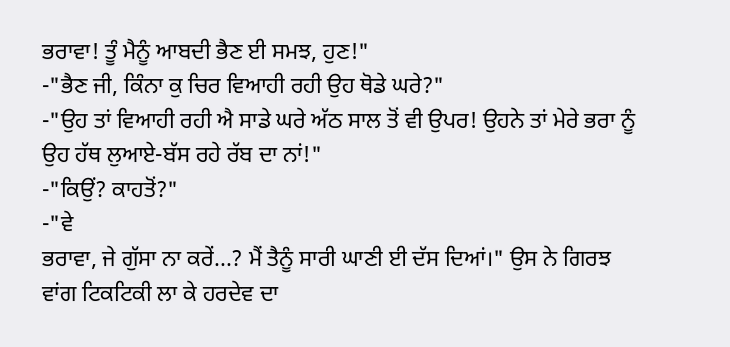ਭਰਾਵਾ! ਤੂੰ ਮੈਨੂੰ ਆਬਦੀ ਭੈਣ ਈ ਸਮਝ, ਹੁਣ!"
-"ਭੈਣ ਜੀ, ਕਿੰਨਾ ਕੁ ਚਿਰ ਵਿਆਹੀ ਰਹੀ ਉਹ ਥੋਡੇ ਘਰੇ?"
-"ਉਹ ਤਾਂ ਵਿਆਹੀ ਰਹੀ ਐ ਸਾਡੇ ਘਰੇ ਅੱਠ ਸਾਲ ਤੋਂ ਵੀ ਉਪਰ! ਉਹਨੇ ਤਾਂ ਮੇਰੇ ਭਰਾ ਨੂੰ ਉਹ ਹੱਥ ਲੁਆਏ-ਬੱਸ ਰਹੇ ਰੱਬ ਦਾ ਨਾਂ!"
-"ਕਿਉਂ? ਕਾਹਤੋਂ?"
-"ਵੇ
ਭਰਾਵਾ, ਜੇ ਗੁੱਸਾ ਨਾ ਕਰੇਂ...? ਮੈਂ ਤੈਨੂੰ ਸਾਰੀ ਘਾਣੀ ਈ ਦੱਸ ਦਿਆਂ।" ਉਸ ਨੇ ਗਿਰਝ
ਵਾਂਗ ਟਿਕਟਿਕੀ ਲਾ ਕੇ ਹਰਦੇਵ ਦਾ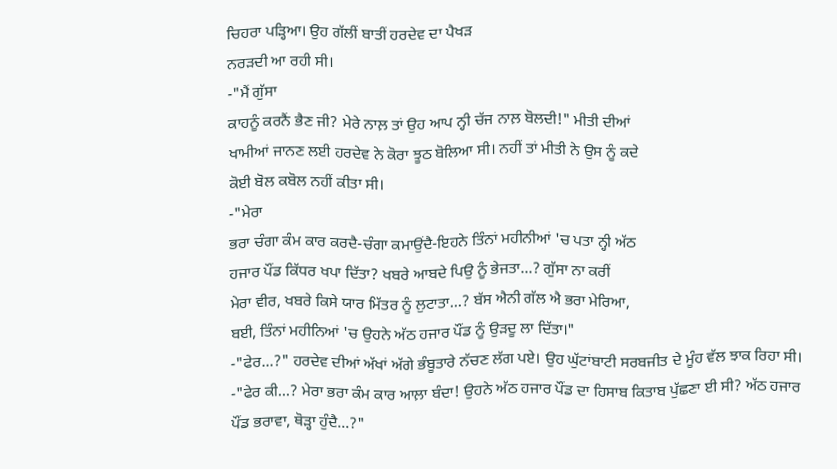ਚਿਹਰਾ ਪੜ੍ਹਿਆ। ਉਹ ਗੱਲੀਂ ਬਾਤੀਂ ਹਰਦੇਵ ਦਾ ਪੈਖੜ
ਨਰੜਦੀ ਆ ਰਹੀ ਸੀ।
-"ਮੈਂ ਗੁੱਸਾ
ਕਾਹਨੂੰ ਕਰਨੈਂ ਭੈਣ ਜੀ? ਮੇਰੇ ਨਾਲ਼ ਤਾਂ ਉਹ ਆਪ ਨ੍ਹੀ ਚੱਜ ਨਾਲ਼ ਬੋਲਦੀ!" ਮੀਤੀ ਦੀਆਂ
ਖਾਮੀਆਂ ਜਾਨਣ ਲਈ ਹਰਦੇਵ ਨੇ ਕੋਰਾ ਝੂਠ ਬੋਲਿਆ ਸੀ। ਨਹੀਂ ਤਾਂ ਮੀਤੀ ਨੇ ਉਸ ਨੂੰ ਕਦੇ
ਕੋਈ ਬੋਲ ਕਬੋਲ ਨਹੀਂ ਕੀਤਾ ਸੀ।
-"ਮੇਰਾ
ਭਰਾ ਚੰਗਾ ਕੰਮ ਕਾਰ ਕਰਦੈ-ਚੰਗਾ ਕਮਾਉਂਦੈ-ਇਹਨੇ ਤਿੰਨਾਂ ਮਹੀਨੀਆਂ 'ਚ ਪਤਾ ਨ੍ਹੀ ਅੱਠ
ਹਜਾਰ ਪੌਂਡ ਕਿੱਧਰ ਖਪਾ ਦਿੱਤਾ? ਖਬਰੇ ਆਬਦੇ ਪਿਉ ਨੂੰ ਭੇਜਤਾ...? ਗੁੱਸਾ ਨਾ ਕਰੀਂ
ਮੇਰਾ ਵੀਰ, ਖਬਰੇ ਕਿਸੇ ਯਾਰ ਮਿੱਤਰ ਨੂੰ ਲੁਟਾਤਾ...? ਬੱਸ ਐਨੀ ਗੱਲ ਐ ਭਰਾ ਮੇਰਿਆ,
ਬਈ, ਤਿੰਨਾਂ ਮਹੀਨਿਆਂ 'ਚ ਉਹਨੇ ਅੱਠ ਹਜਾਰ ਪੌਂਡ ਨੂੰ ਉੜਦੂ ਲਾ ਦਿੱਤਾ।"
-"ਫੇਰ...?" ਹਰਦੇਵ ਦੀਆਂ ਅੱਖਾਂ ਅੱਗੇ ਭੰਬੂਤਾਰੇ ਨੱਚਣ ਲੱਗ ਪਏ। ਉਹ ਘੁੱਟਾਂਬਾਟੀ ਸਰਬਜੀਤ ਦੇ ਮੂੰਹ ਵੱਲ ਝਾਕ ਰਿਹਾ ਸੀ।
-"ਫੇਰ ਕੀ...? ਮੇਰਾ ਭਰਾ ਕੰਮ ਕਾਰ ਆਲ਼ਾ ਬੰਦਾ! ਉਹਨੇ ਅੱਠ ਹਜਾਰ ਪੌਂਡ ਦਾ ਹਿਸਾਬ ਕਿਤਾਬ ਪੁੱਛਣਾ ਈ ਸੀ? ਅੱਠ ਹਜਾਰ ਪੌਂਡ ਭਰਾਵਾ, ਥੋੜ੍ਹਾ ਹੁੰਦੈ...?"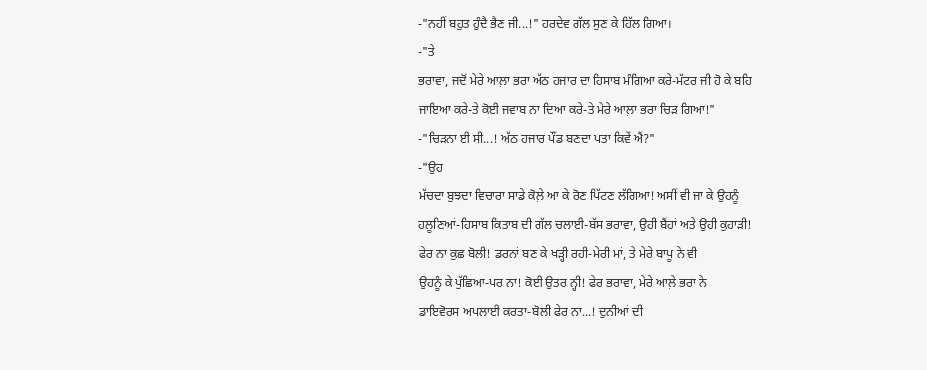-"ਨਹੀਂ ਬਹੁਤ ਹੁੰਦੈ ਭੈਣ ਜੀ...!" ਹਰਦੇਵ ਗੱਲ ਸੁਣ ਕੇ ਹਿੱਲ ਗਿਆ।
-"ਤੇ
ਭਰਾਵਾ, ਜਦੋਂ ਮੇਰੇ ਆਲ਼ਾ ਭਰਾ ਅੱਠ ਹਜਾਰ ਦਾ ਹਿਸਾਬ ਮੰਗਿਆ ਕਰੇ-ਮੱਟਰ ਜੀ ਹੋ ਕੇ ਬਹਿ
ਜਾਇਆ ਕਰੇ-ਤੇ ਕੋਈ ਜਵਾਬ ਨਾ ਦਿਆ ਕਰੇ-ਤੇ ਮੇਰੇ ਆਲ਼ਾ ਭਰਾ ਚਿੜ ਗਿਆ!"
-"ਚਿੜਨਾ ਈ ਸੀ...! ਅੱਠ ਹਜਾਰ ਪੌਂਡ ਬਣਦਾ ਪਤਾ ਕਿਵੇਂ ਐਂ?"
-"ਉਹ
ਮੱਚਦਾ ਬੁਝਦਾ ਵਿਚਾਰਾ ਸਾਡੇ ਕੋਲ਼ੇ ਆ ਕੇ ਰੋਣ ਪਿੱਟਣ ਲੱਗਿਆ! ਅਸੀਂ ਵੀ ਜਾ ਕੇ ਉਹਨੂੰ
ਹਲੂਣਿਆਂ-ਹਿਸਾਬ ਕਿਤਾਬ ਦੀ ਗੱਲ ਚਲਾਈ-ਬੱਸ ਭਰਾਵਾ, ਉਹੀ ਬੈਂਹਾਂ ਅਤੇ ਉਹੀ ਕੁਹਾੜੀ!
ਫੇਰ ਨਾ ਕੁਛ ਬੋਲੀ! ਡਰਨਾਂ ਬਣ ਕੇ ਖੜ੍ਹੀ ਰਹੀ-ਮੇਰੀ ਮਾਂ, ਤੇ ਮੇਰੇ ਬਾਪੂ ਨੇ ਵੀ
ਉਹਨੂੰ ਕੇ ਪੁੱਛਿਆ-ਪਰ ਨਾ! ਕੋਈ ਉਤਰ ਨ੍ਹੀ! ਫੇਰ ਭਰਾਵਾ, ਮੇਰੇ ਆਲ਼ੇ ਭਰਾ ਨੇ
ਡਾਇਵੋਰਸ ਅਪਲਾਈ ਕਰਤਾ-ਬੋਲੀ ਫੇਰ ਨਾ...! ਦੁਨੀਆਂ ਦੀ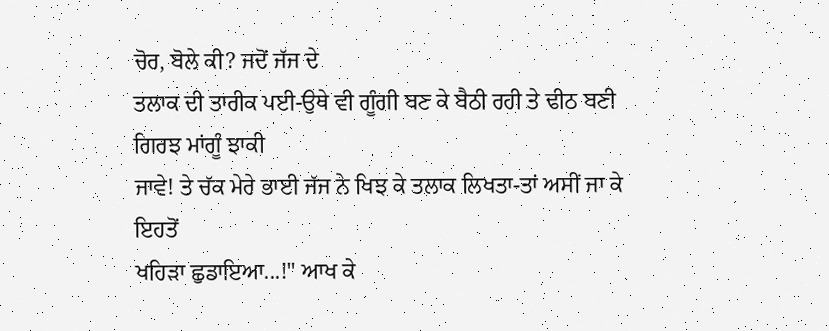ਚੋਰ, ਬੋਲੇ ਕੀ? ਜਦੋਂ ਜੱਜ ਦੇ
ਤਲਾਕ ਦੀ ਤਾਰੀਕ ਪਈ-ਉਥੇ ਵੀ ਗੂੰਗੀ ਬਣ ਕੇ ਬੈਠੀ ਰਹੀ ਤੇ ਢੀਠ ਬਣੀ ਗਿਰਝ ਮਾਂਗੂੰ ਝਾਕੀ
ਜਾਵੇ! ਤੇ ਚੱਕ ਮੇਰੇ ਭਾਈ ਜੱਜ ਨੇ ਖਿਝ ਕੇ ਤਲਾਕ ਲਿਖਤਾ-ਤਾਂ ਅਸੀਂ ਜਾ ਕੇ ਇਹਤੋਂ
ਖਹਿੜਾ ਛੁਡਾਇਆ...!" ਆਖ ਕੇ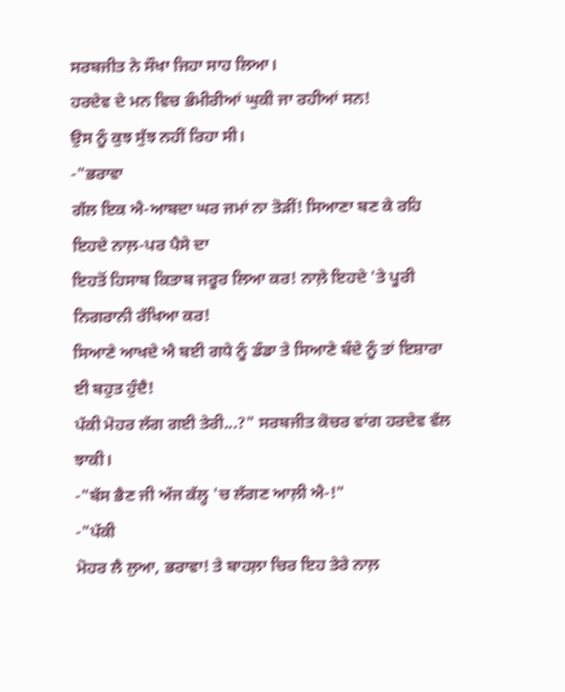ਸਰਬਜੀਤ ਨੇ ਸੌਖਾ ਜਿਹਾ ਸਾਹ ਲਿਆ।
ਹਰਦੇਵ ਦੇ ਮਨ ਵਿਚ ਭੰਮੀਰੀਆਂ ਘੁਕੀ ਜਾ ਰਹੀਆਂ ਸਨ!
ਉਸ ਨੂੰ ਕੁਝ ਸੁੱਝ ਨਹੀਂ ਰਿਹਾ ਸੀ।
-"ਭਰਾਵਾ
ਗੱਲ ਇਕ ਐ-ਆਬਦਾ ਘਰ ਜਮਾਂ ਨਾ ਤੋੜੀਂ! ਸਿਆਣਾ ਬਣ ਕੇ ਰਹਿ ਇਹਦੇ ਨਾਲ਼-ਪਰ ਪੈਸੇ ਦਾ
ਇਹਤੋਂ ਹਿਸਾਬ ਕਿਤਾਬ ਜਰੂਰ ਲਿਆ ਕਰ! ਨਾਲ਼ੇ ਇਹਦੇ 'ਤੇ ਪੂਰੀ ਨਿਗਰਾਨੀ ਰੱਖਿਆ ਕਰ!
ਸਿਆਣੇ ਆਖਦੇ ਐ ਬਈ ਗਧੇ ਨੂੰ ਡੰਡਾ ਤੇ ਸਿਆਣੇ ਬੰਦੇ ਨੂੰ ਤਾਂ ਇਸ਼ਾਰਾ ਈ ਬਹੁਤ ਹੁੰਦੈ!
ਪੱਕੀ ਮੋਹਰ ਲੱਗ ਗਈ ਤੇਰੀ...?" ਸਰਬਜੀਤ ਕੋਚਰ ਵਾਂਗ ਹਰਦੇਵ ਵੱਲ ਝਾਕੀ।
-"ਬੱਸ ਭੈਣ ਜੀ ਅੱਜ ਕੱਲ੍ਹ 'ਚ ਲੱਗਣ ਆਲ਼ੀ ਐ-!"
-"ਪੱਕੀ
ਮੋਹਰ ਲੈ ਲੁਆ, ਭਰਾਵਾ! ਤੇ ਬਾਹਲ਼ਾ ਚਿਰ ਇਹ ਤੇਰੇ ਨਾਲ਼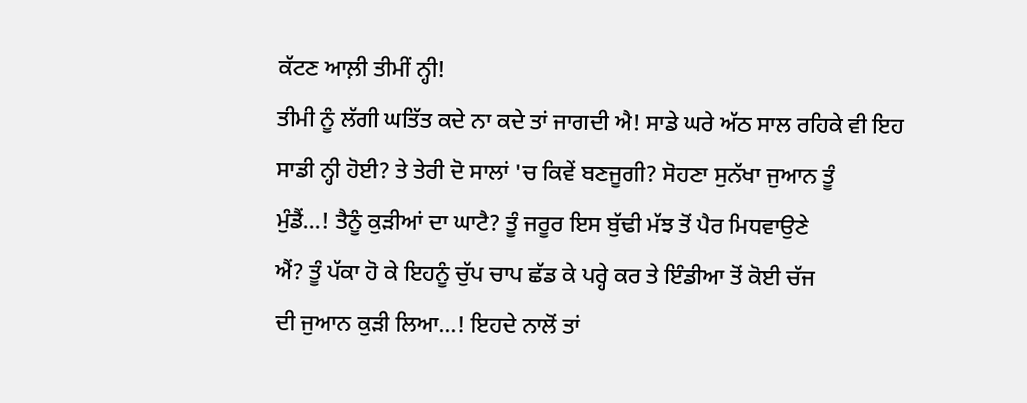ਕੱਟਣ ਆਲ਼ੀ ਤੀਮੀਂ ਨ੍ਹੀ!
ਤੀਮੀ ਨੂੰ ਲੱਗੀ ਘਤਿੱਤ ਕਦੇ ਨਾ ਕਦੇ ਤਾਂ ਜਾਗਦੀ ਐ! ਸਾਡੇ ਘਰੇ ਅੱਠ ਸਾਲ ਰਹਿਕੇ ਵੀ ਇਹ
ਸਾਡੀ ਨ੍ਹੀ ਹੋਈ? ਤੇ ਤੇਰੀ ਦੋ ਸਾਲਾਂ 'ਚ ਕਿਵੇਂ ਬਣਜੂਗੀ? ਸੋਹਣਾ ਸੁਨੱਖਾ ਜੁਆਨ ਤੂੰ
ਮੁੰਡੈਂ...! ਤੈਨੂੰ ਕੁੜੀਆਂ ਦਾ ਘਾਟੈ? ਤੂੰ ਜਰੂਰ ਇਸ ਬੁੱਢੀ ਮੱਝ ਤੋਂ ਪੈਰ ਮਿਧਵਾਉਣੇ
ਐਂ? ਤੂੰ ਪੱਕਾ ਹੋ ਕੇ ਇਹਨੂੰ ਚੁੱਪ ਚਾਪ ਛੱਡ ਕੇ ਪਰ੍ਹੇ ਕਰ ਤੇ ਇੰਡੀਆ ਤੋਂ ਕੋਈ ਚੱਜ
ਦੀ ਜੁਆਨ ਕੁੜੀ ਲਿਆ...! ਇਹਦੇ ਨਾਲੋਂ ਤਾਂ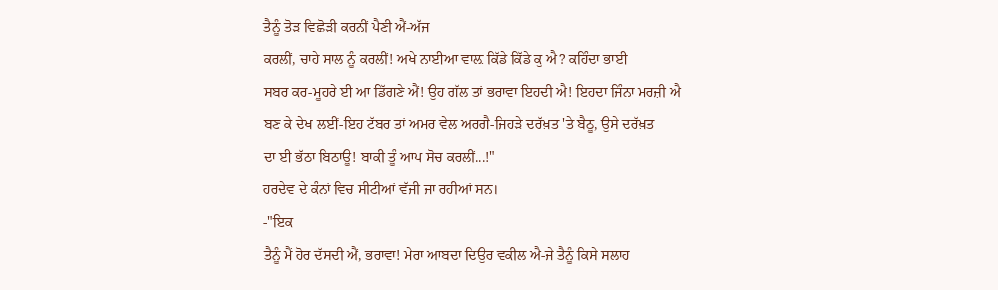ਤੈਨੂੰ ਤੋੜ ਵਿਛੋੜੀ ਕਰਨੀਂ ਪੈਣੀ ਐਂ-ਅੱਜ
ਕਰਲੀਂ, ਚਾਹੇ ਸਾਲ ਨੂੰ ਕਰਲੀਂ! ਅਖੇ ਨਾਈਆ ਵਾਲ਼ ਕਿੱਡੇ ਕਿੱਡੇ ਕੁ ਐ? ਕਹਿੰਦਾ ਭਾਈ
ਸਬਰ ਕਰ-ਮੂਹਰੇ ਈ ਆ ਡਿੱਗਣੇ ਐਂ! ਉਹ ਗੱਲ ਤਾਂ ਭਰਾਵਾ ਇਹਦੀ ਐ! ਇਹਦਾ ਜਿੰਨਾ ਮਰਜ਼ੀ ਐ
ਬਣ ਕੇ ਦੇਖ ਲਈਂ-ਇਹ ਟੱਬਰ ਤਾਂ ਅਮਰ ਵੇਲ ਅਰਗੈ-ਜਿਹੜੇ ਦਰੱਖ਼ਤ 'ਤੇ ਬੈਠੂ, ਉਸੇ ਦਰੱਖ਼ਤ
ਦਾ ਈ ਭੱਠਾ ਬਿਠਾਊ! ਬਾਕੀ ਤੂੰ ਆਪ ਸੋਚ ਕਰਲੀਂ...!"
ਹਰਦੇਵ ਦੇ ਕੰਨਾਂ ਵਿਚ ਸੀਟੀਆਂ ਵੱਜੀ ਜਾ ਰਹੀਆਂ ਸਨ।
-"ਇਕ
ਤੈਨੂੰ ਮੈਂ ਹੋਰ ਦੱਸਦੀ ਐਂ, ਭਰਾਵਾ! ਮੇਰਾ ਆਬਦਾ ਦਿਉਰ ਵਕੀਲ ਐ-ਜੇ ਤੈਨੂੰ ਕਿਸੇ ਸਲਾਹ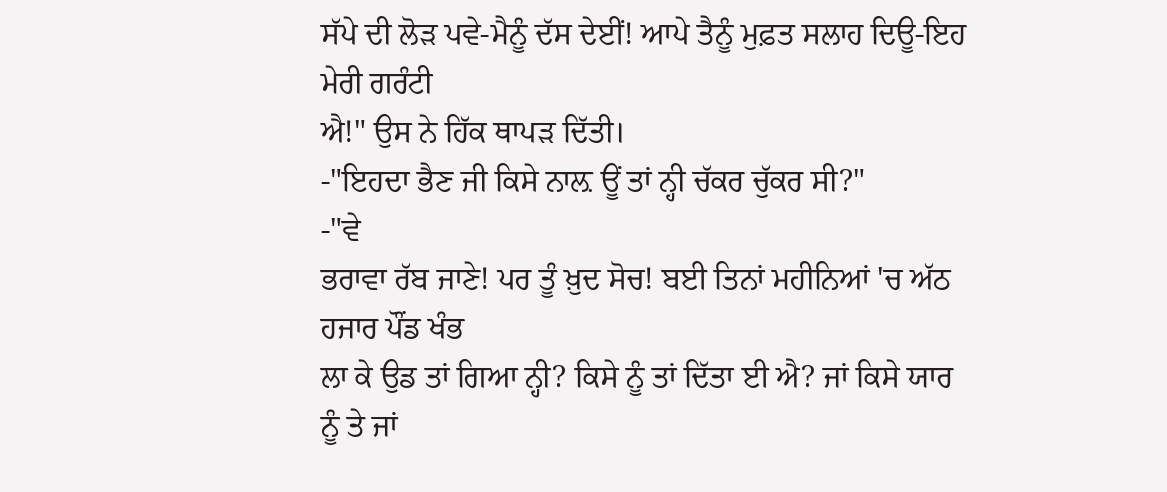ਸੱਪੇ ਦੀ ਲੋੜ ਪਵੇ-ਮੈਨੂੰ ਦੱਸ ਦੇਈਂ! ਆਪੇ ਤੈਨੂੰ ਮੁਫ਼ਤ ਸਲਾਹ ਦਿਊ-ਇਹ ਮੇਰੀ ਗਰੰਟੀ
ਐ!" ਉਸ ਨੇ ਹਿੱਕ ਥਾਪੜ ਦਿੱਤੀ।
-"ਇਹਦਾ ਭੈਣ ਜੀ ਕਿਸੇ ਨਾਲ਼ ਊਂ ਤਾਂ ਨ੍ਹੀ ਚੱਕਰ ਚੁੱਕਰ ਸੀ?"
-"ਵੇ
ਭਰਾਵਾ ਰੱਬ ਜਾਣੇ! ਪਰ ਤੂੰ ਖ਼ੁਦ ਸੋਚ! ਬਈ ਤਿਨਾਂ ਮਹੀਨਿਆਂ 'ਚ ਅੱਠ ਹਜਾਰ ਪੌਂਡ ਖੰਭ
ਲਾ ਕੇ ਉਡ ਤਾਂ ਗਿਆ ਨ੍ਹੀ? ਕਿਸੇ ਨੂੰ ਤਾਂ ਦਿੱਤਾ ਈ ਐ? ਜਾਂ ਕਿਸੇ ਯਾਰ ਨੂੰ ਤੇ ਜਾਂ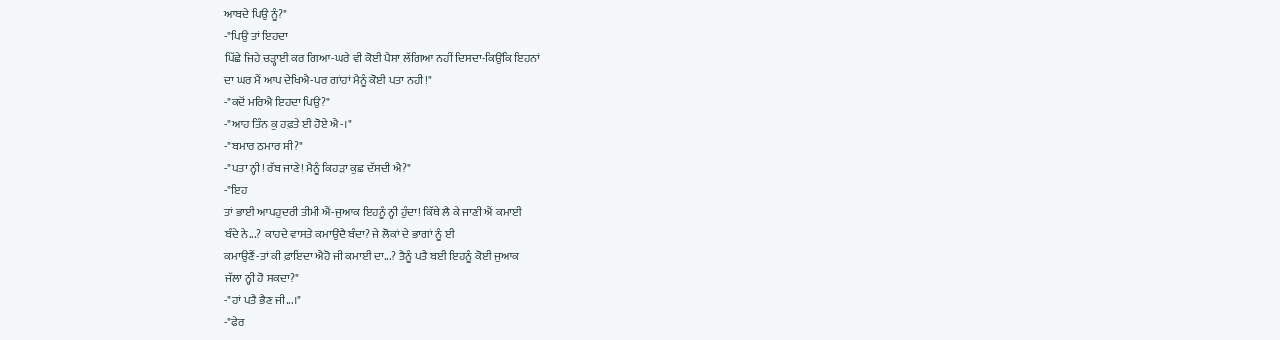ਆਬਦੇ ਪਿਉ ਨੂੰ?"
-"ਪਿਉ ਤਾਂ ਇਹਦਾ
ਪਿੱਛੇ ਜਿਹੇ ਚੜ੍ਹਾਈ ਕਰ ਗਿਆ-ਘਰੇ ਵੀ ਕੋਈ ਪੈਸਾ ਲੱਗਿਆ ਨਹੀਂ ਦਿਸਦਾ-ਕਿਉਂਕਿ ਇਹਨਾਂ
ਦਾ ਘਰ ਮੈਂ ਆਪ ਦੇਖਿਐ-ਪਰ ਗਾਂਹਾਂ ਮੈਨੂੰ ਕੋਈ ਪਤਾ ਨਹੀ!"
-"ਕਦੋਂ ਮਰਿਐ ਇਹਦਾ ਪਿਉ?"
-"ਆਹ ਤਿੰਨ ਕੁ ਹਫ਼ਤੇ ਈ ਹੋਏ ਐ-।"
-"ਬਮਾਰ ਠਮਾਰ ਸੀ?"
-"ਪਤਾ ਨ੍ਹੀ! ਰੱਬ ਜਾਣੇ! ਮੈਨੂੰ ਕਿਹੜਾ ਕੁਛ ਦੱਸਦੀ ਐ?"
-"ਇਹ
ਤਾਂ ਭਾਈ ਆਪਹੁਦਰੀ ਤੀਮੀ ਐਂ-ਜੁਆਕ ਇਹਨੂੰ ਨ੍ਹੀ ਹੁੰਦਾ! ਕਿੱਥੇ ਲੈ ਕੇ ਜਾਣੀ ਐਂ ਕਮਾਈ
ਬੰਦੇ ਨੇ...? ਕਾਹਦੇ ਵਾਸਤੇ ਕਮਾਉਂਦੈ ਬੰਦਾ? ਜੇ ਲੋਕਾਂ ਦੇ ਭਾਗਾਂ ਨੂੰ ਈ
ਕਮਾਉਣੈਂ-ਤਾਂ ਕੀ ਫ਼ਾਇਦਾ ਐਹੋ ਜੀ ਕਮਾਈ ਦਾ...? ਤੈਨੂੰ ਪਤੈ ਬਈ ਇਹਨੂੰ ਕੋਈ ਜੁਆਕ
ਜੱਲਾ ਨ੍ਹੀ ਹੋ ਸਕਦਾ?"
-"ਹਾਂ ਪਤੈ ਭੈਣ ਜੀ...।"
-"ਫੇਰ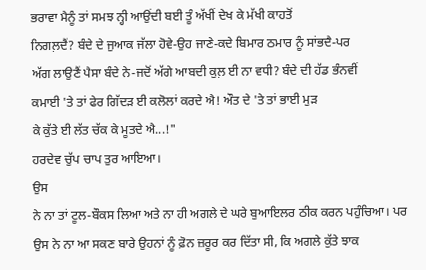ਭਰਾਵਾ ਮੈਨੂੰ ਤਾਂ ਸਮਝ ਨ੍ਹੀ ਆਉਂਦੀ ਬਈ ਤੂੰ ਅੱਖੀਂ ਦੇਖ ਕੇ ਮੱਖੀ ਕਾਹਤੋਂ
ਨਿਗਲ਼ਦੈਂ? ਬੰਦੇ ਦੇ ਜੁਆਕ ਜੱਲਾ ਹੋਵੇ-ਉਹ ਜਾਣੇ-ਕਦੇ ਬਿਮਾਰ ਠਮਾਰ ਨੂੰ ਸਾਂਭਦੈ-ਪਰ
ਅੱਗ ਲਾਉਣੈਂ ਪੈਸਾ ਬੰਦੇ ਨੇ-ਜਦੋਂ ਅੱਗੇ ਆਬਦੀ ਕੁਲ਼ ਈ ਨਾ ਵਧੀ? ਬੰਦੇ ਦੀ ਹੱਡ ਭੰਨਵੀਂ
ਕਮਾਈ 'ਤੇ ਤਾਂ ਫੇਰ ਗਿੱਦੜ ਈ ਕਲੋਲਾਂ ਕਰਦੇ ਐ! ਔਤ ਦੇ 'ਤੇ ਤਾਂ ਭਾਈ ਮੁੜ
ਕੇ ਕੁੱਤੇ ਈ ਲੱਤ ਚੱਕ ਕੇ ਮੂਤਦੇ ਐ...!"
ਹਰਦੇਵ ਚੁੱਪ ਚਾਪ ਤੁਰ ਆਇਆ।
ਉਸ
ਨੇ ਨਾ ਤਾਂ ਟੂਲ-ਬੌਕਸ ਲਿਆ ਅਤੇ ਨਾ ਹੀ ਅਗਲੇ ਦੇ ਘਰੇ ਬੁਆਇਲਰ ਠੀਕ ਕਰਨ ਪਹੁੰਚਿਆ। ਪਰ
ਉਸ ਨੇ ਨਾ ਆ ਸਕਣ ਬਾਰੇ ਉਹਨਾਂ ਨੂੰ ਫ਼ੋਨ ਜ਼ਰੂਰ ਕਰ ਦਿੱਤਾ ਸੀ, ਕਿ ਅਗਲੇ ਕੁੱਤੇ ਝਾਕ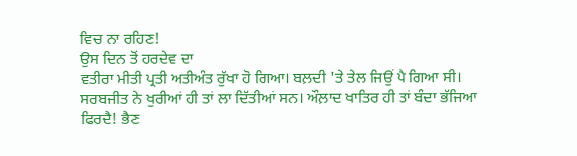ਵਿਚ ਨਾ ਰਹਿਣ!
ਉਸ ਦਿਨ ਤੋਂ ਹਰਦੇਵ ਦਾ
ਵਤੀਰਾ ਮੀਤੀ ਪ੍ਰਤੀ ਅਤੀਅੰਤ ਰੁੱਖਾ ਹੋ ਗਿਆ। ਬਲ਼ਦੀ 'ਤੇ ਤੇਲ ਜਿਉਂ ਪੈ ਗਿਆ ਸੀ।
ਸਰਬਜੀਤ ਨੇ ਖੁਰੀਆਂ ਹੀ ਤਾਂ ਲਾ ਦਿੱਤੀਆਂ ਸਨ। ਔਲ਼ਾਦ ਖਾਤਿਰ ਹੀ ਤਾਂ ਬੰਦਾ ਭੱਜਿਆ
ਫਿਰਦੈ! ਭੈਣ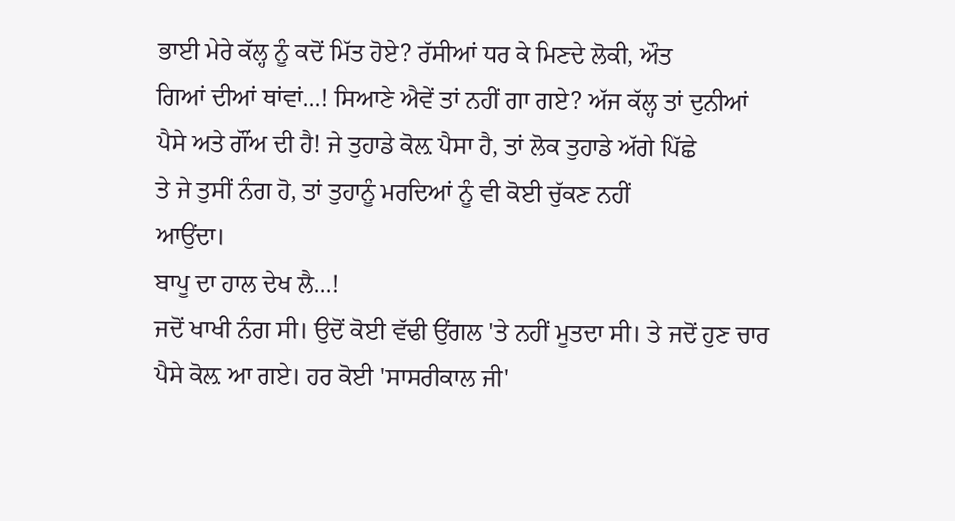ਭਾਈ ਮੇਰੇ ਕੱਲ੍ਹ ਨੂੰ ਕਦੋਂ ਮਿੱਤ ਹੋਏ? ਰੱਸੀਆਂ ਧਰ ਕੇ ਮਿਣਦੇ ਲੋਕੀ, ਔਤ
ਗਿਆਂ ਦੀਆਂ ਥਾਂਵਾਂ...! ਸਿਆਣੇ ਐਵੇਂ ਤਾਂ ਨਹੀਂ ਗਾ ਗਏ? ਅੱਜ ਕੱਲ੍ਹ ਤਾਂ ਦੁਨੀਆਂ
ਪੈਸੇ ਅਤੇ ਗੌਂਅ ਦੀ ਹੈ! ਜੇ ਤੁਹਾਡੇ ਕੋਲ਼ ਪੈਸਾ ਹੈ, ਤਾਂ ਲੋਕ ਤੁਹਾਡੇ ਅੱਗੇ ਪਿੱਛੇ
ਤੇ ਜੇ ਤੁਸੀਂ ਨੰਗ ਹੋ, ਤਾਂ ਤੁਹਾਨੂੰ ਮਰਦਿਆਂ ਨੂੰ ਵੀ ਕੋਈ ਚੁੱਕਣ ਨਹੀਂ
ਆਉਂਦਾ।
ਬਾਪੂ ਦਾ ਹਾਲ ਦੇਖ ਲੈ...!
ਜਦੋਂ ਖਾਖੀ ਨੰਗ ਸੀ। ਉਦੋਂ ਕੋਈ ਵੱਢੀ ਉਂਗਲ 'ਤੇ ਨਹੀਂ ਮੂਤਦਾ ਸੀ। ਤੇ ਜਦੋਂ ਹੁਣ ਚਾਰ
ਪੈਸੇ ਕੋਲ਼ ਆ ਗਏ। ਹਰ ਕੋਈ 'ਸਾਸਰੀਕਾਲ ਜੀ'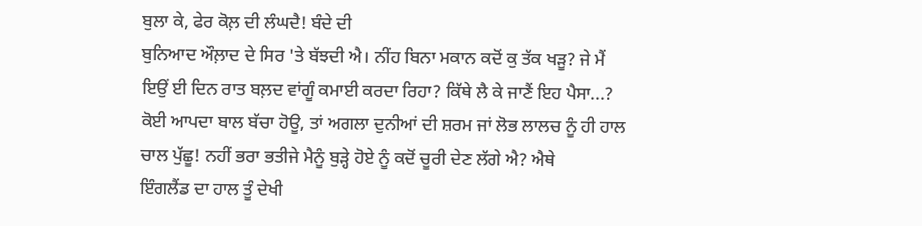ਬੁਲਾ ਕੇ, ਫੇਰ ਕੋਲ਼ ਦੀ ਲੰਘਦੈ! ਬੰਦੇ ਦੀ
ਬੁਨਿਆਦ ਔਲ਼ਾਦ ਦੇ ਸਿਰ 'ਤੇ ਬੱਝਦੀ ਐ। ਨੀਂਹ ਬਿਨਾ ਮਕਾਨ ਕਦੋਂ ਕੁ ਤੱਕ ਖੜੂ? ਜੇ ਮੈਂ
ਇਉਂ ਈ ਦਿਨ ਰਾਤ ਬਲ਼ਦ ਵਾਂਗੂੰ ਕਮਾਈ ਕਰਦਾ ਰਿਹਾ? ਕਿੱਥੇ ਲੈ ਕੇ ਜਾਣੈਂ ਇਹ ਪੈਸਾ...?
ਕੋਈ ਆਪਦਾ ਬਾਲ ਬੱਚਾ ਹੋਊ, ਤਾਂ ਅਗਲਾ ਦੁਨੀਆਂ ਦੀ ਸ਼ਰਮ ਜਾਂ ਲੋਭ ਲਾਲਚ ਨੂੰ ਹੀ ਹਾਲ
ਚਾਲ ਪੁੱਛੂ! ਨਹੀਂ ਭਰਾ ਭਤੀਜੇ ਮੈਨੂੰ ਬੁੜ੍ਹੇ ਹੋਏ ਨੂੰ ਕਦੋਂ ਚੂਰੀ ਦੇਣ ਲੱਗੇ ਐ? ਐਥੇ
ਇੰਗਲੈਂਡ ਦਾ ਹਾਲ ਤੂੰ ਦੇਖੀ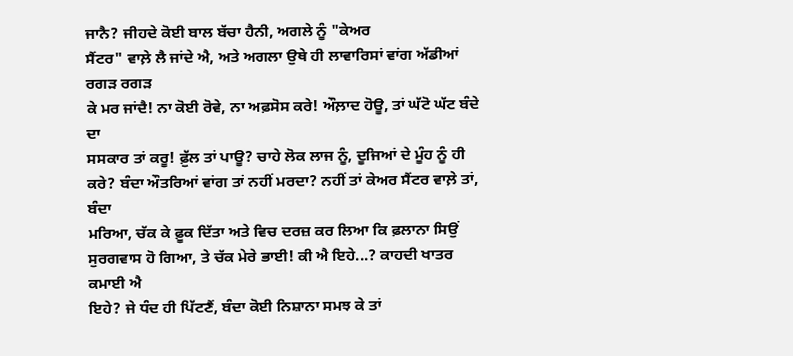ਜਾਨੈ? ਜੀਹਦੇ ਕੋਈ ਬਾਲ ਬੱਚਾ ਹੈਨੀ, ਅਗਲੇ ਨੂੰ "ਕੇਅਰ
ਸੈਂਟਰ" ਵਾਲ਼ੇ ਲੈ ਜਾਂਦੇ ਐ, ਅਤੇ ਅਗਲਾ ਉਥੇ ਹੀ ਲਾਵਾਰਿਸਾਂ ਵਾਂਗ ਅੱਡੀਆਂ ਰਗੜ ਰਗੜ
ਕੇ ਮਰ ਜਾਂਦੈ! ਨਾ ਕੋਈ ਰੋਵੇ, ਨਾ ਅਫ਼ਸੋਸ ਕਰੇ! ਔਲ਼ਾਦ ਹੋਊ, ਤਾਂ ਘੱਟੋ ਘੱਟ ਬੰਦੇ ਦਾ
ਸਸਕਾਰ ਤਾਂ ਕਰੂ! ਫ਼ੁੱਲ ਤਾਂ ਪਾਊ? ਚਾਹੇ ਲੋਕ ਲਾਜ ਨੂੰ, ਦੂਜਿਆਂ ਦੇ ਮੂੰਹ ਨੂੰ ਹੀ
ਕਰੇ? ਬੰਦਾ ਔਤਰਿਆਂ ਵਾਂਗ ਤਾਂ ਨਹੀਂ ਮਰਦਾ? ਨਹੀਂ ਤਾਂ ਕੇਅਰ ਸੈਂਟਰ ਵਾਲ਼ੇ ਤਾਂ, ਬੰਦਾ
ਮਰਿਆ, ਚੱਕ ਕੇ ਫ਼ੂਕ ਦਿੱਤਾ ਅਤੇ ਵਿਚ ਦਰਜ਼ ਕਰ ਲਿਆ ਕਿ ਫ਼ਲਾਨਾ ਸਿਉਂ
ਸੁਰਗਵਾਸ ਹੋ ਗਿਆ, ਤੇ ਚੱਕ ਮੇਰੇ ਭਾਈ! ਕੀ ਐ ਇਹੇ...? ਕਾਹਦੀ ਖਾਤਰ ਕਮਾਈ ਐ
ਇਹੇ? ਜੇ ਧੰਦ ਹੀ ਪਿੱਟਣੈਂ, ਬੰਦਾ ਕੋਈ ਨਿਸ਼ਾਨਾ ਸਮਝ ਕੇ ਤਾਂ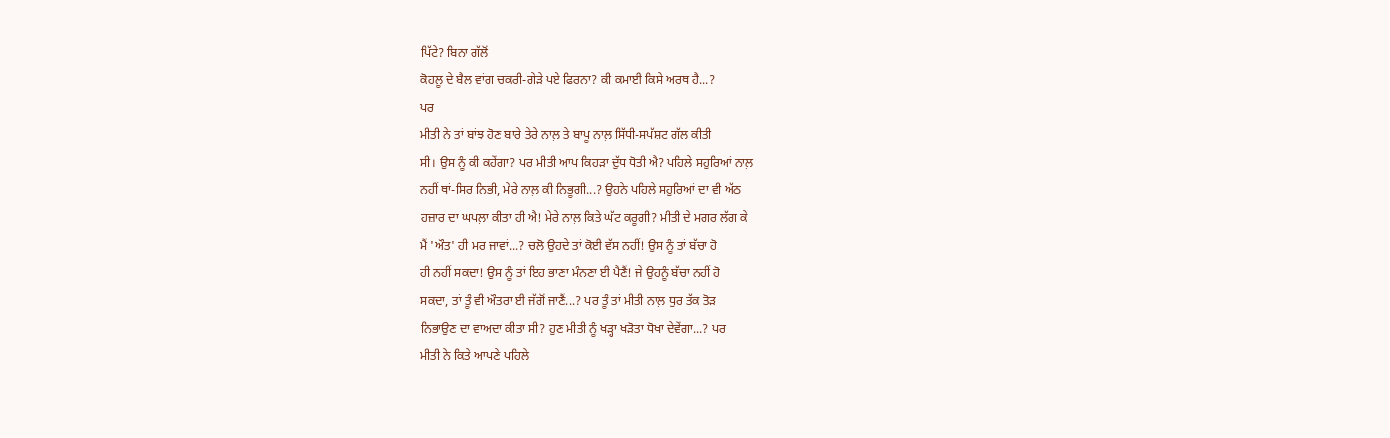ਪਿੱਟੇ? ਬਿਨਾ ਗੱਲੋਂ
ਕੋਹਲੂ ਦੇ ਬੈਲ ਵਾਂਗ ਚਕਰੀ-ਗੇੜੇ ਪਏ ਫਿਰਨਾ? ਕੀ ਕਮਾਈ ਕਿਸੇ ਅਰਥ ਹੈ...?
ਪਰ
ਮੀਤੀ ਨੇ ਤਾਂ ਬਾਂਝ ਹੋਣ ਬਾਰੇ ਤੇਰੇ ਨਾਲ਼ ਤੇ ਬਾਪੂ ਨਾਲ਼ ਸਿੱਧੀ-ਸਪੱਸ਼ਟ ਗੱਲ ਕੀਤੀ
ਸੀ। ਉਸ ਨੂੰ ਕੀ ਕਹੇਂਗਾ? ਪਰ ਮੀਤੀ ਆਪ ਕਿਹੜਾ ਦੁੱਧ ਧੋਤੀ ਐ? ਪਹਿਲੇ ਸਹੁਰਿਆਂ ਨਾਲ਼
ਨਹੀਂ ਥਾਂ-ਸਿਰ ਨਿਭੀ, ਮੇਰੇ ਨਾਲ਼ ਕੀ ਨਿਭੂਗੀ...? ਉਹਨੇ ਪਹਿਲੇ ਸਹੁਰਿਆਂ ਦਾ ਵੀ ਅੱਠ
ਹਜ਼ਾਰ ਦਾ ਘਪਲ਼ਾ ਕੀਤਾ ਹੀ ਐ! ਮੇਰੇ ਨਾਲ਼ ਕਿਤੇ ਘੱਟ ਕਰੂਗੀ? ਮੀਤੀ ਦੇ ਮਗਰ ਲੱਗ ਕੇ
ਮੈਂ 'ਔਤ' ਹੀ ਮਰ ਜਾਵਾਂ...? ਚਲੋ ਉਹਦੇ ਤਾਂ ਕੋਈ ਵੱਸ ਨਹੀਂ! ਉਸ ਨੂੰ ਤਾਂ ਬੱਚਾ ਹੋ
ਹੀ ਨਹੀਂ ਸਕਦਾ! ਉਸ ਨੂੰ ਤਾਂ ਇਹ ਭਾਣਾ ਮੰਨਣਾ ਈ ਪੈਣੈਂ! ਜੇ ਉਹਨੂੰ ਬੱਚਾ ਨਹੀਂ ਹੋ
ਸਕਦਾ, ਤਾਂ ਤੂੰ ਵੀ ਔਤਰਾ ਈ ਜੱਗੋਂ ਜਾਣੈਂ...? ਪਰ ਤੂੰ ਤਾਂ ਮੀਤੀ ਨਾਲ਼ ਧੁਰ ਤੱਕ ਤੋੜ
ਨਿਭਾਉਣ ਦਾ ਵਾਅਦਾ ਕੀਤਾ ਸੀ? ਹੁਣ ਮੀਤੀ ਨੂੰ ਖੜ੍ਹਾ ਖੜੋਤਾ ਧੋਖਾ ਦੇਵੇਂਗਾ...? ਪਰ
ਮੀਤੀ ਨੇ ਕਿਤੇ ਆਪਣੇ ਪਹਿਲੇ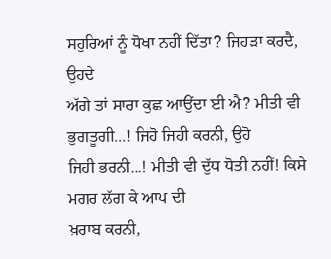ਸਹੁਰਿਆਂ ਨੂੰ ਧੋਖਾ ਨਹੀਂ ਦਿੱਤਾ? ਜਿਹੜਾ ਕਰਦੈ, ਉਹਦੇ
ਅੱਗੇ ਤਾਂ ਸਾਰਾ ਕੁਛ ਆਉਂਦਾ ਈ ਐ? ਮੀਤੀ ਵੀ ਭੁਗਤੂਗੀ...! ਜਿਹੋ ਜਿਹੀ ਕਰਨੀ, ਉਹੋ
ਜਿਹੀ ਭਰਨੀ...! ਮੀਤੀ ਵੀ ਦੁੱਧ ਧੋਤੀ ਨਹੀਂ! ਕਿਸੇ ਮਗਰ ਲੱਗ ਕੇ ਆਪ ਦੀ
ਖ਼ਰਾਬ ਕਰਨੀ,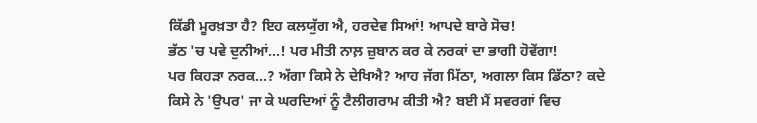ਕਿੱਡੀ ਮੂਰਖ਼ਤਾ ਹੈ? ਇਹ ਕਲਯੁੱਗ ਐ, ਹਰਦੇਵ ਸਿਆਂ! ਆਪਦੇ ਬਾਰੇ ਸੋਚ!
ਭੱਠ 'ਚ ਪਵੇ ਦੁਨੀਆਂ...! ਪਰ ਮੀਤੀ ਨਾਲ਼ ਜ਼ੁਬਾਨ ਕਰ ਕੇ ਨਰਕਾਂ ਦਾ ਭਾਗੀ ਹੋਵੇਂਗਾ!
ਪਰ ਕਿਹੜਾ ਨਰਕ...? ਅੱਗਾ ਕਿਸੇ ਨੇ ਦੇਖਿਐ? ਆਹ ਜੱਗ ਮਿੱਠਾ, ਅਗਲਾ ਕਿਸ ਡਿੱਠਾ? ਕਦੇ
ਕਿਸੇ ਨੇ 'ਉਪਰ' ਜਾ ਕੇ ਘਰਦਿਆਂ ਨੂੰ ਟੈਲੀਗਰਾਮ ਕੀਤੀ ਐ? ਬਈ ਮੈਂ ਸਵਰਗਾਂ ਵਿਚ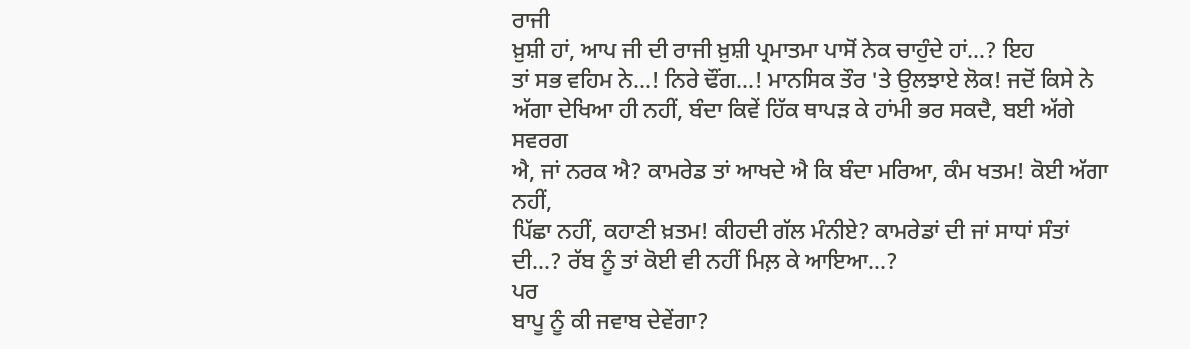ਰਾਜੀ
ਖ਼ੁਸ਼ੀ ਹਾਂ, ਆਪ ਜੀ ਦੀ ਰਾਜੀ ਖ਼ੁਸ਼ੀ ਪ੍ਰਮਾਤਮਾ ਪਾਸੋਂ ਨੇਕ ਚਾਹੁੰਦੇ ਹਾਂ...? ਇਹ
ਤਾਂ ਸਭ ਵਹਿਮ ਨੇ...! ਨਿਰੇ ਢੌਂਗ...! ਮਾਨਸਿਕ ਤੌਰ 'ਤੇ ਉਲਝਾਏ ਲੋਕ! ਜਦੋਂ ਕਿਸੇ ਨੇ
ਅੱਗਾ ਦੇਖਿਆ ਹੀ ਨਹੀਂ, ਬੰਦਾ ਕਿਵੇਂ ਹਿੱਕ ਥਾਪੜ ਕੇ ਹਾਂਮੀ ਭਰ ਸਕਦੈ, ਬਈ ਅੱਗੇ ਸਵਰਗ
ਐ, ਜਾਂ ਨਰਕ ਐ? ਕਾਮਰੇਡ ਤਾਂ ਆਖਦੇ ਐ ਕਿ ਬੰਦਾ ਮਰਿਆ, ਕੰਮ ਖਤਮ! ਕੋਈ ਅੱਗਾ ਨਹੀਂ,
ਪਿੱਛਾ ਨਹੀਂ, ਕਹਾਣੀ ਖ਼ਤਮ! ਕੀਹਦੀ ਗੱਲ ਮੰਨੀਏ? ਕਾਮਰੇਡਾਂ ਦੀ ਜਾਂ ਸਾਧਾਂ ਸੰਤਾਂ
ਦੀ...? ਰੱਬ ਨੂੰ ਤਾਂ ਕੋਈ ਵੀ ਨਹੀਂ ਮਿਲ਼ ਕੇ ਆਇਆ...?
ਪਰ
ਬਾਪੂ ਨੂੰ ਕੀ ਜਵਾਬ ਦੇਵੇਂਗਾ?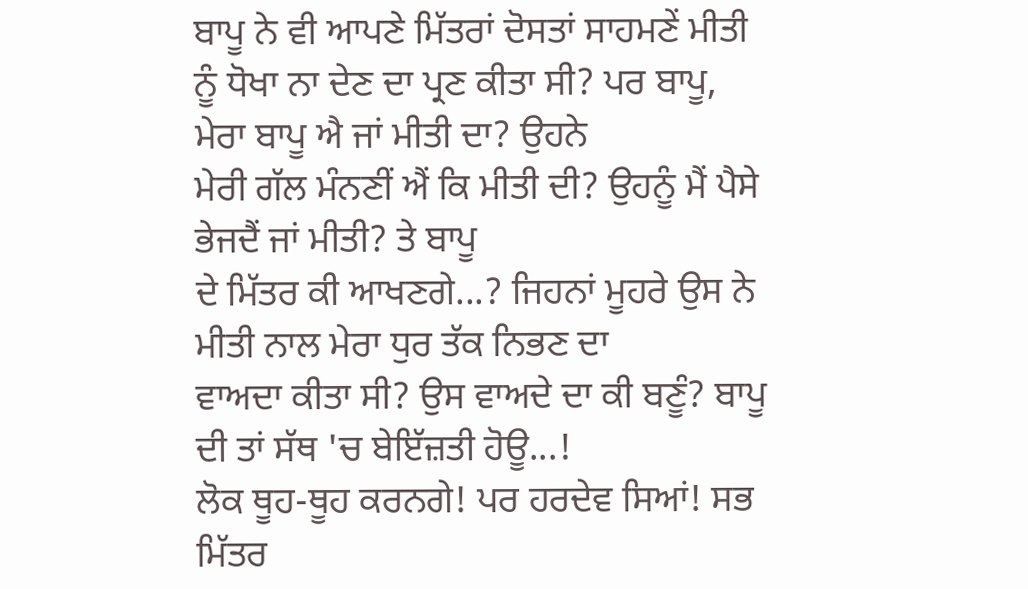ਬਾਪੂ ਨੇ ਵੀ ਆਪਣੇ ਮਿੱਤਰਾਂ ਦੋਸਤਾਂ ਸਾਹਮਣੇਂ ਮੀਤੀ
ਨੂੰ ਧੋਖਾ ਨਾ ਦੇਣ ਦਾ ਪ੍ਰਣ ਕੀਤਾ ਸੀ? ਪਰ ਬਾਪੂ, ਮੇਰਾ ਬਾਪੂ ਐ ਜਾਂ ਮੀਤੀ ਦਾ? ਉਹਨੇ
ਮੇਰੀ ਗੱਲ ਮੰਨਣੀਂ ਐਂ ਕਿ ਮੀਤੀ ਦੀ? ਉਹਨੂੰ ਮੈਂ ਪੈਸੇ ਭੇਜਦੈਂ ਜਾਂ ਮੀਤੀ? ਤੇ ਬਾਪੂ
ਦੇ ਮਿੱਤਰ ਕੀ ਆਖਣਗੇ...? ਜਿਹਨਾਂ ਮੂਹਰੇ ਉਸ ਨੇ ਮੀਤੀ ਨਾਲ ਮੇਰਾ ਧੁਰ ਤੱਕ ਨਿਭਣ ਦਾ
ਵਾਅਦਾ ਕੀਤਾ ਸੀ? ਉਸ ਵਾਅਦੇ ਦਾ ਕੀ ਬਣੂੰ? ਬਾਪੂ ਦੀ ਤਾਂ ਸੱਥ 'ਚ ਬੇਇੱਜ਼ਤੀ ਹੋਊ...!
ਲੋਕ ਥੂਹ-ਥੂਹ ਕਰਨਗੇ! ਪਰ ਹਰਦੇਵ ਸਿਆਂ! ਸਭ ਮਿੱਤਰ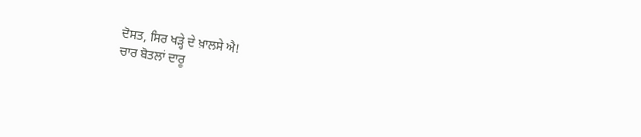ਦੋਸਤ, ਸਿਰ ਖੜ੍ਹੇ ਦੇ ਖ਼ਾਲਸੇ ਐ!
ਚਾਰ ਬੋਤਲਾਂ ਦਾਰੂ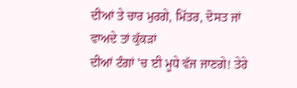ਦੀਆਂ ਤੇ ਚਾਰ ਮੁਰਗੇ, ਮਿੱਤਰ, ਦੋਸਤ ਜਾਂ ਵਾਅਦੇ ਤਾਂ ਕੁੱਕੜਾਂ
ਦੀਆਂ ਟੰਗਾਂ 'ਚ ਈ ਮੂਧੇ ਵੱਜ ਜਾਣਗੇ! ਤੇਰੇ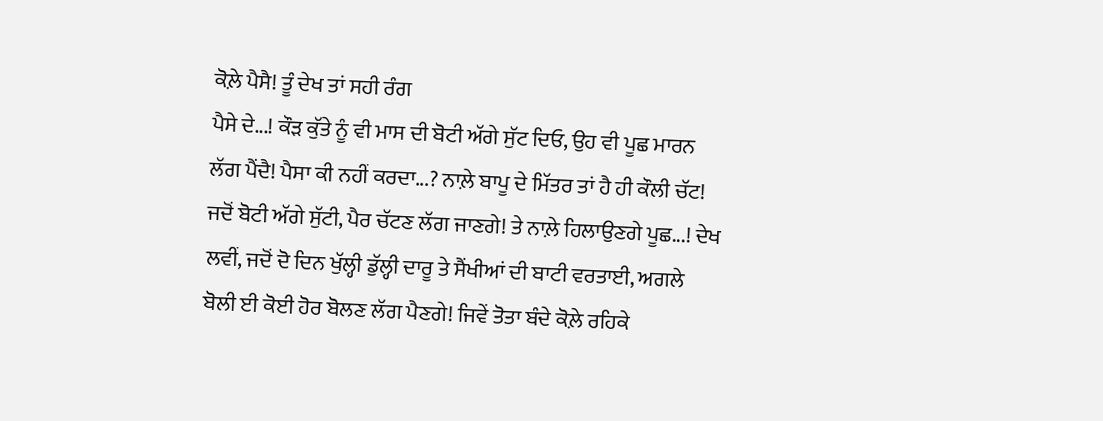ਕੋਲ਼ੇ ਪੈਸੈ! ਤੂੰ ਦੇਖ ਤਾਂ ਸਹੀ ਰੰਗ
ਪੈਸੇ ਦੇ...! ਕੌੜ ਕੁੱਤੇ ਨੂੰ ਵੀ ਮਾਸ ਦੀ ਬੋਟੀ ਅੱਗੇ ਸੁੱਟ ਦਿਓ, ਉਹ ਵੀ ਪੂਛ ਮਾਰਨ
ਲੱਗ ਪੈਂਦੈ! ਪੈਸਾ ਕੀ ਨਹੀਂ ਕਰਦਾ...? ਨਾਲ਼ੇ ਬਾਪੂ ਦੇ ਮਿੱਤਰ ਤਾਂ ਹੈ ਹੀ ਕੌਲੀ ਚੱਟ!
ਜਦੋਂ ਬੋਟੀ ਅੱਗੇ ਸੁੱਟੀ, ਪੈਰ ਚੱਟਣ ਲੱਗ ਜਾਣਗੇ! ਤੇ ਨਾਲ਼ੇ ਹਿਲਾਉਣਗੇ ਪੂਛ...! ਦੇਖ
ਲਵੀਂ, ਜਦੋਂ ਦੋ ਦਿਨ ਖੁੱਲ੍ਹੀ ਡੁੱਲ੍ਹੀ ਦਾਰੂ ਤੇ ਸੈਂਖੀਆਂ ਦੀ ਬਾਟੀ ਵਰਤਾਈ, ਅਗਲੇ
ਬੋਲੀ ਈ ਕੋਈ ਹੋਰ ਬੋਲਣ ਲੱਗ ਪੈਣਗੇ! ਜਿਵੇਂ ਤੋਤਾ ਬੰਦੇ ਕੋਲ਼ੇ ਰਹਿਕੇ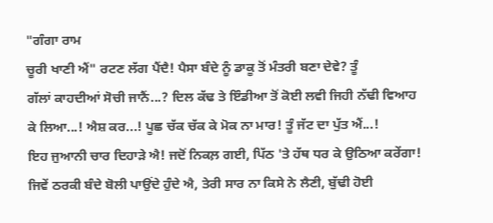"ਗੰਗਾ ਰਾਮ
ਚੂਰੀ ਖਾਣੀ ਐਂ" ਰਟਣ ਲੱਗ ਪੈਂਦੈ! ਪੈਸਾ ਬੰਦੇ ਨੂੰ ਡਾਕੂ ਤੋਂ ਮੰਤਰੀ ਬਣਾ ਦੇਵੇ? ਤੂੰ
ਗੱਲਾਂ ਕਾਹਦੀਆਂ ਸੋਚੀ ਜਾਨੈਂ...? ਦਿਲ ਕੱਢ ਤੇ ਇੰਡੀਆ ਤੋਂ ਕੋਈ ਲਵੀ ਜਿਹੀ ਨੱਢੀ ਵਿਆਹ
ਕੇ ਲਿਆ...! ਐਸ਼ ਕਰ...! ਪੂਛ ਚੱਕ ਚੱਕ ਕੇ ਮੋਕ ਨਾ ਮਾਰ! ਤੂੰ ਜੱਟ ਦਾ ਪੁੱਤ ਐਂ...!
ਇਹ ਜੁਆਨੀ ਚਾਰ ਦਿਹਾੜੇ ਐ! ਜਦੋਂ ਨਿਕਲ਼ ਗਈ, ਪਿੱਠ 'ਤੇ ਹੱਥ ਧਰ ਕੇ ਉਠਿਆ ਕਰੇਂਗਾ!
ਜਿਵੇਂ ਠਰਕੀ ਬੰਦੇ ਬੋਲੀ ਪਾਉਂਦੇ ਹੁੰਦੇ ਐ, ਤੇਰੀ ਸਾਰ ਨਾ ਕਿਸੇ ਨੇ ਲੈਣੀ, ਬੁੱਢੀ ਹੋਈ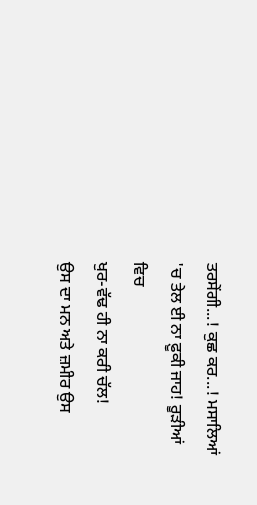ਤਰਸੇਂਗੀ...! ਕੁਛ ਕਰ...! ਮਸਾਲਿਆਂ 'ਚ ਤੇਲ ਈ ਨਾ ਫ਼ੂਕੀ ਜਾਹ! ਰੂੜੀਆਂ ਵਿਚ
ਖੁਰ-ਵੱਢ ਹੀ ਨਾ ਕਰੀ ਚੱਲ!
ਉਸ ਦਾ ਮਨ ਅਤੇ ਜ਼ਮੀਰ ਉਸ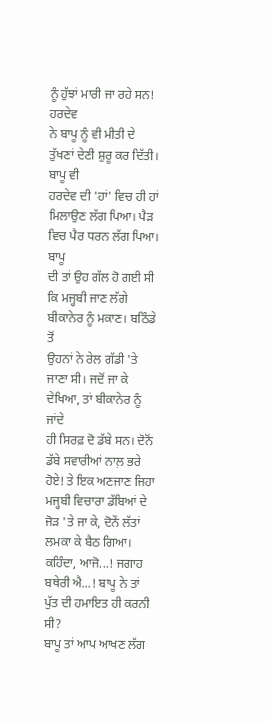ਨੂੰ ਹੁੱਝਾਂ ਮਾਰੀ ਜਾ ਰਹੇ ਸਨ!
ਹਰਦੇਵ
ਨੇ ਬਾਪੂ ਨੂੰ ਵੀ ਮੀਤੀ ਦੇ ਤੁੱਖਣਾਂ ਦੇਣੀ ਸ਼ੁਰੂ ਕਰ ਦਿੱਤੀ। ਬਾਪੂ ਵੀ
ਹਰਦੇਵ ਦੀ 'ਹਾਂ' ਵਿਚ ਹੀ ਹਾਂ ਮਿਲਾਉਣ ਲੱਗ ਪਿਆ। ਪੈੜ ਵਿਚ ਪੈਰ ਧਰਨ ਲੱਗ ਪਿਆ। ਬਾਪੂ
ਦੀ ਤਾਂ ਉਹ ਗੱਲ ਹੋ ਗਈ ਸੀ ਕਿ ਮਜ੍ਹਬੀ ਜਾਣ ਲੱਗੇ ਬੀਕਾਨੇਰ ਨੂੰ ਮਕਾਣ। ਬਠਿੰਡੇ ਤੋਂ
ਉਹਨਾਂ ਨੇ ਰੇਲ ਗੱਡੀ 'ਤੇ ਜਾਣਾ ਸੀ। ਜਦੋਂ ਜਾ ਕੇ ਦੇਖਿਆ, ਤਾਂ ਬੀਕਾਨੇਰ ਨੂੰ ਜਾਂਦੇ
ਹੀ ਸਿਰਫ਼ ਦੋ ਡੱਬੇ ਸਨ। ਦੋਨੋਂ ਡੱਬੇ ਸਵਾਰੀਆਂ ਨਾਲ਼ ਭਰੇ ਹੋਏ! ਤੇ ਇਕ ਅਣਜਾਣ ਜਿਹਾ
ਮਜ੍ਹਬੀ ਵਿਚਾਰਾ ਡੱਬਿਆਂ ਦੇ ਜੋੜ 'ਤੇ ਜਾ ਕੇ, ਦੋਨੇਂ ਲੱਤਾਂ ਲਮਕਾ ਕੇ ਬੈਠ ਗਿਆ।
ਕਹਿੰਦਾ, ਆਜੋ...! ਜਗਾਹ ਬਥੇਰੀ ਐ...! ਬਾਪੂ ਨੇ ਤਾਂ ਪੁੱਤ ਦੀ ਹਮਾਇਤ ਹੀ ਕਰਨੀ ਸੀ?
ਬਾਪੂ ਤਾਂ ਆਪ ਆਖਣ ਲੱਗ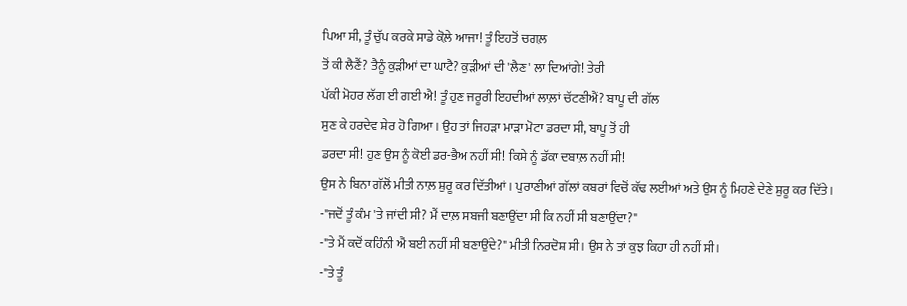ਪਿਆ ਸੀ, ਤੂੰ ਚੁੱਪ ਕਰਕੇ ਸਾਡੇ ਕੋਲ਼ੇ ਆਜਾ! ਤੂੰ ਇਹਤੋਂ ਚਗਲ਼
ਤੋਂ ਕੀ ਲੈਣੈਂ? ਤੈਨੂੰ ਕੁੜੀਆਂ ਦਾ ਘਾਟੈ? ਕੁੜੀਆਂ ਦੀ 'ਲੈਣ' ਲਾ ਦਿਆਂਗੇ! ਤੇਰੀ
ਪੱਕੀ ਮੋਹਰ ਲੱਗ ਈ ਗਈ ਐ! ਤੂੰ ਹੁਣ ਜਰੂਰੀ ਇਹਦੀਆਂ ਲਾਲ਼ਾਂ ਚੱਟਣੀਐਂ? ਬਾਪੂ ਦੀ ਗੱਲ
ਸੁਣ ਕੇ ਹਰਦੇਵ ਸ਼ੇਰ ਹੋ ਗਿਆ। ਉਹ ਤਾਂ ਜਿਹੜਾ ਮਾੜਾ ਮੋਟਾ ਡਰਦਾ ਸੀ, ਬਾਪੂ ਤੋਂ ਹੀ
ਡਰਦਾ ਸੀ! ਹੁਣ ਉਸ ਨੂੰ ਕੋਈ ਡਰ-ਭੈਅ ਨਹੀਂ ਸੀ! ਕਿਸੇ ਨੂੰ ਡੱਕਾ ਦਬਾਲ਼ ਨਹੀਂ ਸੀ!
ਉਸ ਨੇ ਬਿਨਾ ਗੱਲੋਂ ਮੀਤੀ ਨਾਲ਼ ਸ਼ੁਰੂ ਕਰ ਦਿੱਤੀਆਂ। ਪੁਰਾਣੀਆਂ ਗੱਲਾਂ ਕਬਰਾਂ ਵਿਚੋਂ ਕੱਢ ਲਈਆਂ ਅਤੇ ਉਸ ਨੂੰ ਮਿਹਣੇ ਦੇਣੇ ਸ਼ੁਰੂ ਕਰ ਦਿੱਤੇ।
-"ਜਦੋਂ ਤੂੰ ਕੰਮ 'ਤੇ ਜਾਂਦੀ ਸੀ? ਮੈਂ ਦਾਲ਼ ਸਬਜੀ ਬਣਾਉਂਦਾ ਸੀ ਕਿ ਨਹੀਂ ਸੀ ਬਣਾਉਂਦਾ?"
-"ਤੇ ਮੈਂ ਕਦੋਂ ਕਹਿੰਨੀ ਐਂ ਬਈ ਨਹੀਂ ਸੀ ਬਣਾਉਂਦੇ?" ਮੀਤੀ ਨਿਰਦੋਸ਼ ਸੀ। ਉਸ ਨੇ ਤਾਂ ਕੁਝ ਕਿਹਾ ਹੀ ਨਹੀਂ ਸੀ।
-"ਤੇ ਤੂੰ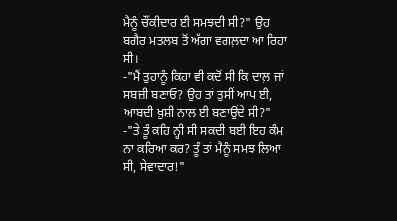ਮੈਨੂੰ ਚੌਂਕੀਦਾਰ ਈ ਸਮਝਦੀ ਸੀ?" ਉਹ ਬਗੈਰ ਮਤਲਬ ਤੋਂ ਅੱਗਾ ਵਗਲ਼ਦਾ ਆ ਰਿਹਾ ਸੀ।
-"ਮੈਂ ਤੁਹਾਨੂੰ ਕਿਹਾ ਵੀ ਕਦੋਂ ਸੀ ਕਿ ਦਾਲ਼ ਜਾਂ ਸਬਜ਼ੀ ਬਣਾਓ? ਉਹ ਤਾਂ ਤੁਸੀਂ ਆਪ ਈ, ਆਬਦੀ ਖ਼ੁਸ਼ੀ ਨਾਲ ਈ ਬਣਾਉਂਦੇ ਸੀ?"
-"ਤੇ ਤੂੰ ਕਹਿ ਨ੍ਹੀ ਸੀ ਸਕਦੀ ਬਈ ਇਹ ਕੰਮ ਨਾ ਕਰਿਆ ਕਰ? ਤੂੰ ਤਾਂ ਮੈਨੂੰ ਸਮਝ ਲਿਆ ਸੀ, ਸੇਵਾਦਾਰ!"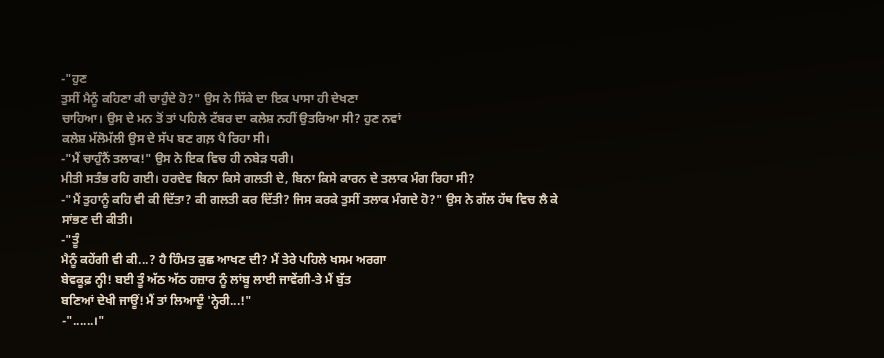-"ਹੁਣ
ਤੁਸੀਂ ਮੈਨੂੰ ਕਹਿਣਾ ਕੀ ਚਾਹੁੰਦੇ ਹੋ?" ਉਸ ਨੇ ਸਿੱਕੇ ਦਾ ਇਕ ਪਾਸਾ ਹੀ ਦੇਖਣਾ
ਚਾਹਿਆ। ਉਸ ਦੇ ਮਨ ਤੋਂ ਤਾਂ ਪਹਿਲੇ ਟੱਬਰ ਦਾ ਕਲੇਸ਼ ਨਹੀਂ ਉਤਰਿਆ ਸੀ? ਹੁਣ ਨਵਾਂ
ਕਲੇਸ਼ ਮੱਲੋਮੱਲੀ ਉਸ ਦੇ ਸੱਪ ਬਣ ਗਲ਼ ਪੈ ਰਿਹਾ ਸੀ।
-"ਮੈਂ ਚਾਹੁੰਨੈਂ ਤਲਾਕ!" ਉਸ ਨੇ ਇਕ ਵਿਚ ਹੀ ਨਬੇੜ ਧਰੀ।
ਮੀਤੀ ਸਤੰਭ ਰਹਿ ਗਈ। ਹਰਦੇਵ ਬਿਨਾ ਕਿਸੇ ਗਲਤੀ ਦੇ, ਬਿਨਾ ਕਿਸੇ ਕਾਰਨ ਦੇ ਤਲਾਕ ਮੰਗ ਰਿਹਾ ਸੀ?
-"ਮੈਂ ਤੁਹਾਨੂੰ ਕਹਿ ਵੀ ਕੀ ਦਿੱਤਾ? ਕੀ ਗਲਤੀ ਕਰ ਦਿੱਤੀ? ਜਿਸ ਕਰਕੇ ਤੁਸੀਂ ਤਲਾਕ ਮੰਗਦੇ ਹੋ?" ਉਸ ਨੇ ਗੱਲ ਹੱਥ ਵਿਚ ਲੈ ਕੇ ਸਾਂਭਣ ਦੀ ਕੀਤੀ।
-"ਤੂੰ
ਮੈਨੂੰ ਕਹੇਂਗੀ ਵੀ ਕੀ...? ਹੈ ਹਿੰਮਤ ਕੁਛ ਆਖਣ ਦੀ? ਮੈਂ ਤੇਰੇ ਪਹਿਲੇ ਖਸਮ ਅਰਗਾ
ਬੇਵਕੂਫ਼ ਨ੍ਹੀ! ਬਈ ਤੂੰ ਅੱਠ ਅੱਠ ਹਜ਼ਾਰ ਨੂੰ ਲਾਂਬੂ ਲਾਈ ਜਾਵੇਂਗੀ-ਤੇ ਮੈਂ ਬੁੱਤ
ਬਣਿਆਂ ਦੇਖੀ ਜਾਊਂ! ਮੈਂ ਤਾਂ ਲਿਆਦੂੰ 'ਨ੍ਹੇਰੀ...!"
-"......।"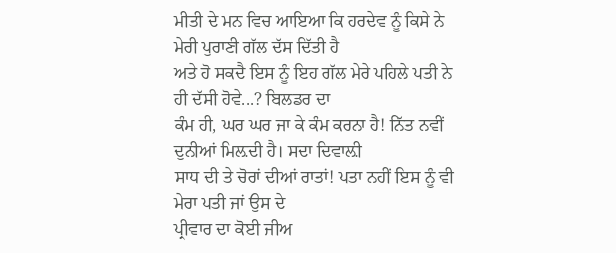ਮੀਤੀ ਦੇ ਮਨ ਵਿਚ ਆਇਆ ਕਿ ਹਰਦੇਵ ਨੂੰ ਕਿਸੇ ਨੇ ਮੇਰੀ ਪੁਰਾਣੀ ਗੱਲ ਦੱਸ ਦਿੱਤੀ ਹੈ
ਅਤੇ ਹੋ ਸਕਦੈ ਇਸ ਨੂੰ ਇਹ ਗੱਲ ਮੇਰੇ ਪਹਿਲੇ ਪਤੀ ਨੇ ਹੀ ਦੱਸੀ ਹੋਵੇ...? ਬਿਲਡਰ ਦਾ
ਕੰਮ ਹੀ, ਘਰ ਘਰ ਜਾ ਕੇ ਕੰਮ ਕਰਨਾ ਹੈ! ਨਿੱਤ ਨਵੀਂ ਦੁਨੀਆਂ ਮਿਲ਼ਦੀ ਹੈ। ਸਦਾ ਦਿਵਾਲ਼ੀ
ਸਾਧ ਦੀ ਤੇ ਚੋਰਾਂ ਦੀਆਂ ਰਾਤਾਂ! ਪਤਾ ਨਹੀਂ ਇਸ ਨੂੰ ਵੀ ਮੇਰਾ ਪਤੀ ਜਾਂ ਉਸ ਦੇ
ਪ੍ਰੀਵਾਰ ਦਾ ਕੋਈ ਜੀਅ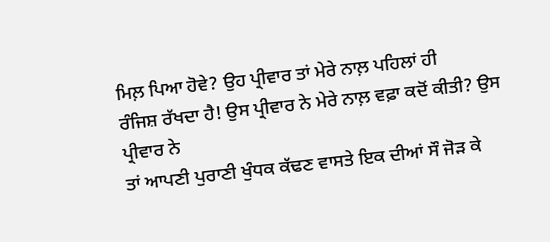ਮਿਲ਼ ਪਿਆ ਹੋਵੇ? ਉਹ ਪ੍ਰੀਵਾਰ ਤਾਂ ਮੇਰੇ ਨਾਲ਼ ਪਹਿਲਾਂ ਹੀ
ਰੰਜਿਸ਼ ਰੱਖਦਾ ਹੈ! ਉਸ ਪ੍ਰੀਵਾਰ ਨੇ ਮੇਰੇ ਨਾਲ਼ ਵਫ਼ਾ ਕਦੋਂ ਕੀਤੀ? ਉਸ ਪ੍ਰੀਵਾਰ ਨੇ
ਤਾਂ ਆਪਣੀ ਪੁਰਾਣੀ ਖੁੰਧਕ ਕੱਢਣ ਵਾਸਤੇ ਇਕ ਦੀਆਂ ਸੌ ਜੋੜ ਕੇ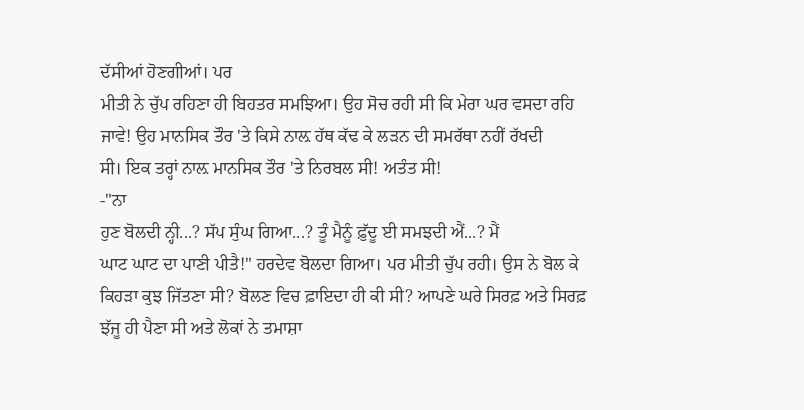ਦੱਸੀਆਂ ਹੋਣਗੀਆਂ। ਪਰ
ਮੀਤੀ ਨੇ ਚੁੱਪ ਰਹਿਣਾ ਹੀ ਬਿਹਤਰ ਸਮਝਿਆ। ਉਹ ਸੋਚ ਰਹੀ ਸੀ ਕਿ ਮੇਰਾ ਘਰ ਵਸਦਾ ਰਹਿ
ਜਾਵੇ! ਉਹ ਮਾਨਸਿਕ ਤੌਰ 'ਤੇ ਕਿਸੇ ਨਾਲ਼ ਹੱਥ ਕੱਢ ਕੇ ਲੜਨ ਦੀ ਸਮਰੱਥਾ ਨਹੀਂ ਰੱਖਦੀ
ਸੀ। ਇਕ ਤਰ੍ਹਾਂ ਨਾਲ਼ ਮਾਨਸਿਕ ਤੌਰ 'ਤੇ ਨਿਰਬਲ ਸੀ! ਅਤੰਤ ਸੀ!
-"ਨਾ
ਹੁਣ ਬੋਲਦੀ ਨ੍ਹੀ...? ਸੱਪ ਸੁੰਘ ਗਿਆ...? ਤੂੰ ਮੈਨੂੰ ਫ਼ੁੱਦੂ ਈ ਸਮਝਦੀ ਐਂ...? ਮੈਂ
ਘਾਟ ਘਾਟ ਦਾ ਪਾਣੀ ਪੀਤੈ!" ਹਰਦੇਵ ਬੋਲਦਾ ਗਿਆ। ਪਰ ਮੀਤੀ ਚੁੱਪ ਰਹੀ। ਉਸ ਨੇ ਬੋਲ ਕੇ
ਕਿਹੜਾ ਕੁਝ ਜਿੱਤਣਾ ਸੀ? ਬੋਲਣ ਵਿਚ ਫ਼ਾਇਦਾ ਹੀ ਕੀ ਸੀ? ਆਪਣੇ ਘਰੇ ਸਿਰਫ਼ ਅਤੇ ਸਿਰਫ਼
ਝੱਜੂ ਹੀ ਪੈਣਾ ਸੀ ਅਤੇ ਲੋਕਾਂ ਨੇ ਤਮਾਸ਼ਾ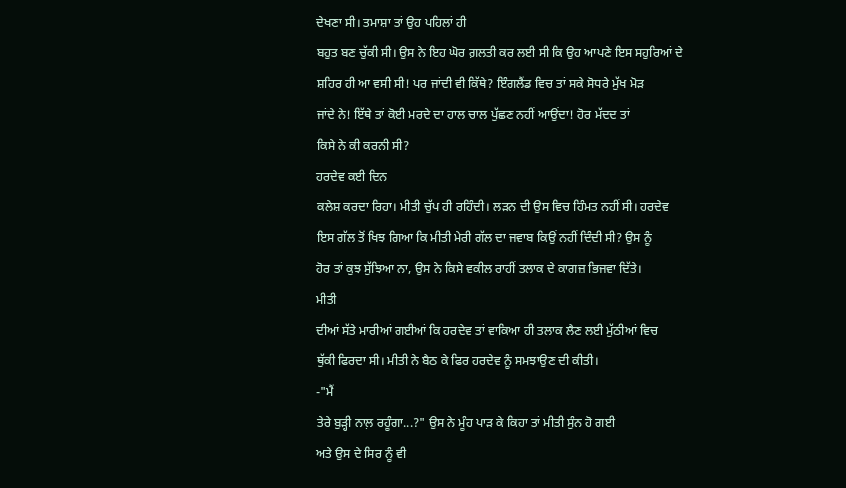ਦੇਖਣਾ ਸੀ। ਤਮਾਸ਼ਾ ਤਾਂ ਉਹ ਪਹਿਲਾਂ ਹੀ
ਬਹੁਤ ਬਣ ਚੁੱਕੀ ਸੀ। ਉਸ ਨੇ ਇਹ ਘੋਰ ਗ਼ਲਤੀ ਕਰ ਲਈ ਸੀ ਕਿ ਉਹ ਆਪਣੇ ਇਸ ਸਹੁਰਿਆਂ ਦੇ
ਸ਼ਹਿਰ ਹੀ ਆ ਵਸੀ ਸੀ! ਪਰ ਜਾਂਦੀ ਵੀ ਕਿੱਥੇ? ਇੰਗਲੈਂਡ ਵਿਚ ਤਾਂ ਸਕੇ ਸੋਧਰੇ ਮੁੱਖ ਮੋੜ
ਜਾਂਦੇ ਨੇ! ਇੱਥੇ ਤਾਂ ਕੋਈ ਮਰਦੇ ਦਾ ਹਾਲ ਚਾਲ ਪੁੱਛਣ ਨਹੀਂ ਆਉਂਦਾ! ਹੋਰ ਮੱਦਦ ਤਾਂ
ਕਿਸੇ ਨੇ ਕੀ ਕਰਨੀ ਸੀ?
ਹਰਦੇਵ ਕਈ ਦਿਨ
ਕਲੇਸ਼ ਕਰਦਾ ਰਿਹਾ। ਮੀਤੀ ਚੁੱਪ ਹੀ ਰਹਿੰਦੀ। ਲੜਨ ਦੀ ਉਸ ਵਿਚ ਹਿੰਮਤ ਨਹੀਂ ਸੀ। ਹਰਦੇਵ
ਇਸ ਗੱਲ ਤੋਂ ਖਿਝ ਗਿਆ ਕਿ ਮੀਤੀ ਮੇਰੀ ਗੱਲ ਦਾ ਜਵਾਬ ਕਿਉਂ ਨਹੀਂ ਦਿੰਦੀ ਸੀ? ਉਸ ਨੂੰ
ਹੋਰ ਤਾਂ ਕੁਝ ਸੁੱਝਿਆ ਨਾ, ਉਸ ਨੇ ਕਿਸੇ ਵਕੀਲ ਰਾਹੀਂ ਤਲਾਕ ਦੇ ਕਾਗਜ਼ ਭਿਜਵਾ ਦਿੱਤੇ।
ਮੀਤੀ
ਦੀਆਂ ਸੱਤੇ ਮਾਰੀਆਂ ਗਈਆਂ ਕਿ ਹਰਦੇਵ ਤਾਂ ਵਾਕਿਆ ਹੀ ਤਲਾਕ ਲੈਣ ਲਈ ਮੁੱਠੀਆਂ ਵਿਚ
ਥੁੱਕੀ ਫਿਰਦਾ ਸੀ। ਮੀਤੀ ਨੇ ਬੈਠ ਕੇ ਫਿਰ ਹਰਦੇਵ ਨੂੰ ਸਮਝਾਉਣ ਦੀ ਕੀਤੀ।
-"ਮੈਂ
ਤੇਰੇ ਬੁੜ੍ਹੀ ਨਾਲ਼ ਰਹੂੰਗਾ...?" ਉਸ ਨੇ ਮੂੰਹ ਪਾੜ ਕੇ ਕਿਹਾ ਤਾਂ ਮੀਤੀ ਸੁੰਨ ਹੋ ਗਈ
ਅਤੇ ਉਸ ਦੇ ਸਿਰ ਨੂੰ ਵੀ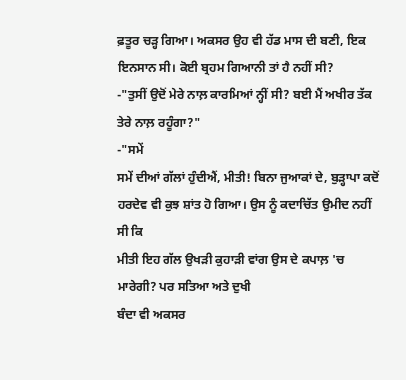ਫ਼ਤੂਰ ਚੜ੍ਹ ਗਿਆ। ਅਕਸਰ ਉਹ ਵੀ ਹੱਡ ਮਾਸ ਦੀ ਬਣੀ, ਇਕ
ਇਨਸਾਨ ਸੀ। ਕੋਈ ਬ੍ਰਹਮ ਗਿਆਨੀ ਤਾਂ ਹੈ ਨਹੀਂ ਸੀ?
-"ਤੁਸੀਂ ਉਦੋਂ ਮੇਰੇ ਨਾਲ਼ ਕਾਰਮਿਆਂ ਨ੍ਹੀਂ ਸੀ? ਬਈ ਮੈਂ ਅਖੀਰ ਤੱਕ ਤੇਰੇ ਨਾਲ਼ ਰਹੂੰਗਾ?"
-"ਸਮੇਂ
ਸਮੇਂ ਦੀਆਂ ਗੱਲਾਂ ਹੁੰਦੀਐਂ, ਮੀਤੀ! ਬਿਨਾ ਜੁਆਕਾਂ ਦੇ, ਬੁੜ੍ਹਾਪਾ ਕਦੋਂ
ਹਰਦੇਵ ਵੀ ਕੁਝ ਸ਼ਾਂਤ ਹੋ ਗਿਆ। ਉਸ ਨੂੰ ਕਦਾਚਿੱਤ ਉਮੀਦ ਨਹੀਂ ਸੀ ਕਿ
ਮੀਤੀ ਇਹ ਗੱਲ ਉਖੜੀ ਕੁਹਾੜੀ ਵਾਂਗ ਉਸ ਦੇ ਕਪਾਲ਼ 'ਚ ਮਾਰੇਗੀ? ਪਰ ਸਤਿਆ ਅਤੇ ਦੁਖੀ
ਬੰਦਾ ਵੀ ਅਕਸਰ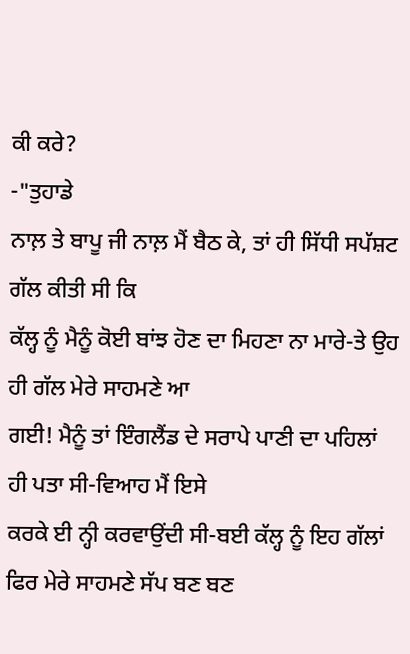ਕੀ ਕਰੇ?
-"ਤੁਹਾਡੇ
ਨਾਲ਼ ਤੇ ਬਾਪੂ ਜੀ ਨਾਲ਼ ਮੈਂ ਬੈਠ ਕੇ, ਤਾਂ ਹੀ ਸਿੱਧੀ ਸਪੱਸ਼ਟ ਗੱਲ ਕੀਤੀ ਸੀ ਕਿ
ਕੱਲ੍ਹ ਨੂੰ ਮੈਨੂੰ ਕੋਈ ਬਾਂਝ ਹੋਣ ਦਾ ਮਿਹਣਾ ਨਾ ਮਾਰੇ-ਤੇ ਉਹ ਹੀ ਗੱਲ ਮੇਰੇ ਸਾਹਮਣੇ ਆ
ਗਈ! ਮੈਨੂੰ ਤਾਂ ਇੰਗਲੈਂਡ ਦੇ ਸਰਾਪੇ ਪਾਣੀ ਦਾ ਪਹਿਲਾਂ ਹੀ ਪਤਾ ਸੀ-ਵਿਆਹ ਮੈਂ ਇਸੇ
ਕਰਕੇ ਈ ਨ੍ਹੀ ਕਰਵਾਉਂਦੀ ਸੀ-ਬਈ ਕੱਲ੍ਹ ਨੂੰ ਇਹ ਗੱਲਾਂ ਫਿਰ ਮੇਰੇ ਸਾਹਮਣੇ ਸੱਪ ਬਣ ਬਣ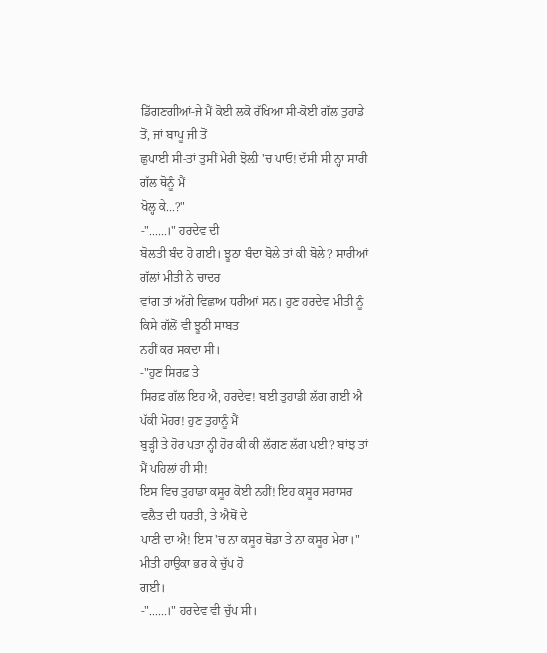ਡਿੱਗਣਗੀਆਂ-ਜੇ ਮੈਂ ਕੋਈ ਲਕੋ ਰੱਖਿਆ ਸੀ-ਕੋਈ ਗੱਲ ਤੁਹਾਡੇ ਤੋਂ, ਜਾਂ ਬਾਪੂ ਜੀ ਤੋਂ
ਛੁਪਾਈ ਸੀ-ਤਾਂ ਤੁਸੀਂ ਮੇਰੀ ਝੋਲ਼ੀ 'ਚ ਪਾਓ! ਦੱਸੀ ਸੀ ਨ੍ਹਾ ਸਾਰੀ ਗੱਲ ਥੋਨੂੰ ਮੈਂ
ਖੋਲ੍ਹ ਕੇ...?"
-"......।" ਹਰਦੇਵ ਦੀ
ਬੋਲਤੀ ਬੰਦ ਹੋ ਗਈ। ਝੂਠਾ ਬੰਦਾ ਬੋਲੇ ਤਾਂ ਕੀ ਬੋਲੇ? ਸਾਰੀਆਂ ਗੱਲਾਂ ਮੀਤੀ ਨੇ ਚਾਦਰ
ਵਾਂਗ ਤਾਂ ਅੱਗੇ ਵਿਛਾਅ ਧਰੀਆਂ ਸਨ। ਹੁਣ ਹਰਦੇਵ ਮੀਤੀ ਨੂੰ ਕਿਸੇ ਗੱਲੋਂ ਵੀ ਝੂਠੀ ਸਾਬਤ
ਨਹੀਂ ਕਰ ਸਕਦਾ ਸੀ।
-"ਹੁਣ ਸਿਰਫ਼ ਤੇ
ਸਿਰਫ਼ ਗੱਲ ਇਹ ਐ, ਹਰਦੇਵ! ਬਈ ਤੁਹਾਡੀ ਲੱਗ ਗਈ ਐ ਪੱਕੀ ਮੋਹਰ! ਹੁਣ ਤੁਹਾਨੂੰ ਮੈਂ
ਬੁੜ੍ਹੀ ਤੇ ਹੋਰ ਪਤਾ ਨ੍ਹੀ ਹੋਰ ਕੀ ਕੀ ਲੱਗਣ ਲੱਗ ਪਈ? ਬਾਂਝ ਤਾਂ ਮੈਂ ਪਹਿਲਾਂ ਹੀ ਸੀ!
ਇਸ ਵਿਚ ਤੁਹਾਡਾ ਕਸੂਰ ਕੋਈ ਨਹੀਂ! ਇਹ ਕਸੂਰ ਸਰਾਸਰ ਵਲੈਤ ਦੀ ਧਰਤੀ, ਤੇ ਐਥੋਂ ਦੇ
ਪਾਣੀ ਦਾ ਐ! ਇਸ 'ਚ ਨਾ ਕਸੂਰ ਥੋਡਾ ਤੇ ਨਾ ਕਸੂਰ ਮੇਰਾ।" ਮੀਤੀ ਹਾਉਕਾ ਭਰ ਕੇ ਚੁੱਪ ਹੋ
ਗਈ।
-"......।" ਹਰਦੇਵ ਵੀ ਚੁੱਪ ਸੀ।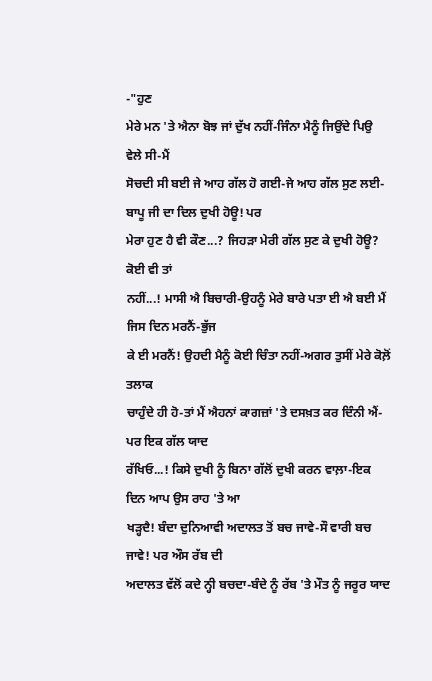-"ਹੁਣ
ਮੇਰੇ ਮਨ 'ਤੇ ਐਨਾ ਬੋਝ ਜਾਂ ਦੁੱਖ ਨਹੀਂ-ਜਿੰਨਾ ਮੈਨੂੰ ਜਿਉਂਦੇ ਪਿਉ ਵੇਲੇ ਸੀ-ਮੈਂ
ਸੋਚਦੀ ਸੀ ਬਈ ਜੇ ਆਹ ਗੱਲ ਹੋ ਗਈ-ਜੇ ਆਹ ਗੱਲ ਸੁਣ ਲਈ-ਬਾਪੂ ਜੀ ਦਾ ਦਿਲ ਦੁਖੀ ਹੋਊ! ਪਰ
ਮੇਰਾ ਹੁਣ ਹੈ ਵੀ ਕੌਣ...? ਜਿਹੜਾ ਮੇਰੀ ਗੱਲ ਸੁਣ ਕੇ ਦੁਖੀ ਹੋਊ? ਕੋਈ ਵੀ ਤਾਂ
ਨਹੀਂ...! ਮਾਸੀ ਐ ਬਿਚਾਰੀ-ਉਹਨੂੰ ਮੇਰੇ ਬਾਰੇ ਪਤਾ ਈ ਐ ਬਈ ਮੈਂ ਜਿਸ ਦਿਨ ਮਰਨੈਂ-ਭੁੱਜ
ਕੇ ਈ ਮਰਨੈਂ! ਉਹਦੀ ਮੈਨੂੰ ਕੋਈ ਚਿੰਤਾ ਨਹੀਂ-ਅਗਰ ਤੁਸੀਂ ਮੇਰੇ ਕੋਲ਼ੋਂ ਤਲਾਕ
ਚਾਹੁੰਦੇ ਹੀ ਹੋ-ਤਾਂ ਮੈਂ ਐਹਨਾਂ ਕਾਗਜ਼ਾਂ 'ਤੇ ਦਸਖ਼ਤ ਕਰ ਦਿੰਨੀ ਐਂ-ਪਰ ਇਕ ਗੱਲ ਯਾਦ
ਰੱਖਿਓ...! ਕਿਸੇ ਦੁਖੀ ਨੂੰ ਬਿਨਾ ਗੱਲੋਂ ਦੁਖੀ ਕਰਨ ਵਾਲ਼ਾ-ਇਕ ਦਿਨ ਆਪ ਉਸ ਰਾਹ 'ਤੇ ਆ
ਖੜ੍ਹਦੈ! ਬੰਦਾ ਦੁਨਿਆਵੀ ਅਦਾਲਤ ਤੋਂ ਬਚ ਜਾਵੇ-ਸੌ ਵਾਰੀ ਬਚ ਜਾਵੇ! ਪਰ ਔਸ ਰੱਬ ਦੀ
ਅਦਾਲਤ ਵੱਲੋਂ ਕਦੇ ਨ੍ਹੀ ਬਚਦਾ-ਬੰਦੇ ਨੂੰ ਰੱਬ 'ਤੇ ਮੌਤ ਨੂੰ ਜਰੂਰ ਯਾਦ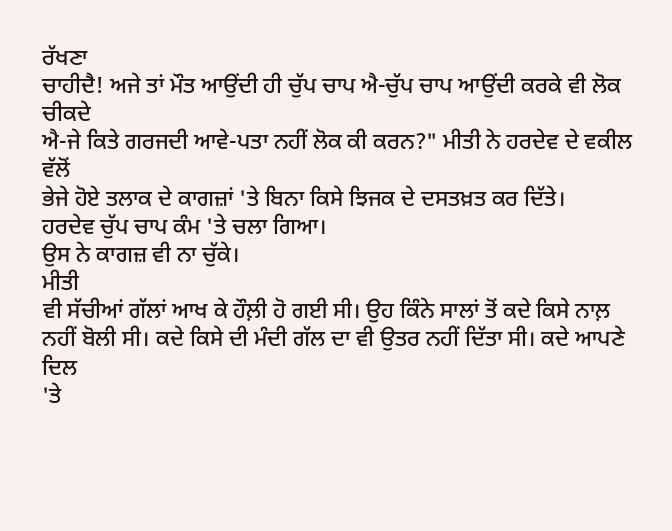ਰੱਖਣਾ
ਚਾਹੀਦੈ! ਅਜੇ ਤਾਂ ਮੌਤ ਆਉਂਦੀ ਹੀ ਚੁੱਪ ਚਾਪ ਐ-ਚੁੱਪ ਚਾਪ ਆਉਂਦੀ ਕਰਕੇ ਵੀ ਲੋਕ ਚੀਕਦੇ
ਐ-ਜੇ ਕਿਤੇ ਗਰਜਦੀ ਆਵੇ-ਪਤਾ ਨਹੀਂ ਲੋਕ ਕੀ ਕਰਨ?" ਮੀਤੀ ਨੇ ਹਰਦੇਵ ਦੇ ਵਕੀਲ ਵੱਲੋਂ
ਭੇਜੇ ਹੋਏ ਤਲਾਕ ਦੇ ਕਾਗਜ਼ਾਂ 'ਤੇ ਬਿਨਾ ਕਿਸੇ ਝਿਜਕ ਦੇ ਦਸਤਖ਼ਤ ਕਰ ਦਿੱਤੇ।
ਹਰਦੇਵ ਚੁੱਪ ਚਾਪ ਕੰਮ 'ਤੇ ਚਲਾ ਗਿਆ।
ਉਸ ਨੇ ਕਾਗਜ਼ ਵੀ ਨਾ ਚੁੱਕੇ।
ਮੀਤੀ
ਵੀ ਸੱਚੀਆਂ ਗੱਲਾਂ ਆਖ ਕੇ ਹੌਲ਼ੀ ਹੋ ਗਈ ਸੀ। ਉਹ ਕਿੰਨੇ ਸਾਲਾਂ ਤੋਂ ਕਦੇ ਕਿਸੇ ਨਾਲ਼
ਨਹੀਂ ਬੋਲੀ ਸੀ। ਕਦੇ ਕਿਸੇ ਦੀ ਮੰਦੀ ਗੱਲ ਦਾ ਵੀ ਉਤਰ ਨਹੀਂ ਦਿੱਤਾ ਸੀ। ਕਦੇ ਆਪਣੇ ਦਿਲ
'ਤੇ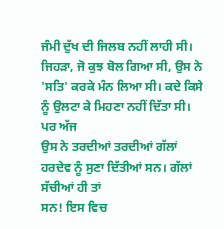ਜੰਮੀ ਦੁੱਖ ਦੀ ਜਿਲਬ ਨਹੀਂ ਲਾਹੀ ਸੀ। ਜਿਹੜਾ, ਜੋ ਕੁਝ ਬੋਲ ਗਿਆ ਸੀ, ਉਸ ਨੇ
'ਸਤਿ' ਕਰਕੇ ਮੰਨ ਲਿਆ ਸੀ। ਕਦੇ ਕਿਸੇ ਨੂੰ ਉਲਟਾ ਕੇ ਮਿਹਣਾ ਨਹੀਂ ਦਿੱਤਾ ਸੀ। ਪਰ ਅੱਜ
ਉਸ ਨੇ ਤਰਦੀਆਂ ਤਰਦੀਆਂ ਗੱਲਾਂ ਹਰਦੇਵ ਨੂੰ ਸੁਣਾ ਦਿੱਤੀਆਂ ਸਨ। ਗੱਲਾਂ ਸੱਚੀਆਂ ਹੀ ਤਾਂ
ਸਨ! ਇਸ ਵਿਚ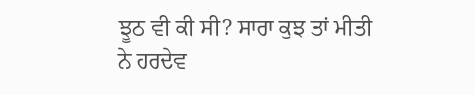ਝੂਠ ਵੀ ਕੀ ਸੀ? ਸਾਰਾ ਕੁਝ ਤਾਂ ਮੀਤੀ ਨੇ ਹਰਦੇਵ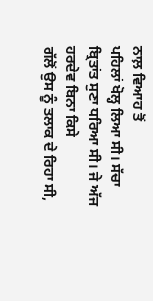ਨਾਲ਼ ਵਿਆਹ ਤੋਂ
ਪਹਿਲਾਂ ਖੋਲ੍ਹ ਲਿਆ ਸੀ। ਸੱਚਾ ਬ੍ਰਿਤਾਂਤ ਸੁਣਾ ਧਰਿਆ ਸੀ। ਜੇ ਅੱਜ ਹਰਦੇਵ ਬਿਨਾ ਕਿਸੇ
ਗੱਲੋਂ ਉਸ ਨੂੰ ਤਲਾਕ ਦੇ ਰਿਹਾ ਸੀ,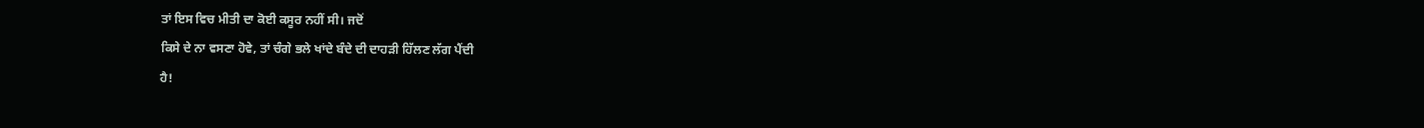ਤਾਂ ਇਸ ਵਿਚ ਮੀਤੀ ਦਾ ਕੋਈ ਕਸੂਰ ਨਹੀਂ ਸੀ। ਜਦੋਂ
ਕਿਸੇ ਦੇ ਨਾ ਵਸਣਾ ਹੋਵੇ, ਤਾਂ ਚੰਗੇ ਭਲੇ ਖਾਂਦੇ ਬੰਦੇ ਦੀ ਦਾਹੜੀ ਹਿੱਲਣ ਲੱਗ ਪੈਂਦੀ
ਹੈ!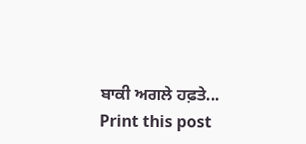ਬਾਕੀ ਅਗਲੇ ਹਫ਼ਤੇ...
Print this post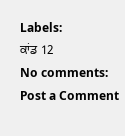Labels:
ਕਾਂਡ 12
No comments:
Post a Comment